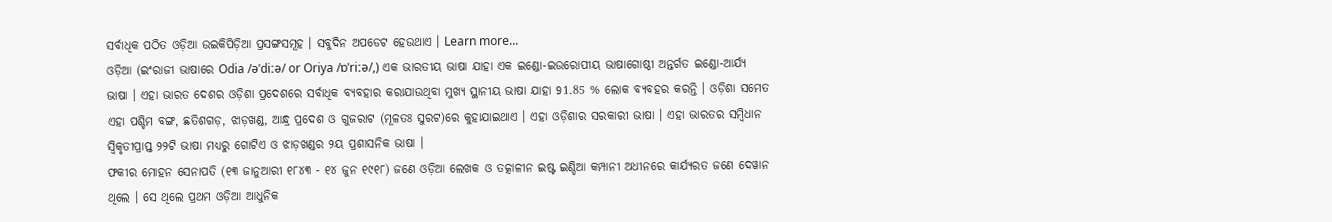ସର୍ବାଧିକ ପଠିତ ଓଡ଼ିଆ ଉଇକିପିଡ଼ିଆ ପ୍ରସଙ୍ଗସମୂହ । ସବୁଦିନ ଅପଡେଟ ହେଉଥାଏ । Learn more...
ଓଡ଼ିଆ (ଇଂରାଜୀ ଭାଷାରେ Odia /əˈdiːə/ or Oriya /ɒˈriːə/,) ଏକ ଭାରତୀୟ ଭାଷା ଯାହା ଏକ ଇଣ୍ଡୋ-ଇଉରୋପୀୟ ଭାଷାଗୋଷ୍ଠୀ ଅନ୍ତର୍ଗତ ଇଣ୍ଡୋ-ଆର୍ଯ୍ୟ ଭାଷା । ଏହା ଭାରତ ଦେଶର ଓଡ଼ିଶା ପ୍ରଦେଶରେ ସର୍ବାଧିକ ବ୍ୟବହାର କରାଯାଉଥିବା ମୁଖ୍ୟ ସ୍ଥାନୀୟ ଭାଷା ଯାହା 91.85 % ଲୋକ ବ୍ୟବହର କରନ୍ତି । ଓଡ଼ିଶା ସମେତ ଏହା ପଶ୍ଚିମ ବଙ୍ଗ, ଛତିଶଗଡ଼, ଝାଡ଼ଖଣ୍ଡ, ଆନ୍ଧ୍ର ପ୍ରଦେଶ ଓ ଗୁଜରାଟ (ମୂଳତଃ ସୁରଟ)ରେ କୁହାଯାଇଥାଏ । ଏହା ଓଡ଼ିଶାର ସରକାରୀ ଭାଷା । ଏହା ଭାରତର ସମ୍ବିଧାନ ସ୍ୱିକୃତୀପ୍ରାପ୍ତ ୨୨ଟି ଭାଷା ମଧ୍ୟରୁ ଗୋଟିଏ ଓ ଝାଡ଼ଖଣ୍ଡର ୨ୟ ପ୍ରଶାସନିକ ଭାଷା ।
ଫକୀର ମୋହନ ସେନାପତି (୧୩ ଜାନୁଆରୀ ୧୮୪୩ - ୧୪ ଜୁନ ୧୯୧୮) ଜଣେ ଓଡ଼ିଆ ଲେଖକ ଓ ତତ୍କାଳୀନ ଇଷ୍ଟ ଇଣ୍ଡିଆ କମ୍ପାନୀ ଅଧୀନରେ କାର୍ଯ୍ୟରତ ଜଣେ ଦେୱାନ ଥିଲେ । ସେ ଥିଲେ ପ୍ରଥମ ଓଡ଼ିଆ ଆଧୁନିକ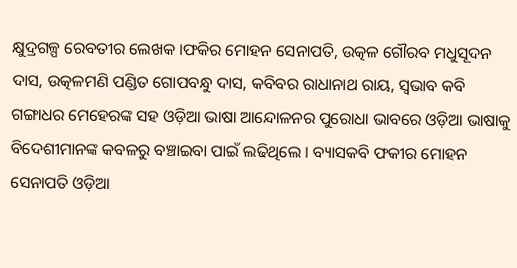କ୍ଷୁଦ୍ରଗଳ୍ପ ରେବତୀର ଲେଖକ ।ଫକିର ମୋହନ ସେନାପତି, ଉତ୍କଳ ଗୌରବ ମଧୁସୂଦନ ଦାସ, ଉତ୍କଳମଣି ପଣ୍ଡିତ ଗୋପବନ୍ଧୁ ଦାସ, କବିବର ରାଧାନାଥ ରାୟ, ସ୍ୱଭାବ କବି ଗଙ୍ଗାଧର ମେହେରଙ୍କ ସହ ଓଡ଼ିଆ ଭାଷା ଆନ୍ଦୋଳନର ପୁରୋଧା ଭାବରେ ଓଡ଼ିଆ ଭାଷାକୁ ବିଦେଶୀମାନଙ୍କ କବଳରୁ ବଞ୍ଚାଇବା ପାଇଁ ଲଢିଥିଲେ । ବ୍ୟାସକବି ଫକୀର ମୋହନ ସେନାପତି ଓଡ଼ିଆ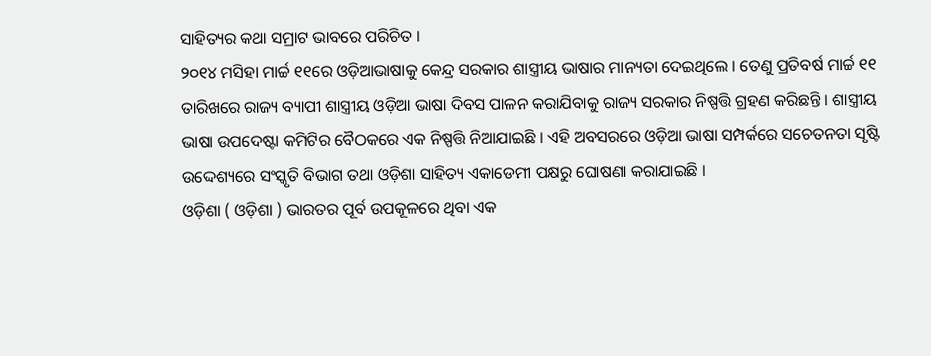ସାହିତ୍ୟର କଥା ସମ୍ରାଟ ଭାବରେ ପରିଚିତ ।
୨୦୧୪ ମସିହା ମାର୍ଚ୍ଚ ୧୧ରେ ଓଡ଼ିଆଭାଷାକୁ କେନ୍ଦ୍ର ସରକାର ଶାସ୍ତ୍ରୀୟ ଭାଷାର ମାନ୍ୟତା ଦେଇଥିଲେ । ତେଣୁ ପ୍ରତିବର୍ଷ ମାର୍ଚ୍ଚ ୧୧ ତାରିଖରେ ରାଜ୍ୟ ବ୍ୟାପୀ ଶାସ୍ତ୍ରୀୟ ଓଡ଼ିଆ ଭାଷା ଦିବସ ପାଳନ କରାଯିବାକୁ ରାଜ୍ୟ ସରକାର ନିଷ୍ପତ୍ତି ଗ୍ରହଣ କରିଛନ୍ତି । ଶାସ୍ତ୍ରୀୟ ଭାଷା ଉପଦେଷ୍ଟା କମିଟିର ବୈଠକରେ ଏକ ନିଷ୍ପତ୍ତି ନିଆଯାଇଛି । ଏହି ଅବସରରେ ଓଡ଼ିଆ ଭାଷା ସମ୍ପର୍କରେ ସଚେତନତା ସୃଷ୍ଟି ଉଦ୍ଦେଶ୍ୟରେ ସଂସ୍କୃତି ବିଭାଗ ତଥା ଓଡ଼ିଶା ସାହିତ୍ୟ ଏକାଡେମୀ ପକ୍ଷରୁ ଘୋଷଣା କରାଯାଇଛି ।
ଓଡ଼ିଶା ( ଓଡ଼ିଶା ) ଭାରତର ପୂର୍ବ ଉପକୂଳରେ ଥିବା ଏକ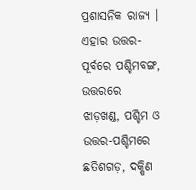ପ୍ରଶାସନିକ ରାଜ୍ୟ । ଏହାର ଉତ୍ତର-ପୂର୍ବରେ ପଶ୍ଚିମବଙ୍ଗ, ଉତ୍ତରରେ ଝାଡ଼ଖଣ୍ଡ, ପଶ୍ଚିମ ଓ ଉତ୍ତର-ପଶ୍ଚିମରେ ଛତିଶଗଡ଼, ଦକ୍ଷିଣ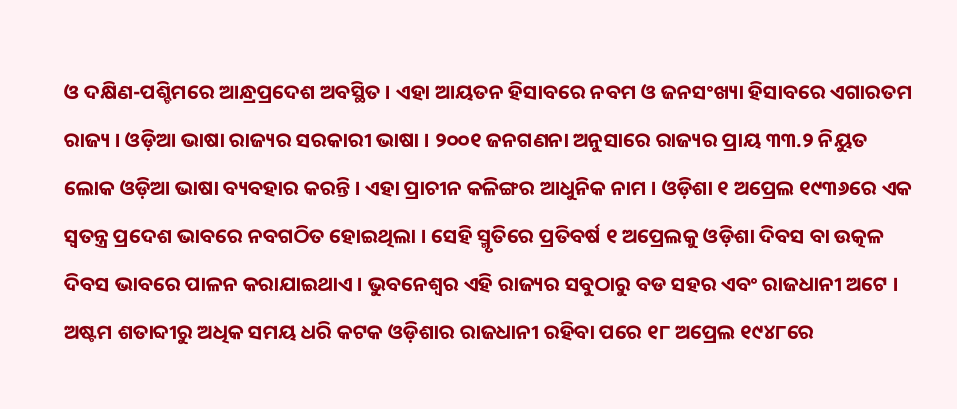ଓ ଦକ୍ଷିଣ-ପଶ୍ଚିମରେ ଆନ୍ଧ୍ରପ୍ରଦେଶ ଅବସ୍ଥିତ । ଏହା ଆୟତନ ହିସାବରେ ନବମ ଓ ଜନସଂଖ୍ୟା ହିସାବରେ ଏଗାରତମ ରାଜ୍ୟ । ଓଡ଼ିଆ ଭାଷା ରାଜ୍ୟର ସରକାରୀ ଭାଷା । ୨୦୦୧ ଜନଗଣନା ଅନୁସାରେ ରାଜ୍ୟର ପ୍ରାୟ ୩୩.୨ ନିୟୁତ ଲୋକ ଓଡ଼ିଆ ଭାଷା ବ୍ୟବହାର କରନ୍ତି । ଏହା ପ୍ରାଚୀନ କଳିଙ୍ଗର ଆଧୁନିକ ନାମ । ଓଡ଼ିଶା ୧ ଅପ୍ରେଲ ୧୯୩୬ରେ ଏକ ସ୍ୱତନ୍ତ୍ର ପ୍ରଦେଶ ଭାବରେ ନବଗଠିତ ହୋଇଥିଲା । ସେହି ସ୍ମୃତିରେ ପ୍ରତିବର୍ଷ ୧ ଅପ୍ରେଲକୁ ଓଡ଼ିଶା ଦିବସ ବା ଉତ୍କଳ ଦିବସ ଭାବରେ ପାଳନ କରାଯାଇଥାଏ । ଭୁବନେଶ୍ୱର ଏହି ରାଜ୍ୟର ସବୁଠାରୁ ବଡ ସହର ଏବଂ ରାଜଧାନୀ ଅଟେ । ଅଷ୍ଟମ ଶତାବ୍ଦୀରୁ ଅଧିକ ସମୟ ଧରି କଟକ ଓଡ଼ିଶାର ରାଜଧାନୀ ରହିବା ପରେ ୧୮ ଅପ୍ରେଲ ୧୯୪୮ରେ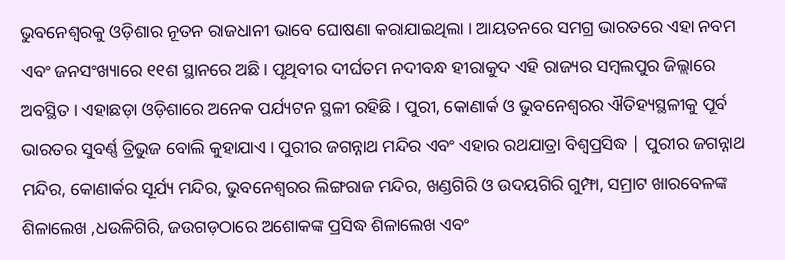ଭୁବନେଶ୍ୱରକୁ ଓଡ଼ିଶାର ନୂତନ ରାଜଧାନୀ ଭାବେ ଘୋଷଣା କରାଯାଇଥିଲା । ଆୟତନରେ ସମଗ୍ର ଭାରତରେ ଏହା ନବମ ଏବଂ ଜନସଂଖ୍ୟାରେ ୧୧ଶ ସ୍ଥାନରେ ଅଛି। ପୃଥିବୀର ଦୀର୍ଘତମ ନଦୀବନ୍ଧ ହୀରାକୁଦ ଏହି ରାଜ୍ୟର ସମ୍ବଲପୁର ଜିଲ୍ଲାରେ ଅବସ୍ଥିତ । ଏହାଛଡ଼ା ଓଡ଼ିଶାରେ ଅନେକ ପର୍ଯ୍ୟଟନ ସ୍ଥଳୀ ରହିଛି । ପୁରୀ, କୋଣାର୍କ ଓ ଭୁବନେଶ୍ୱରର ଐତିହ୍ୟସ୍ଥଳୀକୁ ପୂର୍ବ ଭାରତର ସୁବର୍ଣ୍ଣ ତ୍ରିଭୁଜ ବୋଲି କୁହାଯାଏ । ପୁରୀର ଜଗନ୍ନାଥ ମନ୍ଦିର ଏବଂ ଏହାର ରଥଯାତ୍ରା ବିଶ୍ୱପ୍ରସିଦ୍ଧ | ପୁରୀର ଜଗନ୍ନାଥ ମନ୍ଦିର, କୋଣାର୍କର ସୂର୍ଯ୍ୟ ମନ୍ଦିର, ଭୁବନେଶ୍ୱରର ଲିଙ୍ଗରାଜ ମନ୍ଦିର, ଖଣ୍ଡଗିରି ଓ ଉଦୟଗିରି ଗୁମ୍ଫା, ସମ୍ରାଟ ଖାରବେଳଙ୍କ ଶିଳାଲେଖ ,ଧଉଳିଗିରି, ଜଉଗଡ଼ଠାରେ ଅଶୋକଙ୍କ ପ୍ରସିଦ୍ଧ ଶିଳାଲେଖ ଏବଂ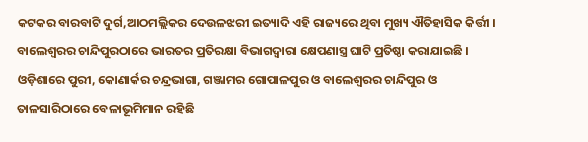କଟକର ବାରବାଟି ଦୁର୍ଗ,ଆଠମଲ୍ଲିକର ଦେଉଳଝରୀ ଇତ୍ୟାଦି ଏହି ରାଜ୍ୟରେ ଥିବା ମୁଖ୍ୟ ଐତିହାସିକ କିର୍ତ୍ତୀ । ବାଲେଶ୍ୱରର ଚାନ୍ଦିପୁରଠାରେ ଭାରତର ପ୍ରତିରକ୍ଷା ବିଭାଗଦ୍ୱାରା କ୍ଷେପଣାସ୍ତ୍ର ଘାଟି ପ୍ରତିଷ୍ଠା କରାଯାଇଛି । ଓଡ଼ିଶାରେ ପୁରୀ, କୋଣାର୍କର ଚନ୍ଦ୍ରଭାଗା, ଗଞ୍ଜାମର ଗୋପାଳପୁର ଓ ବାଲେଶ୍ୱରର ଚାନ୍ଦିପୁର ଓ ତାଳସାରିଠାରେ ବେଳାଭୂମିମାନ ରହିଛି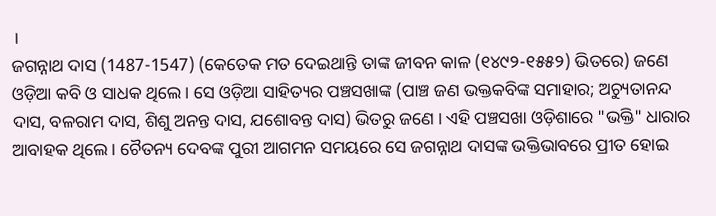।
ଜଗନ୍ନାଥ ଦାସ (1487-1547) (କେତେକ ମତ ଦେଇଥାନ୍ତି ତାଙ୍କ ଜୀବନ କାଳ (୧୪୯୨-୧୫୫୨) ଭିତରେ) ଜଣେ ଓଡ଼ିଆ କବି ଓ ସାଧକ ଥିଲେ । ସେ ଓଡ଼ିଆ ସାହିତ୍ୟର ପଞ୍ଚସଖାଙ୍କ (ପାଞ୍ଚ ଜଣ ଭକ୍ତକବିଙ୍କ ସମାହାର; ଅଚ୍ୟୁତାନନ୍ଦ ଦାସ, ବଳରାମ ଦାସ, ଶିଶୁ ଅନନ୍ତ ଦାସ, ଯଶୋବନ୍ତ ଦାସ) ଭିତରୁ ଜଣେ । ଏହି ପଞ୍ଚସଖା ଓଡ଼ିଶାରେ "ଭକ୍ତି" ଧାରାର ଆବାହକ ଥିଲେ । ଚୈତନ୍ୟ ଦେବଙ୍କ ପୁରୀ ଆଗମନ ସମୟରେ ସେ ଜଗନ୍ନାଥ ଦାସଙ୍କ ଭକ୍ତିଭାବରେ ପ୍ରୀତ ହୋଇ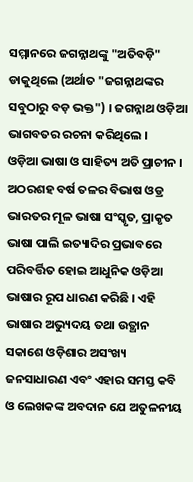ସମ୍ମାନରେ ଜଗନ୍ନାଥଙ୍କୁ "ଅତିବଡ଼ି" ଡାକୁଥିଲେ (ଅର୍ଥାତ "ଜଗନ୍ନାଥଙ୍କର ସବୁଠାରୁ ବଡ଼ ଭକ୍ତ") । ଜଗନ୍ନାଥ ଓଡ଼ିଆ ଭାଗବତର ରଚନା କରିଥିଲେ ।
ଓଡ଼ିଆ ଭାଷା ଓ ସାହିତ୍ୟ ଅତି ପ୍ରାଚୀନ । ଅଠରଶହ ବର୍ଷ ତଳର ବିଭାଷ ଓଡ୍ର ଭାରତର ମୂଳ ଭାଷା ସଂସ୍କୃତ, ପ୍ରାକୃତ ଭାଷା ପାଲି ଇତ୍ୟାଦିର ପ୍ରଭାବରେ ପରିବର୍ତ୍ତିତ ହୋଇ ଆଧୁନିକ ଓଡ଼ିଆ ଭାଷାର ରୂପ ଧାରଣ କରିଛି । ଏହି ଭାଷାର ଅଭ୍ୟୁଦୟ ତଥା ଉତ୍ଥାନ ସକାଶେ ଓଡ଼ିଶାର ଅସଂଖ୍ୟ ଜନସାଧାରଣ ଏବଂ ଏହାର ସମସ୍ତ କବି ଓ ଲେଖକଙ୍କ ଅବଦାନ ଯେ ଅତୁଳନୀୟ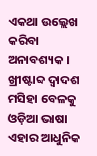ଏକଥା ଉଲ୍ଲେଖ କରିବା ଅନାବଶ୍ୟକ । ଖ୍ରୀଷ୍ଟାବ୍ଦ ଦ୍ୱାଦଶ ମସିହା ବେଳକୁ ଓଡ଼ିଆ ଭାଷା ଏହାର ଆଧୁନିକ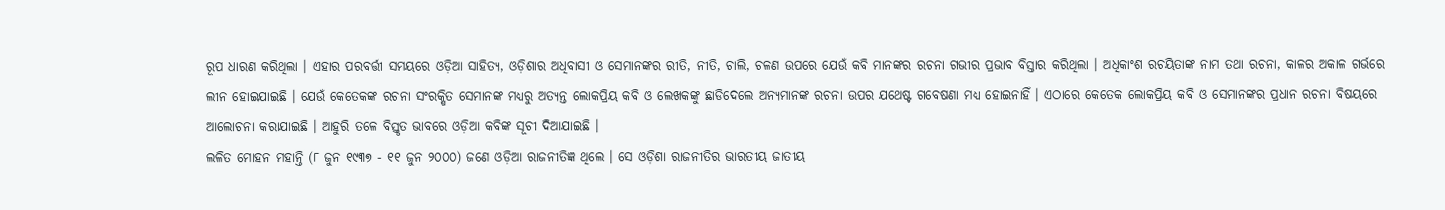ରୂପ ଧାରଣ କରିଥିଲା । ଏହାର ପରବର୍ତ୍ତୀ ସମୟରେ ଓଡ଼ିଆ ସାହିତ୍ୟ, ଓଡ଼ିଶାର ଅଧିବାସୀ ଓ ସେମାନଙ୍କର ରୀତି, ନୀତି, ଚାଲି, ଚଳଣ ଉପରେ ଯେଉଁ କବି ମାନଙ୍କର ରଚନା ଗଭୀର ପ୍ରଭାବ ବିସ୍ତାର କରିଥିଲା । ଅଧିକାଂଶ ରଚୟିତାଙ୍କ ନାମ ତଥା ରଚନା, କାଳର ଅକାଳ ଗର୍ଭରେ ଲୀନ ହୋଇଯାଇଛି । ଯେଉଁ କେତେକଙ୍କ ରଚନା ସଂରକ୍ଷିତ ସେମାନଙ୍କ ମଧ୍ୟରୁ ଅତ୍ୟନ୍ତ ଲୋକପ୍ରିୟ କବି ଓ ଲେଖକଙ୍କୁ ଛାଡିଦେଲେ ଅନ୍ୟମାନଙ୍କ ରଚନା ଉପର ଯଥେଷ୍ଟ ଗବେଷଣା ମଧ୍ୟ ହୋଇନାହିଁ । ଏଠାରେ କେତେକ ଲୋକପ୍ରିୟ କବି ଓ ସେମାନଙ୍କର ପ୍ରଧାନ ରଚନା ବିଷୟରେ ଆଲୋଚନା କରାଯାଇଛି । ଆହୁରି ତଳେ ବିସ୍ତୃତ ଭାବରେ ଓଡ଼ିଆ କବିଙ୍କ ସୂଚୀ ଦିଆଯାଇଛି ।
ଲଳିତ ମୋହନ ମହାନ୍ତି (୮ ଜୁନ ୧୯୩୭ - ୧୧ ଜୁନ ୨୦୦୦) ଜଣେ ଓଡ଼ିଆ ରାଜନୀତିଜ୍ଞ ଥିଲେ । ସେ ଓଡ଼ିଶା ରାଜନୀତିର ଭାରତୀୟ ଜାତୀୟ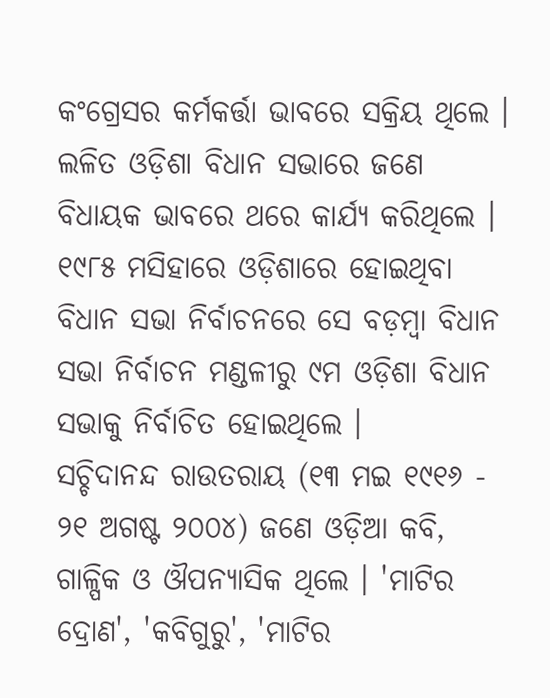କଂଗ୍ରେସର କର୍ମକର୍ତ୍ତା ଭାବରେ ସକ୍ରିୟ ଥିଲେ । ଲଳିତ ଓଡ଼ିଶା ବିଧାନ ସଭାରେ ଜଣେ ବିଧାୟକ ଭାବରେ ଥରେ କାର୍ଯ୍ୟ କରିଥିଲେ । ୧୯୮୫ ମସିହାରେ ଓଡ଼ିଶାରେ ହୋଇଥିବା ବିଧାନ ସଭା ନିର୍ବାଚନରେ ସେ ବଡ଼ମ୍ବା ବିଧାନ ସଭା ନିର୍ବାଚନ ମଣ୍ଡଳୀରୁ ୯ମ ଓଡ଼ିଶା ବିଧାନ ସଭାକୁ ନିର୍ବାଚିତ ହୋଇଥିଲେ ।
ସଚ୍ଚିଦାନନ୍ଦ ରାଉତରାୟ (୧୩ ମଇ ୧୯୧୬ - ୨୧ ଅଗଷ୍ଟ ୨୦୦୪) ଜଣେ ଓଡ଼ିଆ କବି, ଗାଳ୍ପିକ ଓ ଔପନ୍ୟାସିକ ଥିଲେ । 'ମାଟିର ଦ୍ରୋଣ', 'କବିଗୁରୁ', 'ମାଟିର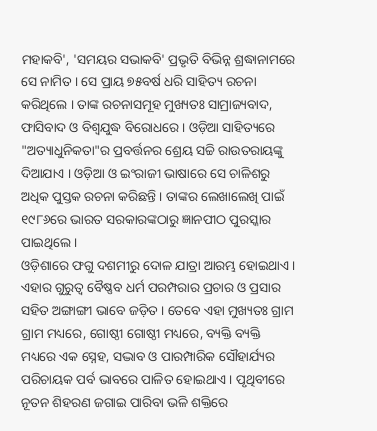ମହାକବି', 'ସମୟର ସଭାକବି' ପ୍ରଭୃତି ବିଭିନ୍ନ ଶ୍ରଦ୍ଧାନାମରେ ସେ ନାମିତ । ସେ ପ୍ରାୟ ୭୫ବର୍ଷ ଧରି ସାହିତ୍ୟ ରଚନା କରିଥିଲେ । ତାଙ୍କ ରଚନାସମୂହ ମୁଖ୍ୟତଃ ସାମ୍ରାଜ୍ୟବାଦ, ଫାସିବାଦ ଓ ବିଶ୍ୱଯୁଦ୍ଧ ବିରୋଧରେ । ଓଡ଼ିଆ ସାହିତ୍ୟରେ "ଅତ୍ୟାଧୁନିକତା"ର ପ୍ରବର୍ତ୍ତନର ଶ୍ରେୟ ସଚ୍ଚି ରାଉତରାୟଙ୍କୁ ଦିଆଯାଏ । ଓଡ଼ିଆ ଓ ଇଂରାଜୀ ଭାଷାରେ ସେ ଚାଳିଶରୁ ଅଧିକ ପୁସ୍ତକ ରଚନା କରିଛନ୍ତି । ତାଙ୍କର ଲେଖାଲେଖି ପାଇଁ ୧୯୮୬ରେ ଭାରତ ସରକାରଙ୍କଠାରୁ ଜ୍ଞାନପୀଠ ପୁରସ୍କାର ପାଇଥିଲେ ।
ଓଡ଼ିଶାରେ ଫଗୁ ଦଶମୀରୁ ଦୋଳ ଯାତ୍ରା ଆରମ୍ଭ ହୋଇଥାଏ । ଏହାର ଗୁରୁତ୍ୱ ବୈଷ୍ଣବ ଧର୍ମ ପରମ୍ପରାର ପ୍ରଚାର ଓ ପ୍ରସାର ସହିତ ଅଙ୍ଗାଙ୍ଗୀ ଭାବେ ଜଡ଼ିତ । ତେବେ ଏହା ମୁଖ୍ୟତଃ ଗ୍ରାମ ଗ୍ରାମ ମଧ୍ୟରେ, ଗୋଷ୍ଠୀ ଗୋଷ୍ଠୀ ମଧ୍ୟରେ, ବ୍ୟକ୍ତି ବ୍ୟକ୍ତି ମଧ୍ୟରେ ଏକ ସ୍ନେହ, ସଦ୍ଭାବ ଓ ପାରମ୍ପାରିକ ସୌହାର୍ଯ୍ୟର ପରିଚାୟକ ପର୍ବ ଭାବରେ ପାଳିତ ହୋଇଥାଏ । ପୃଥିବୀରେ ନୂତନ ଶିହରଣ ଜଗାଇ ପାରିବା ଭଳି ଶକ୍ତିରେ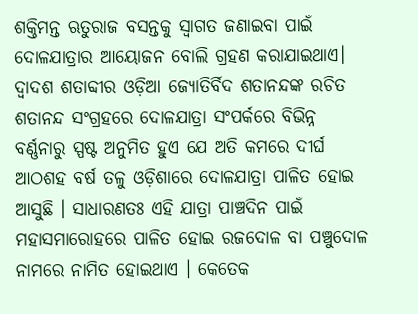ଶକ୍ତିମନ୍ତ ଋତୁରାଜ ବସନ୍ତକୁ ସ୍ୱାଗତ ଜଣାଇବା ପାଇଁ ଦୋଳଯାତ୍ରାର ଆୟୋଜନ ବୋଲି ଗ୍ରହଣ କରାଯାଇଥାଏ। ଦ୍ୱାଦଶ ଶତାବ୍ଦୀର ଓଡ଼ିଆ ଜ୍ୟୋତିର୍ବିଦ ଶତାନନ୍ଦଙ୍କ ରଚିତ ଶତାନନ୍ଦ ସଂଗ୍ରହରେ ଦୋଳଯାତ୍ରା ସଂପର୍କରେ ବିଭିନ୍ନ ବର୍ଣ୍ଣନାରୁ ସ୍ପଷ୍ଟ ଅନୁମିତ ହୁଏ ଯେ ଅତି କମରେ ଦୀର୍ଘ ଆଠଶହ ବର୍ଷ ତଳୁ ଓଡ଼ିଶାରେ ଦୋଳଯାତ୍ରା ପାଳିତ ହୋଇ ଆସୁଛି । ସାଧାରଣତଃ ଏହି ଯାତ୍ରା ପାଞ୍ଚଦିନ ପାଇଁ ମହାସମାରୋହରେ ପାଳିତ ହୋଇ ରଜଦୋଳ ବା ପଞ୍ଚୁଦୋଳ ନାମରେ ନାମିତ ହୋଇଥାଏ । କେତେକ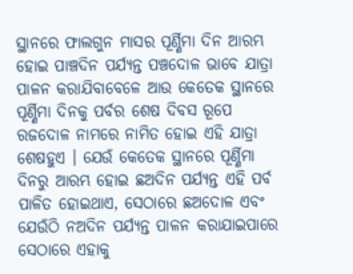ସ୍ଥାନରେ ଫାଲଗୁନ ମାସର ପୂର୍ଣ୍ଣିମା ଦିନ ଆରମ୍ଭ ହୋଇ ପାଞ୍ଚଦିନ ପର୍ଯ୍ୟନ୍ତ ପଞ୍ଚଦୋଳ ଭାବେ ଯାତ୍ରା ପାଳନ କରାଯିବାବେଳେ ଆଉ କେତେକ ସ୍ଥାନରେ ପୂର୍ଣ୍ଣିମା ଦିନକୁ ପର୍ବର ଶେଷ ଦିବସ ରୂପେ ରଜଦୋଳ ନାମରେ ନାମିତ ହୋଇ ଏହି ଯାତ୍ରା ଶେଷହୁଏ । ଯେଉଁ କେତେକ ସ୍ଥାନରେ ପୂର୍ଣ୍ଣିମା ଦିନରୁ ଆରମ୍ଭ ହୋଇ ଛଅଦିନ ପର୍ଯ୍ୟନ୍ତ ଏହି ପର୍ବ ପାଳିତ ହୋଇଥାଏ, ସେଠାରେ ଛଅଦୋଳ ଏବଂ ଯେଉଁଠି ନଅଦିନ ପର୍ଯ୍ୟନ୍ତ ପାଳନ କରାଯାଇପାରେ ସେଠାରେ ଏହାକୁ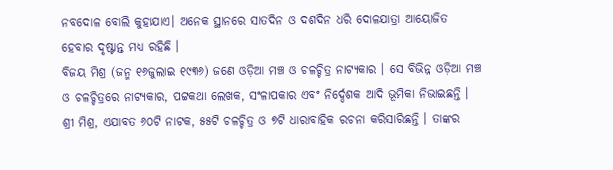ନବଦୋଳ ବୋଲି କୁହାଯାଏ। ଅନେକ ସ୍ଥାନରେ ସାତଦିନ ଓ ଦଶଦିନ ଧରି ଦୋଳଯାତ୍ରା ଆୟୋଜିତ ହେବାର ଦୃଷ୍ଟାନ୍ତ ମଧ୍ୟ ରହିଛି ।
ବିଜୟ ମିଶ୍ର (ଜନ୍ମ ୧୬ଜୁଲାଇ ୧୯୩୬) ଜଣେ ଓଡ଼ିଆ ମଞ୍ଚ ଓ ଚଳଚ୍ଚିତ୍ର ନାଟ୍ୟକାର । ସେ ବିଭିନ୍ନ ଓଡ଼ିଆ ମଞ୍ଚ ଓ ଚଳଚ୍ଚିତ୍ରରେ ନାଟ୍ୟକାର, ପଟ୍ଟକଥା ଲେଖକ, ସଂଳାପକାର ଏବଂ ନିର୍ଦ୍ଦେଶକ ଆଦି ଭୂମିକା ନିଭାଇଛନ୍ତି । ଶ୍ରୀ ମିଶ୍ର, ଏଯାବତ ୬୦ଟି ନାଟକ, ୫୫ଟି ଚଳଚ୍ଚିତ୍ର ଓ ୭ଟି ଧାରାବାହିକ ରଚନା କରିସାରିଛନ୍ତି । ତାଙ୍କର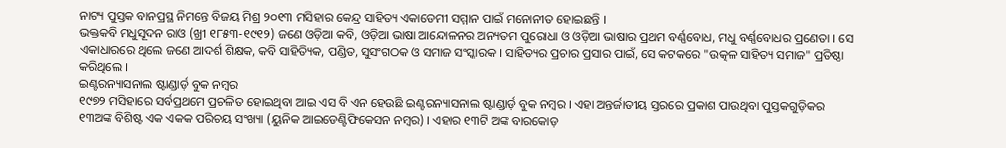ନାଟ୍ୟ ପୁସ୍ତକ ବାନପ୍ରସ୍ଥ ନିମନ୍ତେ ବିଜୟ ମିଶ୍ର ୨୦୧୩ ମସିହାର କେନ୍ଦ୍ର ସାହିତ୍ୟ ଏକାଡେମୀ ସମ୍ମାନ ପାଇଁ ମନୋନୀତ ହୋଇଛନ୍ତି ।
ଭକ୍ତକବି ମଧୁସୂଦନ ରାଓ (ଖ୍ରୀ ୧୮୫୩-୧୯୧୨) ଜଣେ ଓଡ଼ିଆ କବି, ଓଡ଼ିଆ ଭାଷା ଆନ୍ଦୋଳନର ଅନ୍ୟତମ ପୁରୋଧା ଓ ଓଡ଼ିଆ ଭାଷାର ପ୍ରଥମ ବର୍ଣ୍ଣବୋଧ, ମଧୁ ବର୍ଣ୍ଣବୋଧର ପ୍ରଣେତା । ସେ ଏକାଧାରରେ ଥିଲେ ଜଣେ ଆଦର୍ଶ ଶିକ୍ଷକ, କବି ସାହିତ୍ୟିକ, ପଣ୍ଡିତ, ସୁସଂଗଠକ ଓ ସମାଜ ସଂସ୍କାରକ । ସାହିତ୍ୟର ପ୍ରଚାର ପ୍ରସାର ପାଇଁ, ସେ କଟକରେ "ଉତ୍କଳ ସାହିତ୍ୟ ସମାଜ" ପ୍ରତିଷ୍ଠା କରିଥିଲେ ।
ଇଣ୍ଟରନ୍ୟାସନାଲ ଷ୍ଟାଣ୍ଡାର୍ଡ଼ ବୁକ ନମ୍ବର
୧୯୭୨ ମସିହାରେ ସର୍ବପ୍ରଥମେ ପ୍ରଚଳିତ ହୋଇଥିବା ଆଇ ଏସ ବି ଏନ ହେଉଛି ଇଣ୍ଟରନ୍ୟାସନାଲ ଷ୍ଟାଣ୍ଡାର୍ଡ଼ ବୁକ ନମ୍ବର । ଏହା ଅନ୍ତର୍ଜାତୀୟ ସ୍ତରରେ ପ୍ରକାଶ ପାଉଥିବା ପୁସ୍ତକଗୁଡ଼ିକର ୧୩ଅଙ୍କ ବିଶିଷ୍ଟ ଏକ ଏକକ ପରିଚୟ ସଂଖ୍ୟା (ୟୁନିକ ଆଇଡେଣ୍ଟିଫିକେସନ ନମ୍ବର) । ଏହାର ୧୩ଟି ଅଙ୍କ ବାରକୋଡ଼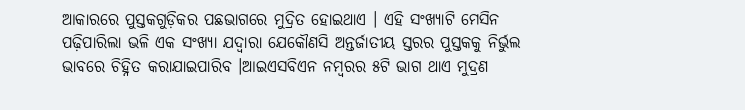ଆକାରରେ ପୁସ୍ତକଗୁଡ଼ିକର ପଛଭାଗରେ ମୁଦ୍ରିତ ହୋଇଥାଏ । ଏହି ସଂଖ୍ୟାଟି ମେସିନ ପଢ଼ିପାରିଲା ଭଳି ଏକ ସଂଖ୍ୟା ଯଦ୍ୱାରା ଯେକୌଣସି ଅନ୍ତର୍ଜାତୀୟ ସ୍ତରର ପୁସ୍ତକକୁ ନିର୍ଭୁଲ ଭାବରେ ଚିହ୍ନିତ କରାଯାଇପାରିବ ।ଆଇଏସବିଏନ ନମ୍ବରର ୫ଟି ଭାଗ ଥାଏ ମୁଦ୍ରଣ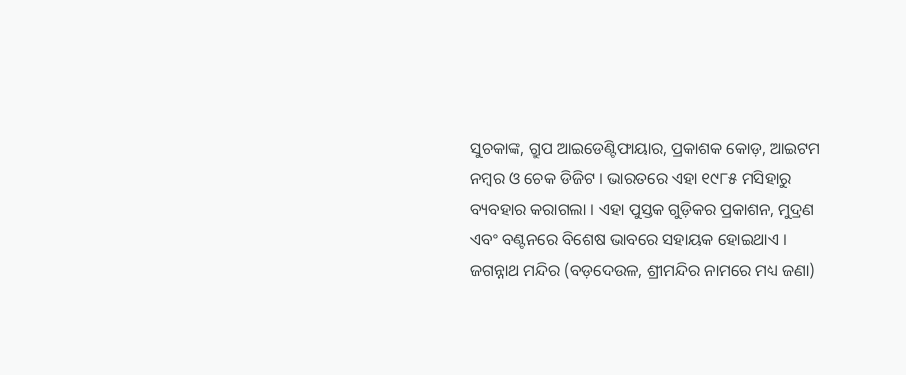ସୁଚକାଙ୍କ, ଗ୍ରୁପ ଆଇଡେଣ୍ଟିଫାୟାର, ପ୍ରକାଶକ କୋଡ଼, ଆଇଟମ ନମ୍ବର ଓ ଚେକ ଡିଜିଟ । ଭାରତରେ ଏହା ୧୯୮୫ ମସିହାରୁ ବ୍ୟବହାର କରାଗଲା । ଏହା ପୁସ୍ତକ ଗୁଡ଼ିକର ପ୍ରକାଶନ, ମୁଦ୍ରଣ ଏବଂ ବଣ୍ଟନରେ ବିଶେଷ ଭାବରେ ସହାୟକ ହୋଇଥାଏ ।
ଜଗନ୍ନାଥ ମନ୍ଦିର (ବଡ଼ଦେଉଳ, ଶ୍ରୀମନ୍ଦିର ନାମରେ ମଧ୍ୟ ଜଣା)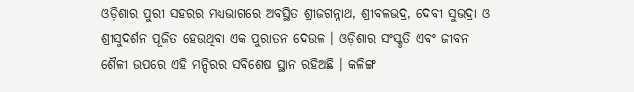ଓଡ଼ିଶାର ପୁରୀ ସହରର ମଧ୍ୟଭାଗରେ ଅବସ୍ଥିତ ଶ୍ରୀଜଗନ୍ନାଥ, ଶ୍ରୀବଳଭଦ୍ର, ଦେବୀ ସୁଭଦ୍ରା ଓ ଶ୍ରୀସୁଦର୍ଶନ ପୂଜିତ ହେଉଥିବା ଏକ ପୁରାତନ ଦେଉଳ । ଓଡ଼ିଶାର ସଂସ୍କୃତି ଏବଂ ଜୀବନ ଶୈଳୀ ଉପରେ ଏହି ମନ୍ଦିରର ସବିଶେଷ ସ୍ଥାନ ରହିଅଛି । କଳିଙ୍ଗ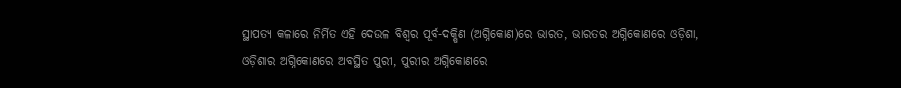ସ୍ଥାପତ୍ୟ କଳାରେ ନିର୍ମିତ ଏହି ଦେଉଳ ବିଶ୍ୱର ପୂର୍ବ-ଦକ୍ଷିଣ (ଅଗ୍ନିକୋଣ)ରେ ଭାରତ, ଭାରତର ଅଗ୍ନିକୋଣରେ ଓଡ଼ିଶା, ଓଡ଼ିଶାର ଅଗ୍ନିକୋଣରେ ଅବସ୍ଥିତ ପୁରୀ, ପୁରୀର ଅଗ୍ନିକୋଣରେ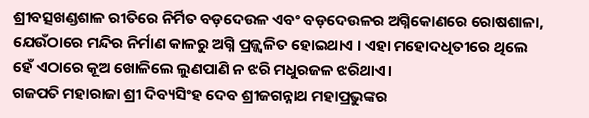ଶ୍ରୀବତ୍ସଖଣ୍ଡଶାଳ ରୀତିରେ ନିର୍ମିତ ବଡ଼ଦେଉଳ ଏବଂ ବଡ଼ଦେଉଳର ଅଗ୍ନିକୋଣରେ ରୋଷଶାଳା, ଯେଉଁଠାରେ ମନ୍ଦିର ନିର୍ମାଣ କାଳରୁ ଅଗ୍ନି ପ୍ରଜ୍ଜ୍ୱଳିତ ହୋଇଥାଏ । ଏହା ମହୋଦଧିତୀରେ ଥିଲେ ହେଁ ଏଠାରେ କୂଅ ଖୋଳିଲେ ଲୁଣପାଣି ନ ଝରି ମଧୁରଜଳ ଝରିଥାଏ।
ଗଜପତି ମହାରାଜା ଶ୍ରୀ ଦିବ୍ୟସିଂହ ଦେବ ଶ୍ରୀଜଗନ୍ନାଥ ମହାପ୍ରଭୁଙ୍କର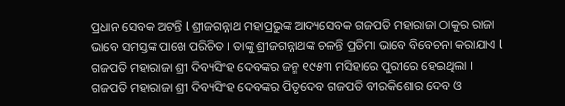ପ୍ରଧାନ ସେବକ ଅଟନ୍ତି l ଶ୍ରୀଜଗନ୍ନାଥ ମହାପ୍ରଭୁଙ୍କ ଆଦ୍ୟସେବକ ଗଜପତି ମହାରାଜା ଠାକୁର ରାଜା ଭାବେ ସମସ୍ତଙ୍କ ପାଖେ ପରିଚିତ । ତାଙ୍କୁ ଶ୍ରୀଜଗନ୍ନାଥଙ୍କ ଚଳନ୍ତି ପ୍ରତିମା ଭାବେ ବିବେଚନା କରାଯାଏ l ଗଜପତି ମହାରାଜା ଶ୍ରୀ ଦିବ୍ୟସିଂହ ଦେବଙ୍କର ଜନ୍ମ ୧୯୫୩ ମସିହାରେ ପୁରୀରେ ହେଇଥିଲା । ଗଜପତି ମହାରାଜା ଶ୍ରୀ ଦିବ୍ୟସିଂହ ଦେବଙ୍କର ପିତୃଦେବ ଗଜପତି ବୀରକିଶୋର ଦେବ ଓ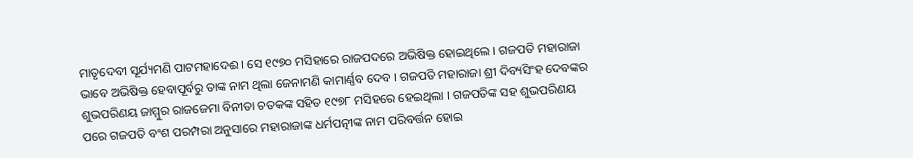ମାତୃଦେବୀ ସୂର୍ଯ୍ୟମଣି ପାଟମହାଦେଈ । ସେ ୧୯୭୦ ମସିହାରେ ରାଜପଦରେ ଅଭିଷିକ୍ତ ହୋଇଥିଲେ । ଗଜପତି ମହାରାଜା ଭାବେ ଅଭିଷିକ୍ତ ହେବାପୂର୍ବରୁ ତାଙ୍କ ନାମ ଥିଲା ଜେନାମଣି କାମାର୍ଣ୍ଣବ ଦେବ । ଗଜପତି ମହାରାଜା ଶ୍ରୀ ଦିବ୍ୟସିଂହ ଦେବଙ୍କର ଶୁଭପରିଣୟ ଜାମ୍ମୁର ରାଜଜେମା ବିନୀତା ଚତକଙ୍କ ସହିତ ୧୯୭୮ ମସିହରେ ହେଇଥିଲା । ଗଜପତିଙ୍କ ସହ ଶୁଭପରିଣୟ ପରେ ଗଜପତି ବଂଶ ପରମ୍ପରା ଅନୁସାରେ ମହାରାଜାଙ୍କ ଧର୍ମପତ୍ନୀଙ୍କ ନାମ ପରିବର୍ତ୍ତନ ହୋଇ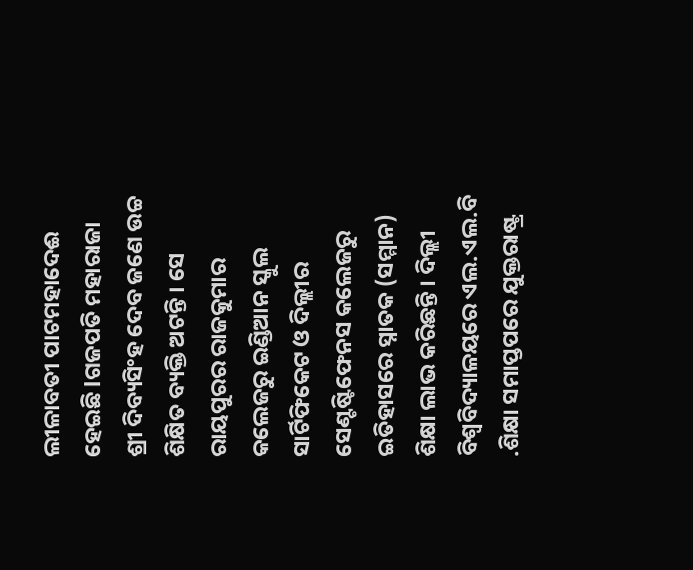ଲୀଳାବତୀ ପାଟମହାଦେଈ ହେଇଛି lଗଜପତି ମହାରାଜା ଶ୍ରୀ ଦିବ୍ୟସିଂହ ଦେବ ଜଣେ ଉଚ୍ଚ ଶିକ୍ଷିତ ବ୍ୟକ୍ତି ଅଟନ୍ତି । ସେ ରାୟପୁରର ରାଜକୁମାର କଲେଜରୁ ଇଣ୍ଡିଆନ ସ୍କୁଲ ସାର୍ଟିଫିକେଟ ଓ ଦିଲ୍ଲୀର ସେଣ୍ଟଷ୍ଟିଫେନସ କଲେଜରୁ ଇତିହାସରେ ସ୍ନାତକ (ସମ୍ମାନ) ଶିକ୍ଷା ଲାଭ କରିଛନ୍ତି । ଦିଲ୍ଲୀ ବିଶ୍ୱବିଦ୍ୟାଳୟରେ ଏଲ.ଏଲ.ବି .ଶିକ୍ଷା ସମାପ୍ତପରେ ଯୁକ୍ତରାଷ୍ଟ୍ର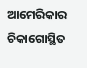ଆମେରିକାର ଚିକାଗୋସ୍ଥିତ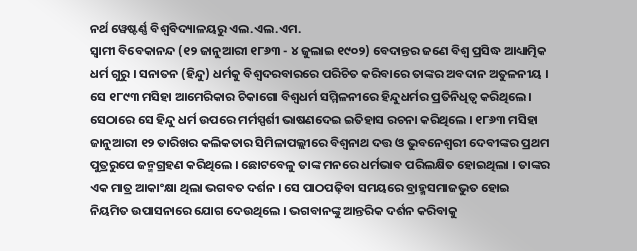ନର୍ଥ ୱେଷ୍ଟର୍ଣ୍ଣ ବିଶ୍ୱବିଦ୍ୟାଳୟରୁ ଏଲ.ଏଲ.ଏମ.
ସ୍ୱାମୀ ବିବେକାନନ୍ଦ (୧୨ ଜାନୁଆରୀ ୧୮୬୩ - ୪ ଜୁଲାଇ ୧୯୦୨) ବେଦାନ୍ତର ଜଣେ ବିଶ୍ୱ ପ୍ରସିଦ୍ଧ ଆଧ୍ୟାତ୍ମିକ ଧର୍ମ ଗୁରୁ । ସନାତନ (ହିନ୍ଦୁ) ଧର୍ମକୁ ବିଶ୍ୱଦରବାରରେ ପରିଚିତ କରିବାରେ ତାଙ୍କର ଅବଦାନ ଅତୁଳନୀୟ । ସେ ୧୮୯୩ ମସିହା ଆମେରିକାର ଚିକାଗୋ ବିଶ୍ୱଧର୍ମ ସମ୍ମିଳନୀରେ ହିନ୍ଦୁଧର୍ମର ପ୍ରତିନିଧିତ୍ୱ କରିଥିଲେ। ସେଠାରେ ସେ ହିନ୍ଦୁ ଧର୍ମ ଉପରେ ମର୍ମସ୍ପର୍ଶୀ ଭାଷଣଦେଇ ଇତିହାସ ରଚନା କରିଥିଲେ । ୧୮୬୩ ମସିହା ଜାନୁଆରୀ ୧୨ ତାରିଖର କଲିକତାର ସିମିଳାପଲ୍ଲୀରେ ବିଶ୍ୱନାଥ ଦତ୍ତ ଓ ଭୁବନେଶ୍ୱରୀ ଦେବୀଙ୍କର ପ୍ରଥମ ପୁତ୍ରରୁପେ ଜନ୍ମଗ୍ରହଣ କରିଥିଲେ । ଛୋଟବେଳୁ ତାଙ୍କ ମନରେ ଧର୍ମଭାବ ପରିଲକ୍ଷିତ ହୋଇଥିଲା । ତାଙ୍କର ଏକ ମାତ୍ର ଆକାଂକ୍ଷା ଥିଲା ଭଗବତ ଦର୍ଶନ । ସେ ପାଠପଢ଼ିବା ସମୟରେ ବ୍ରାହ୍ମସମାଜଭୁତ ହୋଇ ନିୟମିତ ଉପାସନାରେ ଯୋଗ ଦେଉଥିଲେ । ଭଗବାନଙ୍କୁ ଆନ୍ତରିକ ଦର୍ଶନ କରିବାକୁ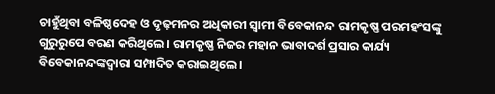ଚାହୁଁଥିବା ବଳିଷ୍ଠଦେହ ଓ ଦୃଢ଼ମନର ଅଧିକାରୀ ସ୍ୱାମୀ ବିବେକାନନ୍ଦ ରାମକୃଷ୍ଣ ପରମହଂସଙ୍କୁ ଗୁରୁରୁପେ ବରଣ କରିଥିଲେ । ରାମକୃଷ୍ଣ ନିଜର ମହାନ ଭାବାଦର୍ଶ ପ୍ରସାର କାର୍ଯ୍ୟ ବିବେକାନନ୍ଦଙ୍କଦ୍ୱାରା ସମ୍ପାଦିତ କରାଇଥିଲେ ।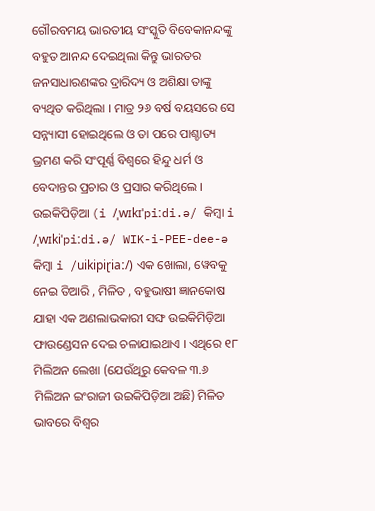ଗୌରବମୟ ଭାରତୀୟ ସଂସ୍କୁତି ବିବେକାନନ୍ଦଙ୍କୁ ବହୁତ ଆନନ୍ଦ ଦେଇଥିଲା କିନ୍ତୁ ଭାରତର ଜନସାଧାରଣଙ୍କର ଦ୍ରାରିଦ୍ୟ ଓ ଅଶିକ୍ଷା ତାଙ୍କୁ ବ୍ୟଥିତ କରିଥିଲା । ମାତ୍ର ୨୬ ବର୍ଷ ବୟସରେ ସେ ସନ୍ନ୍ୟାସୀ ହୋଇଥିଲେ ଓ ତା ପରେ ପାଶ୍ଚାତ୍ୟ ଭ୍ରମଣ କରି ସଂପୂର୍ଣ୍ଣ ବିଶ୍ୱରେ ହିନ୍ଦୁ ଧର୍ମ ଓ ବେଦାନ୍ତର ପ୍ରଚାର ଓ ପ୍ରସାର କରିଥିଲେ ।
ଉଇକିପିଡ଼ିଆ (i /ˌwɪkɪˈpiːdi.ə/ କିମ୍ବା i /ˌwɪkiˈpiːdi.ə/ WIK-i-PEE-dee-ə କିମ୍ବା i /uikipiɽiaː/) ଏକ ଖୋଲା, ୱେବକୁ ନେଇ ତିଆରି , ମିଳିତ , ବହୁଭାଷୀ ଜ୍ଞାନକୋଷ ଯାହା ଏକ ଅଣଲାଭକାରୀ ସଙ୍ଘ ଉଇକିମିଡ଼ିଆ ଫାଉଣ୍ଡେସନ ଦେଇ ଚଳାଯାଇଥାଏ । ଏଥିରେ ୧୮ ମିଲିଅନ ଲେଖା (ଯେଉଁଥିରୁ କେବଳ ୩.୬ ମିଲିଅନ ଇଂରାଜୀ ଉଇକିପିଡ଼ିଆ ଅଛି) ମିଳିତ ଭାବରେ ବିଶ୍ୱର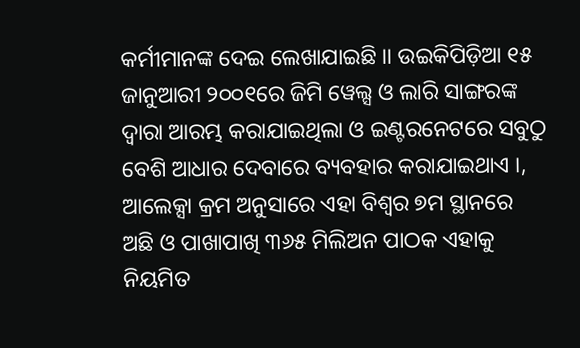କର୍ମୀମାନଙ୍କ ଦେଇ ଲେଖାଯାଇଛି ।। ଉଇକିପିଡ଼ିଆ ୧୫ ଜାନୁଆରୀ ୨୦୦୧ରେ ଜିମି ୱେଲ୍ସ ଓ ଲାରି ସାଙ୍ଗରଙ୍କ ଦ୍ୱାରା ଆରମ୍ଭ କରାଯାଇଥିଲା ଓ ଇଣ୍ଟରନେଟରେ ସବୁଠୁ ବେଶି ଆଧାର ଦେବାରେ ବ୍ୟବହାର କରାଯାଇଥାଏ ।, ଆଲେକ୍ସା କ୍ରମ ଅନୁସାରେ ଏହା ବିଶ୍ୱର ୭ମ ସ୍ଥାନରେ ଅଛି ଓ ପାଖାପାଖି ୩୬୫ ମିଲିଅନ ପାଠକ ଏହାକୁ ନିୟମିତ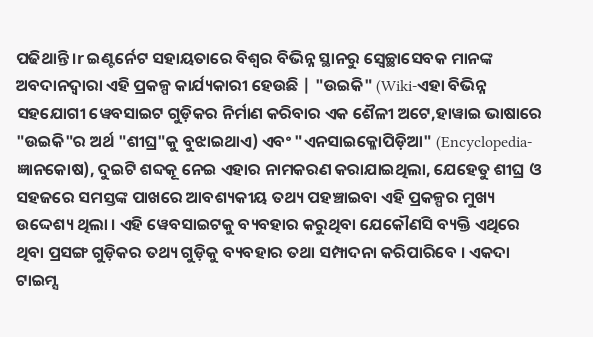ପଢିଥାନ୍ତି ।r ଇଣ୍ଟର୍ନେଟ ସହାୟତାରେ ବିଶ୍ୱର ବିଭିନ୍ନ ସ୍ଥାନରୁ ସ୍ୱେଚ୍ଛାସେବକ ମାନଙ୍କ ଅବଦାନଦ୍ୱାରା ଏହି ପ୍ରକଳ୍ପ କାର୍ଯ୍ୟକାରୀ ହେଉଛି | "ଉଇକି" (Wiki-ଏହା ବିଭିନ୍ନ ସହଯୋଗୀ ୱେବସାଇଟ ଗୁଡ଼ିକର ନିର୍ମାଣ କରିବାର ଏକ ଶୈଳୀ ଅଟେ,ହାୱାଇ ଭାଷାରେ "ଉଇକି"ର ଅର୍ଥ "ଶୀଘ୍ର"କୁ ବୁଝାଇଥାଏ) ଏବଂ "ଏନସାଇକ୍ଳୋପିଡ଼ିଆ" (Encyclopedia-ଜ୍ଞାନକୋଷ), ଦୁଇଟି ଶବ୍ଦକୂ ନେଇ ଏହାର ନାମକରଣ କରାଯାଇଥିଲା, ଯେହେତୁ ଶୀଘ୍ର ଓ ସହଜରେ ସମସ୍ତଙ୍କ ପାଖରେ ଆବଶ୍ୟକୀୟ ତଥ୍ୟ ପହଞ୍ଚାଇବା ଏହି ପ୍ରକଳ୍ପର ମୁଖ୍ୟ ଉଦ୍ଦେଶ୍ୟ ଥିଲା । ଏହି ୱେବସାଇଟକୁ ବ୍ୟବହାର କରୁଥିବା ଯେକୌଣସି ବ୍ୟକ୍ତି ଏଥିରେ ଥିବା ପ୍ରସଙ୍ଗ ଗୁଡ଼ିକର ତଥ୍ୟ ଗୁଡ଼ିକୁ ବ୍ୟବହାର ତଥା ସମ୍ପାଦନା କରିପାରିବେ । ଏକଦା ଟାଇମ୍ସ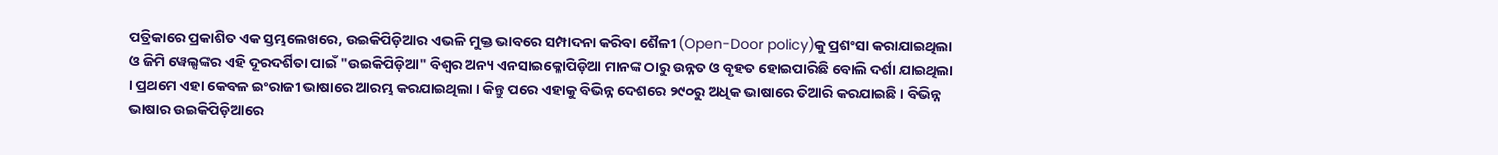ପତ୍ରିକାରେ ପ୍ରକାଶିତ ଏକ ସ୍ତମ୍ଭଲେଖରେ, ଉଇକିପିଡ଼ିଆର ଏଭଳି ମୁକ୍ତ ଭାବରେ ସମ୍ପାଦନା କରିବା ଶୈଳୀ (Open-Door policy)କୁ ପ୍ରଶଂସା କରାଯାଇଥିଲା ଓ ଜିମି ୱେଲ୍ସଙ୍କର ଏହି ଦୂରଦର୍ଶିତା ପାଇଁ "ଉଇକିପିଡ଼ିଆ" ବିଶ୍ୱର ଅନ୍ୟ ଏନସାଇକ୍ଳୋପିଡ଼ିଆ ମାନଙ୍କ ଠାରୁ ଉନ୍ନତ ଓ ବୃହତ ହୋଇପାରିଛି ବୋଲି ଦର୍ଶା ଯାଇଥିଲା । ପ୍ରଥମେ ଏହା କେବଳ ଇଂରାଜୀ ଭାଷାରେ ଆରମ୍ଭ କରଯାଇଥିଲା । କିନ୍ତୁ ପରେ ଏହାକୁ ବିଭିନ୍ନ ଦେଶରେ ୨୯୦ରୁ ଅଧିକ ଭାଷାରେ ତିଆରି କରଯାଇଛି । ବିଭିନ୍ନ ଭାଷାର ଉଇକିପିଡ଼ିଆରେ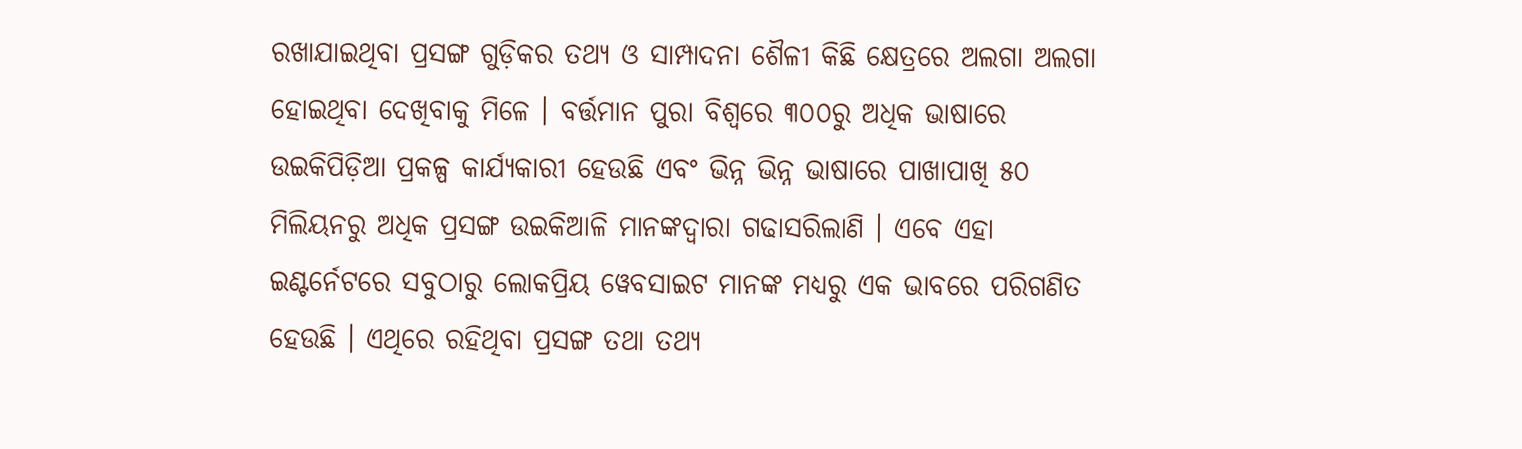ରଖାଯାଇଥିବା ପ୍ରସଙ୍ଗ ଗୁଡ଼ିକର ତଥ୍ୟ ଓ ସାମ୍ପାଦନା ଶୈଳୀ କିଛି କ୍ଷେତ୍ରରେ ଅଲଗା ଅଲଗା ହୋଇଥିବା ଦେଖିବାକୁ ମିଳେ । ବର୍ତ୍ତମାନ ପୁରା ବିଶ୍ୱରେ ୩୦୦ରୁ ଅଧିକ ଭାଷାରେ ଉଇକିପିଡ଼ିଆ ପ୍ରକଳ୍ପ କାର୍ଯ୍ୟକାରୀ ହେଉଛି ଏବଂ ଭିନ୍ନ ଭିନ୍ନ ଭାଷାରେ ପାଖାପାଖି ୫୦ ମିଲିୟନରୁ ଅଧିକ ପ୍ରସଙ୍ଗ ଉଇକିଆଳି ମାନଙ୍କଦ୍ୱାରା ଗଢାସରିଲାଣି । ଏବେ ଏହା ଇଣ୍ଟର୍ନେଟରେ ସବୁଠାରୁ ଲୋକପ୍ରିୟ ୱେବସାଇଟ ମାନଙ୍କ ମଧ୍ୟରୁ ଏକ ଭାବରେ ପରିଗଣିତ ହେଉଛି । ଏଥିରେ ରହିଥିବା ପ୍ରସଙ୍ଗ ତଥା ତଥ୍ୟ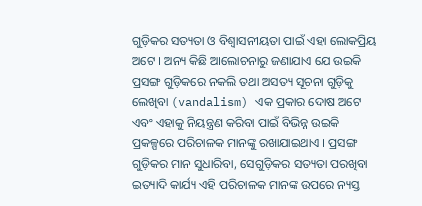ଗୁଡ଼ିକର ସତ୍ୟତା ଓ ବିଶ୍ୱାସନୀୟତା ପାଇଁ ଏହା ଲୋକପ୍ରିୟ ଅଟେ । ଅନ୍ୟ କିଛି ଆଲୋଚନାରୁ ଜଣାଯାଏ ଯେ ଉଇକି ପ୍ରସଙ୍ଗ ଗୁଡ଼ିକରେ ନକଲି ତଥା ଅସତ୍ୟ ସୂଚନା ଗୁଡ଼ିକୁ ଲେଖିବା (vandalism) ଏକ ପ୍ରକାର ଦୋଷ ଅଟେ ଏବଂ ଏହାକୁ ନିୟନ୍ତ୍ରଣ କରିବା ପାଇଁ ବିଭିନ୍ନ ଉଇକି ପ୍ରକଳ୍ପରେ ପରିଚାଳକ ମାନଙ୍କୁ ରଖାଯାଇଥାଏ । ପ୍ରସଙ୍ଗ ଗୁଡ଼ିକର ମାନ ସୁଧାରିବା, ସେଗୁଡ଼ିକର ସତ୍ୟତା ପରଖିବା ଇତ୍ୟାଦି କାର୍ଯ୍ୟ ଏହି ପରିଚାଳକ ମାନଙ୍କ ଉପରେ ନ୍ୟସ୍ତ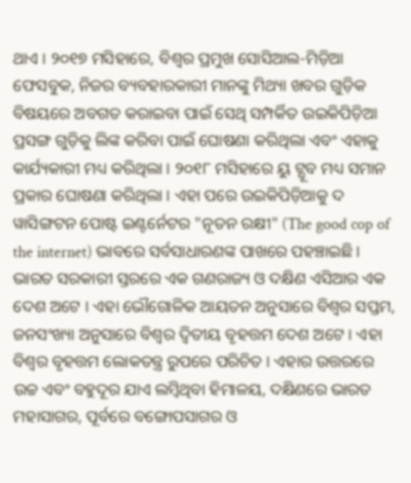ଥାଏ । ୨୦୧୭ ମସିହାରେ, ବିଶ୍ୱର ପ୍ରମୁଖ ସୋସିଆଲ-ମିଡ଼ିଆ ଫେସବୁକ, ନିଜର ବ୍ୟବହାରକାରୀ ମାନଙ୍କୁ ମିଥ୍ୟା ଖବର ଗୁଡ଼ିକ ବିଷୟରେ ଅବଗତ କରାଇବା ପାଇଁ ସେଥି ସମ୍ପର୍କିତ ଉଇକିପିଡ଼ିଆ ପ୍ରସଙ୍ଗ ଗୁଡ଼ିକୁ ଲିଙ୍କ କରିବା ପାଇଁ ଘୋଷଣା କରିଥିଲା ଏବଂ ଏହାକୁ କାର୍ଯ୍ୟକାରୀ ମଧ୍ୟ କରିଥିଲା । ୨୦୧୮ ମସିହାରେ ୟୁ ଟ୍ଯୂବ ମଧ୍ୟ ସମାନ ପ୍ରକାର ଘୋଷଣା କରିଥିଲା । ଏହା ପରେ ଉଇକିପିଡ଼ିଆକୁ ଦ ୱାସିଙ୍ଗଟନ ପୋଷ୍ଟ ଇଣ୍ଟର୍ନେଟର "ନୂତନ ରକ୍ଷୀ" (The good cop of the internet) ଭାବରେ ସର୍ବସାଧାରଣଙ୍କ ପାଖରେ ପହଞ୍ଚାଇଛି ।
ଭାରତ ସରକାରୀ ସ୍ତରରେ ଏକ ଗଣରାଜ୍ୟ ଓ ଦକ୍ଷିଣ ଏସିଆର ଏକ ଦେଶ ଅଟେ । ଏହା ଭୌଗୋଳିକ ଆୟତନ ଅନୁସାରେ ବିଶ୍ୱର ସପ୍ତମ, ଜନସଂଖ୍ୟା ଅନୁସାରେ ବିଶ୍ୱର ଦ୍ୱିତୀୟ ବୃହତ୍ତମ ଦେଶ ଅଟେ । ଏହା ବିଶ୍ୱର ବୃହତ୍ତମ ଲୋକତନ୍ତ୍ର ରୁପରେ ପରିଚିତ । ଏହାର ଉତ୍ତରରେ ଉଚ୍ଚ ଏବଂ ବହୁଦୂର ଯାଏ ଲମ୍ବିଥିବା ହିମାଳୟ, ଦକ୍ଷିଣରେ ଭାରତ ମହାସାଗର, ପୂର୍ବରେ ବଙ୍ଗୋପସାଗର ଓ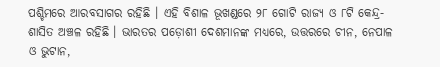ପଶ୍ଚିମରେ ଆରବସାଗର ରହିଛି । ଏହି ବିଶାଳ ଭୂଖଣ୍ଡରେ ୨୮ ଗୋଟି ରାଜ୍ୟ ଓ ୮ଟି କେନ୍ଦ୍ର-ଶାସିତ ଅଞ୍ଚଳ ରହିଛି । ଭାରତର ପଡ଼ୋଶୀ ଦେଶମାନଙ୍କ ମଧ୍ୟରେ, ଉତ୍ତରରେ ଚୀନ, ନେପାଳ ଓ ଭୁଟାନ,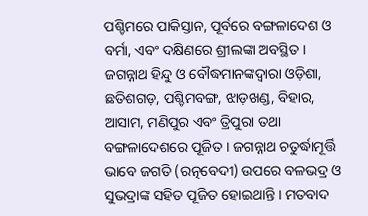ପଶ୍ଚିମରେ ପାକିସ୍ତାନ, ପୂର୍ବରେ ବଙ୍ଗଳାଦେଶ ଓ ବର୍ମା, ଏବଂ ଦକ୍ଷିଣରେ ଶ୍ରୀଲଙ୍କା ଅବସ୍ଥିତ ।
ଜଗନ୍ନାଥ ହିନ୍ଦୁ ଓ ବୌଦ୍ଧମାନଙ୍କଦ୍ୱାରା ଓଡ଼ିଶା, ଛତିଶଗଡ଼, ପଶ୍ଚିମବଙ୍ଗ, ଝାଡ଼ଖଣ୍ଡ, ବିହାର, ଆସାମ, ମଣିପୁର ଏବଂ ତ୍ରିପୁରା ତଥା ବଙ୍ଗଳାଦେଶରେ ପୂଜିତ । ଜଗନ୍ନାଥ ଚତୁର୍ଦ୍ଧାମୂର୍ତ୍ତି ଭାବେ ଜଗତି (ରତ୍ନବେଦୀ) ଉପରେ ବଳଭଦ୍ର ଓ ସୁଭଦ୍ରାଙ୍କ ସହିତ ପୂଜିତ ହୋଇଥାନ୍ତି । ମତବାଦ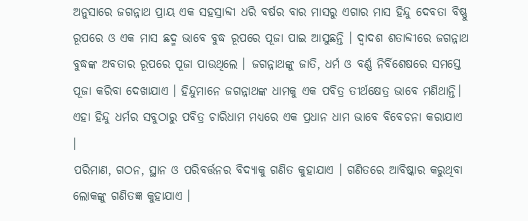ଅନୁସାରେ ଜଗନ୍ନାଥ ପ୍ରାୟ ଏକ ସହସ୍ରାବ୍ଦୀ ଧରି ବର୍ଷର ବାର ମାସରୁ ଏଗାର ମାସ ହିନ୍ଦୁ ଦେବତା ବିଷ୍ଣୁ ରୂପରେ ଓ ଏକ ମାସ ଛଦ୍ମ ଭାବେ ବୁଦ୍ଧ ରୂପରେ ପୂଜା ପାଇ ଆସୁଛନ୍ତି । ଦ୍ୱାଦଶ ଶତାବ୍ଦୀରେ ଜଗନ୍ନାଥ ବୁଦ୍ଧଙ୍କ ଅବତାର ରୂପରେ ପୂଜା ପାଉଥିଲେ । ଜଗନ୍ନାଥଙ୍କୁ ଜାତି, ଧର୍ମ ଓ ବର୍ଣ୍ଣ ନିର୍ବିଶେଷରେ ସମସ୍ତେ ପୂଜା କରିବା ଦେଖାଯାଏ । ହିନ୍ଦୁମାନେ ଜଗନ୍ନାଥଙ୍କ ଧାମକୁ ଏକ ପବିତ୍ର ତୀର୍ଥକ୍ଷେତ୍ର ଭାବେ ମଣିଥାନ୍ତି। ଏହା ହିନ୍ଦୁ ଧର୍ମର ସବୁଠାରୁ ପବିତ୍ର ଚାରିଧାମ ମଧ୍ୟରେ ଏକ ପ୍ରଧାନ ଧାମ ଭାବେ ବିବେଚନା କରାଯାଏ ।
ପରିମାଣ, ଗଠନ, ସ୍ଥାନ ଓ ପରିବର୍ତ୍ତନର ବିଦ୍ୟାକୁ ଗଣିତ କୁହାଯାଏ । ଗଣିତରେ ଆବିଷ୍କାର କରୁଥିବା ଲୋକଙ୍କୁ ଗଣିତଜ୍ଞ କୁହାଯାଏ ।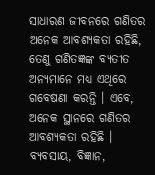ସାଧାରଣ ଜୀବନରେ ଗଣିତର ଅନେକ ଆବଶ୍ୟକତା ରହିଛି, ତେଣୁ ଗଣିତଜ୍ଞଙ୍କ ବ୍ୟତୀତ ଅନ୍ୟମାନେ ମଧ୍ୟ ଏଥିରେ ଗବେଷଣା କରନ୍ତି । ଏବେ, ଅନେକ ସ୍ଥାନରେ ଗଣିତର ଆବଶ୍ୟକତା ରହିଛି । ବ୍ୟବସାୟ, ବିଜ୍ଞାନ,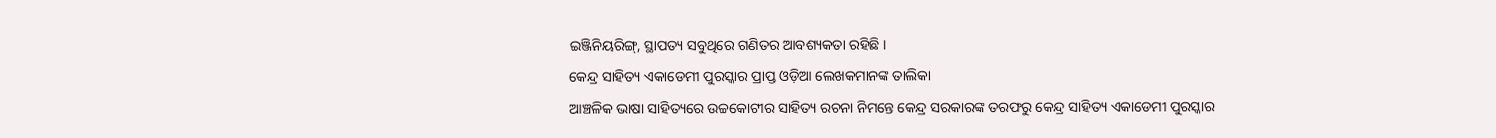ଇଞ୍ଜିନିୟରିଙ୍ଗ୍, ସ୍ଥାପତ୍ୟ ସବୁଥିରେ ଗଣିତର ଆବଶ୍ୟକତା ରହିଛି ।
କେନ୍ଦ୍ର ସାହିତ୍ୟ ଏକାଡେମୀ ପୁରସ୍କାର ପ୍ରାପ୍ତ ଓଡ଼ିଆ ଲେଖକମାନଙ୍କ ତାଲିକା
ଆଞ୍ଚଳିକ ଭାଷା ସାହିତ୍ୟରେ ଉଚ୍ଚକୋଟୀର ସାହିତ୍ୟ ରଚନା ନିମନ୍ତେ କେନ୍ଦ୍ର ସରକାରଙ୍କ ତରଫରୁ କେନ୍ଦ୍ର ସାହିତ୍ୟ ଏକାଡେମୀ ପୁରସ୍କାର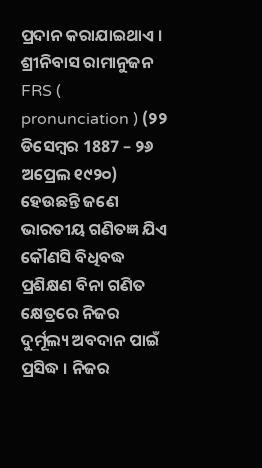ପ୍ରଦାନ କରାଯାଇଥାଏ ।
ଶ୍ରୀନିବାସ ରାମାନୁଜନ FRS ( pronunciation ) (୨୨ ଡିସେମ୍ବର 1887 – ୨୬ ଅପ୍ରେଲ ୧୯୨୦) ହେଉଛନ୍ତି ଜଣେ ଭାରତୀୟ ଗଣିତଜ୍ଞ ଯିଏ କୌଣସି ବିଧିବଦ୍ଧ ପ୍ରଶିକ୍ଷଣ ବିନା ଗଣିତ କ୍ଷେତ୍ରରେ ନିଜର ଦୁର୍ମୂଲ୍ୟ ଅବଦାନ ପାଇଁ ପ୍ରସିଦ୍ଧ । ନିଜର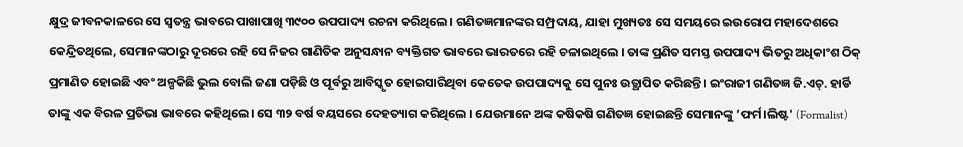କ୍ଷୁଦ୍ର ଜୀବନକାଳରେ ସେ ସ୍ୱତନ୍ତ୍ର ଭାବରେ ପାଖାପାଖି ୩୯୦୦ ଉପପାଦ୍ୟ ରଚନା କରିଥିଲେ। ଗଣିତଜ୍ଞମାନଙ୍କର ସମ୍ପ୍ରଦାୟ, ଯାହା ମୁଖ୍ୟତଃ ସେ ସମୟରେ ଇଉରୋପ ମହାଦେଶରେ କେନ୍ଦ୍ରିତଥିଲେ, ସେମାନଙ୍କଠାରୁ ଦୂରରେ ରହି ସେ ନିଜର ଗାଣିତିକ ଅନୁସନ୍ଧାନ ବ୍ୟକ୍ତିଗତ ଭାବରେ ଭାରତରେ ରହି ଚଳାଇଥିଲେ । ତାଙ୍କ ପ୍ରଣିତ ସମସ୍ତ ଉପପାଦ୍ୟ ଭିତରୁ ଅଧିକାଂଶ ଠିକ୍ ପ୍ରମାଣିତ ହୋଇଛି ଏବଂ ଅଳ୍ପକିଛି ଭୁଲ ବୋଲି ଜଣା ପଡ଼ିଛି ଓ ପୂର୍ବରୁ ଆବିସ୍କୃତ ହୋଇସାରିଥିବା କେତେକ ଉପପାଦ୍ୟକୁ ସେ ପୁନଃ ଉତ୍ଥାପିତ କରିଛନ୍ତି। ଇଂରାଜୀ ଗଣିତଜ୍ଞ ଜି.ଏଚ୍. ହାର୍ଡି ତାଙ୍କୁ ଏକ ବିରଳ ପ୍ରତିଭା ଭାବରେ କହିଥିଲେ। ସେ ୩୨ ବର୍ଷ ବୟସରେ ଦେହତ୍ୟାଗ କରିଥିଲେ । ଯେଉମାନେ ଅଙ୍କ କଷିକଷି ଗଣିତଜ୍ଞ ହୋଇଛନ୍ତି ସେମାନଙ୍କୁ ’ଫର୍ମ।ଲିଷ୍ଟ' (Formalist)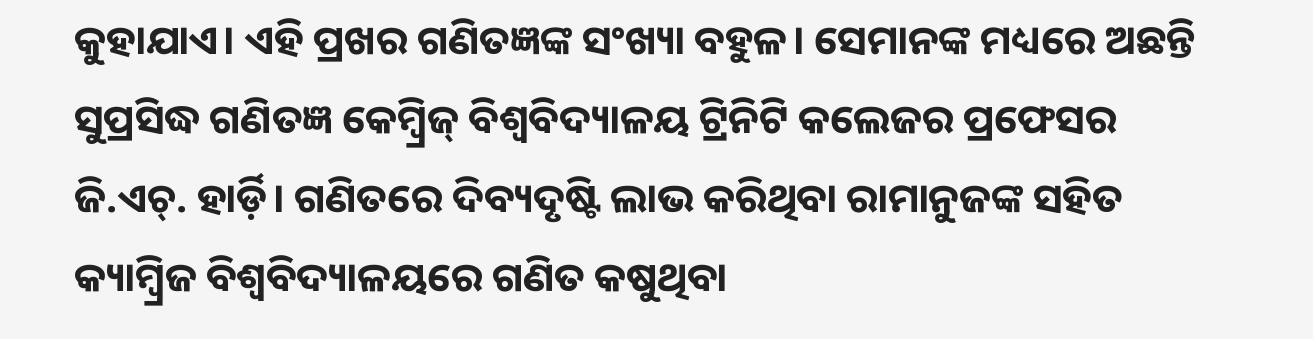କୁହାଯାଏ। ଏହି ପ୍ରଖର ଗଣିତଜ୍ଞଙ୍କ ସଂଖ୍ୟା ବହୁଳ। ସେମାନଙ୍କ ମଧ୍ୟରେ ଅଛନ୍ତି ସୁପ୍ରସିଦ୍ଧ ଗଣିତଜ୍ଞ କେମ୍ବ୍ରିଜ୍ ବିଶ୍ୱବିଦ୍ୟାଳୟ ଟ୍ରିନିଟି କଲେଜର ପ୍ରଫେସର ଜି.ଏଚ୍. ହାର୍ଡ଼ି। ଗଣିତରେ ଦିବ୍ୟଦୃଷ୍ଟି ଲାଭ କରିଥିବା ରାମାନୁଜଙ୍କ ସହିତ କ୍ୟାମ୍ବ୍ରିଜ ବିଶ୍ୱବିଦ୍ୟାଳୟରେ ଗଣିତ କଷୁଥିବା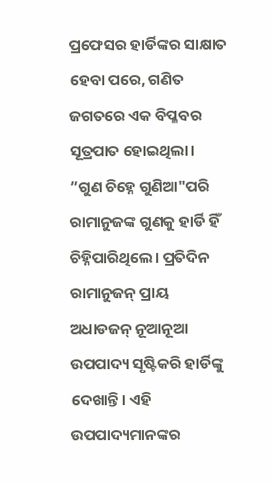ପ୍ରଫେସର ହାର୍ଡିଙ୍କର ସାକ୍ଷାତ ହେବା ପରେ, ଗଣିତ ଜଗତରେ ଏକ ବିପ୍ଳବର ସୂତ୍ରପାତ ହୋଇଥିଲା। ”ଗୁଣ ଚିହ୍ନେ ଗୁଣିଆ"ପରି ରାମାନୁଜଙ୍କ ଗୁଣକୁ ହାର୍ଡି ହିଁ ଚିହ୍ନିପାରିଥିଲେ। ପ୍ରତିଦିନ ରାମାନୁଜନ୍ ପ୍ରାୟ ଅଧାଡଜନ୍ ନୂଆନୂଆ ଉପପାଦ୍ୟ ସୃଷ୍ଟିକରି ହାର୍ଡିଙ୍କୁ ଦେଖାନ୍ତି। ଏହି ଉପପାଦ୍ୟମାନଙ୍କର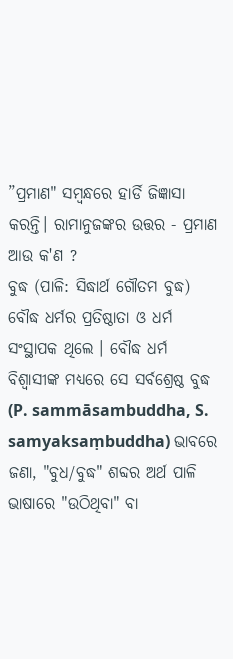”ପ୍ରମାଣ" ସମ୍ବନ୍ଧରେ ହାର୍ଡି ଜିଜ୍ଞାସା କରନ୍ତି। ରାମାନୁଜଙ୍କର ଉତ୍ତର - ପ୍ରମାଣ ଆଉ କ'ଣ ?
ବୁଦ୍ଧ (ପାଳି: ସିଦ୍ଧାର୍ଥ ଗୌତମ ବୁଦ୍ଧ) ବୌଦ୍ଧ ଧର୍ମର ପ୍ରତିଷ୍ଠାତା ଓ ଧର୍ମ ସଂସ୍ଥାପକ ଥିଲେ । ବୌଦ୍ଧ ଧର୍ମ ବିଶ୍ୱାସୀଙ୍କ ମଧ୍ୟରେ ସେ ସର୍ବଶ୍ରେଷ୍ଠ ବୁଦ୍ଧ (P. sammāsambuddha, S. samyaksaṃbuddha) ଭାବରେ ଜଣା, "ବୁଧ/ବୁଦ୍ଧ" ଶବ୍ଦର ଅର୍ଥ ପାଳି ଭାଷାରେ "ଉଠିଥିବା" ବା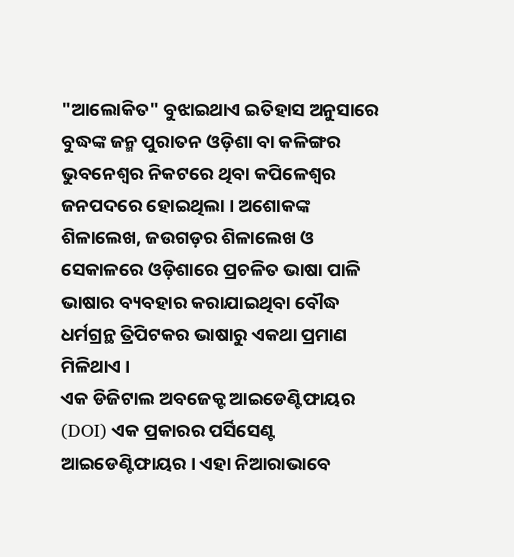"ଆଲୋକିତ" ବୁଝାଇଥାଏ ଇତିହାସ ଅନୁସାରେ ବୁଦ୍ଧଙ୍କ ଜନ୍ମ ପୁରାତନ ଓଡ଼ିଶା ବା କଳିଙ୍ଗର ଭୁବନେଶ୍ୱର ନିକଟରେ ଥିବା କପିଳେଶ୍ୱର ଜନପଦରେ ହୋଇଥିଲା । ଅଶୋକଙ୍କ ଶିଳାଲେଖ, ଜଉଗଡ଼ର ଶିଳାଲେଖ ଓ ସେକାଳରେ ଓଡ଼ିଶାରେ ପ୍ରଚଳିତ ଭାଷା ପାଳି ଭାଷାର ବ୍ୟବହାର କରାଯାଇଥିବା ବୌଦ୍ଧ ଧର୍ମଗ୍ରନ୍ଥ ତ୍ରିପିଟକର ଭାଷାରୁ ଏକଥା ପ୍ରମାଣ ମିଳିଥାଏ ।
ଏକ ଡିଜିଟାଲ ଅବଜେକ୍ଟ ଆଇଡେଣ୍ଟିଫାୟର (DOI) ଏକ ପ୍ରକାରର ପର୍ସିସେଣ୍ଟ ଆଇଡେଣ୍ଟିଫାୟର । ଏହା ନିଆରାଭାବେ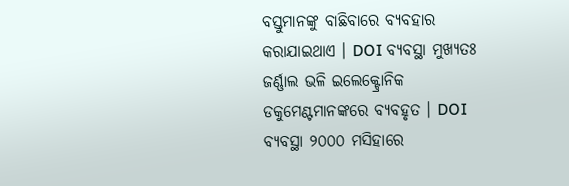ବସ୍ତୁମାନଙ୍କୁ ବାଛିବାରେ ବ୍ୟବହାର କରାଯାଇଥାଏ । DOI ବ୍ୟବସ୍ଥା ମୁଖ୍ୟତଃ ଜର୍ଣ୍ଣାଲ ଭଳି ଇଲେକ୍ଟ୍ରୋନିକ ଡକୁମେଣ୍ଟମାନଙ୍କରେ ବ୍ୟବହୃତ । DOI ବ୍ୟବସ୍ଥା ୨୦୦୦ ମସିହାରେ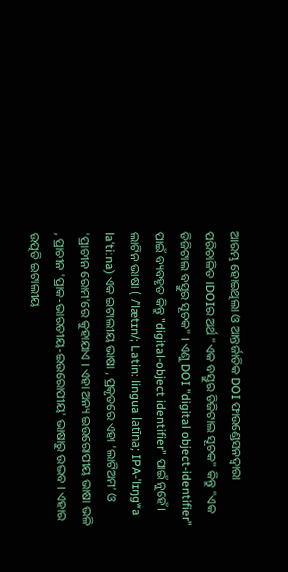ଆରମ୍ଭ ହୋଇଥିଲା ଓ ଆନ୍ତର୍ଜାତିକ DOI ଫାଉଣ୍ଡେସନଦ୍ୱାରା ପରିଚାଳିତ ।DOIର ଅର୍ଥ "ଏକ ବସ୍ତୁର ଡିଜିଟାଲ ସୂଚକ" କିନ୍ତୁ "ଏକ ଡିଜିଟାଲ ବସ୍ତୁର ସୂଚକ" । ଏଣୁ DOI "digital object-identifier" ପାଇଁ ବ୍ୟବହୃତ କିନ୍ତୁ "digital-object identifier" ପାଇଁ ନୁହେଁ।
ଲାଟିନ ଭାଷା ( /ˈlætɪn/; Latin: lingua latīna; IPA-ˈlɪŋɡʷa laˈtiːna) ଏକ ଇଟାଲୀୟ ଭାଷା , ପ୍ରକୃତରେ ଏହା 'ଲାଟିଅମ' ଓ 'ପ୍ରାଚୀନ ରୋମ'ରେ କୁହାଯାଏ । ଏହା ଅନ୍ୟ ଇଉରୋପୀୟ ଭାଷା ଭଳି , ପ୍ରାଚୀନ 'ପ୍ରାକ-ଭାରତୀୟ-ଇଉରୋପୀୟ' ଭାଷାରୁ ଉଦ୍ଭବ । ଏହାର ଉତ୍ପତି ଇଟାଲୀୟ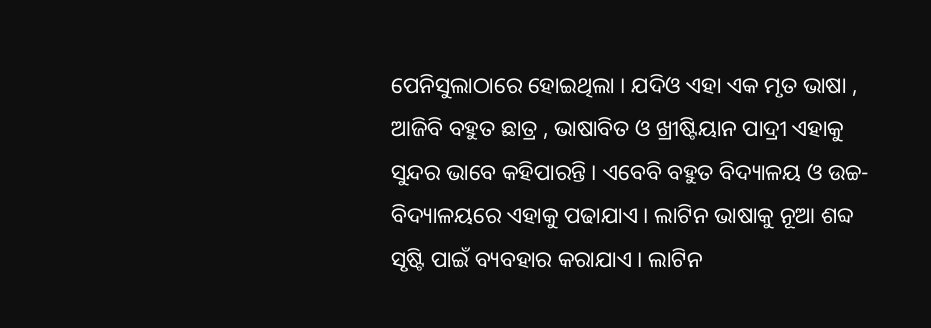ପେନିସୁଲାଠାରେ ହୋଇଥିଲା । ଯଦିଓ ଏହା ଏକ ମୃତ ଭାଷା , ଆଜିବି ବହୁତ ଛାତ୍ର , ଭାଷାବିତ ଓ ଖ୍ରୀଷ୍ଟିୟାନ ପାଦ୍ରୀ ଏହାକୁ ସୁନ୍ଦର ଭାବେ କହିପାରନ୍ତି । ଏବେବି ବହୁତ ବିଦ୍ୟାଳୟ ଓ ଉଚ୍ଚ-ବିଦ୍ୟାଳୟରେ ଏହାକୁ ପଢାଯାଏ । ଲାଟିନ ଭାଷାକୁ ନୂଆ ଶବ୍ଦ ସୃଷ୍ଟି ପାଇଁ ବ୍ୟବହାର କରାଯାଏ । ଲାଟିନ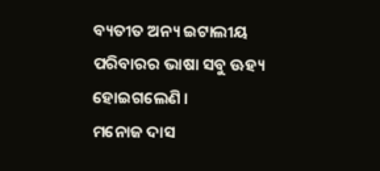ବ୍ୟତୀତ ଅନ୍ୟ ଇଟାଲୀୟ ପରିବାରର ଭାଷା ସବୁ ଊହ୍ୟ ହୋଇଗଲେଣି ।
ମନୋଜ ଦାସ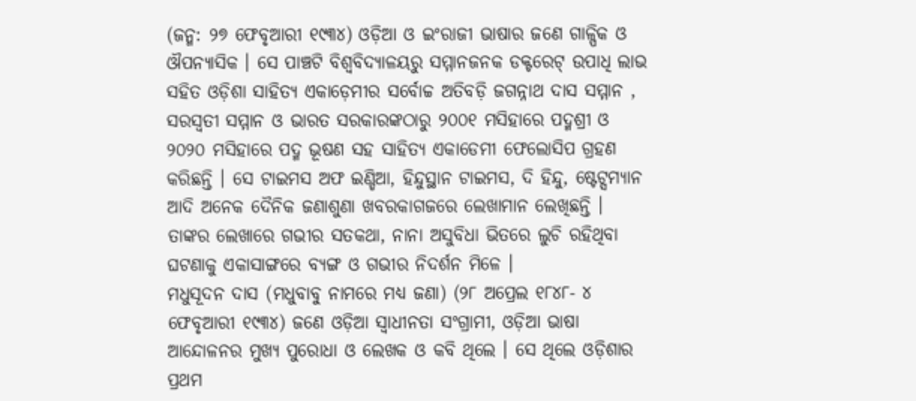(ଜନ୍ମ: ୨୭ ଫେବୃଆରୀ ୧୯୩୪) ଓଡ଼ିଆ ଓ ଇଂରାଜୀ ଭାଷାର ଜଣେ ଗାଳ୍ପିକ ଓ ଔପନ୍ୟାସିକ । ସେ ପାଞ୍ଚଟି ବିଶ୍ୱବିଦ୍ୟାଳୟରୁ ସମ୍ମାନଜନକ ଡକ୍ଟରେଟ୍ ଉପାଧି ଲାଭ ସହିତ ଓଡ଼ିଶା ସାହିତ୍ୟ ଏକାଡ଼େମୀର ସର୍ବୋଚ୍ଚ ଅତିବଡ଼ି ଜଗନ୍ନାଥ ଦାସ ସମ୍ମାନ , ସରସ୍ୱତୀ ସମ୍ମାନ ଓ ଭାରତ ସରକାରଙ୍କଠାରୁ ୨୦୦୧ ମସିହାରେ ପଦ୍ମଶ୍ରୀ ଓ ୨୦୨୦ ମସିହାରେ ପଦ୍ମ ଭୂଷଣ ସହ ସାହିତ୍ୟ ଏକାଡେମୀ ଫେଲୋସିପ ଗ୍ରହଣ କରିଛନ୍ତି । ସେ ଟାଇମସ ଅଫ ଇଣ୍ଡିଆ, ହିନ୍ଦୁସ୍ଥାନ ଟାଇମସ, ଦି ହିନ୍ଦୁ, ଷ୍ଟେଟ୍ସମ୍ୟାନ ଆଦି ଅନେକ ଦୈନିକ ଜଣାଶୁଣା ଖବରକାଗଜରେ ଲେଖାମାନ ଲେଖିଛନ୍ତି । ତାଙ୍କର ଲେଖାରେ ଗଭୀର ସତକଥା, ନାନା ଅସୁବିଧା ଭିତରେ ଲୁଚି ରହିଥିବା ଘଟଣାକୁ ଏକାସାଙ୍ଗରେ ବ୍ୟଙ୍ଗ ଓ ଗଭୀର ନିଦର୍ଶନ ମିଳେ ।
ମଧୁସୂଦନ ଦାସ (ମଧୁବାବୁ ନାମରେ ମଧ୍ୟ ଜଣା) (୨୮ ଅପ୍ରେଲ ୧୮୪୮- ୪ ଫେବୃଆରୀ ୧୯୩୪) ଜଣେ ଓଡ଼ିଆ ସ୍ୱାଧୀନତା ସଂଗ୍ରାମୀ, ଓଡ଼ିଆ ଭାଷା ଆନ୍ଦୋଳନର ମୁଖ୍ୟ ପୁରୋଧା ଓ ଲେଖକ ଓ କବି ଥିଲେ । ସେ ଥିଲେ ଓଡ଼ିଶାର ପ୍ରଥମ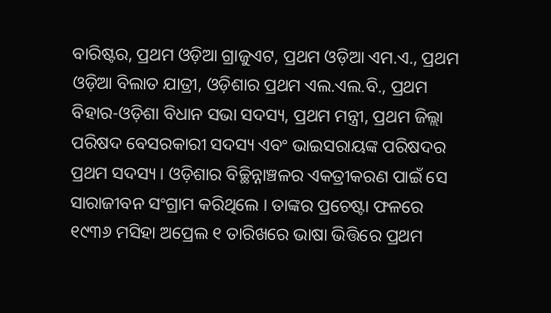ବାରିଷ୍ଟର, ପ୍ରଥମ ଓଡ଼ିଆ ଗ୍ରାଜୁଏଟ, ପ୍ରଥମ ଓଡ଼ିଆ ଏମ.ଏ., ପ୍ରଥମ ଓଡ଼ିଆ ବିଲାତ ଯାତ୍ରୀ, ଓଡ଼ିଶାର ପ୍ରଥମ ଏଲ.ଏଲ.ବି., ପ୍ରଥମ ବିହାର-ଓଡ଼ିଶା ବିଧାନ ସଭା ସଦସ୍ୟ, ପ୍ରଥମ ମନ୍ତ୍ରୀ, ପ୍ରଥମ ଜିଲ୍ଲା ପରିଷଦ ବେସରକାରୀ ସଦସ୍ୟ ଏବଂ ଭାଇସରାୟଙ୍କ ପରିଷଦର ପ୍ରଥମ ସଦସ୍ୟ । ଓଡ଼ିଶାର ବିଚ୍ଛିନ୍ନାଞ୍ଚଳର ଏକତ୍ରୀକରଣ ପାଇଁ ସେ ସାରାଜୀବନ ସଂଗ୍ରାମ କରିଥିଲେ । ତାଙ୍କର ପ୍ରଚେଷ୍ଟା ଫଳରେ ୧୯୩୬ ମସିହା ଅପ୍ରେଲ ୧ ତାରିଖରେ ଭାଷା ଭିତ୍ତିରେ ପ୍ରଥମ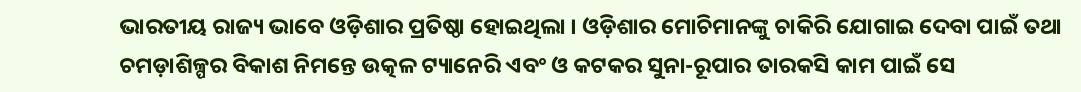ଭାରତୀୟ ରାଜ୍ୟ ଭାବେ ଓଡ଼ିଶାର ପ୍ରତିଷ୍ଠା ହୋଇଥିଲା । ଓଡ଼ିଶାର ମୋଚିମାନଙ୍କୁ ଚାକିରି ଯୋଗାଇ ଦେବା ପାଇଁ ତଥା ଚମଡ଼ାଶିଳ୍ପର ବିକାଶ ନିମନ୍ତେ ଉତ୍କଳ ଟ୍ୟାନେରି ଏବଂ ଓ କଟକର ସୁନା-ରୂପାର ତାରକସି କାମ ପାଇଁ ସେ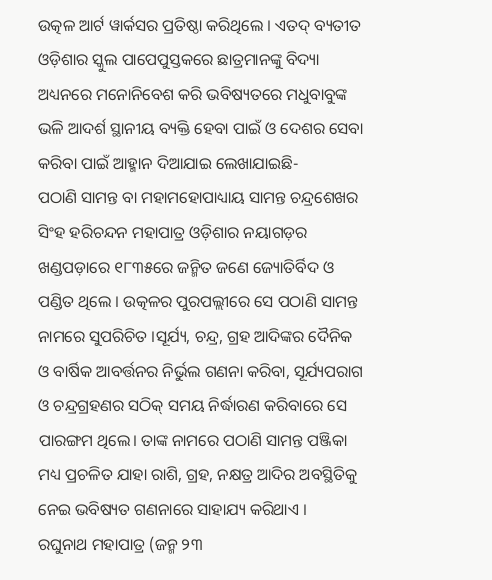ଉତ୍କଳ ଆର୍ଟ ୱାର୍କସର ପ୍ରତିଷ୍ଠା କରିଥିଲେ । ଏତଦ୍ ବ୍ୟତୀତ ଓଡ଼ିଶାର ସ୍କୁଲ ପାପେପୁସ୍ତକରେ ଛାତ୍ରମାନଙ୍କୁ ବିଦ୍ୟା ଅଧ୍ୟନରେ ମନୋନିବେଶ କରି ଭବିଷ୍ୟତରେ ମଧୁବାବୁଙ୍କ ଭଳି ଆଦର୍ଶ ସ୍ଥାନୀୟ ବ୍ୟକ୍ତି ହେବା ପାଇଁ ଓ ଦେଶର ସେବା କରିବା ପାଇଁ ଆହ୍ମାନ ଦିଆଯାଇ ଲେଖାଯାଇଛି-
ପଠାଣି ସାମନ୍ତ ବା ମହାମହୋପାଧ୍ୟାୟ ସାମନ୍ତ ଚନ୍ଦ୍ରଶେଖର ସିଂହ ହରିଚନ୍ଦନ ମହାପାତ୍ର ଓଡ଼ିଶାର ନୟାଗଡ଼ର ଖଣ୍ଡପଡ଼ାରେ ୧୮୩୫ରେ ଜନ୍ମିତ ଜଣେ ଜ୍ୟୋତିର୍ବିଦ ଓ ପଣ୍ଡିତ ଥିଲେ । ଉତ୍କଳର ପୁରପଲ୍ଲୀରେ ସେ ପଠାଣି ସାମନ୍ତ ନାମରେ ସୁପରିଚିତ ।ସୂର୍ଯ୍ୟ, ଚନ୍ଦ୍ର, ଗ୍ରହ ଆଦିଙ୍କର ଦୈନିକ ଓ ବାର୍ଷିକ ଆବର୍ତ୍ତନର ନିର୍ଭୁଲ ଗଣନା କରିବା, ସୂର୍ଯ୍ୟପରାଗ ଓ ଚନ୍ଦ୍ରଗ୍ରହଣର ସଠିକ୍ ସମୟ ନିର୍ଦ୍ଧାରଣ କରିବାରେ ସେ ପାରଙ୍ଗମ ଥିଲେ। ତାଙ୍କ ନାମରେ ପଠାଣି ସାମନ୍ତ ପଞ୍ଜିକା ମଧ୍ୟ ପ୍ରଚଳିତ ଯାହା ରାଶି, ଗ୍ରହ, ନକ୍ଷତ୍ର ଆଦିର ଅବସ୍ଥିତିକୁ ନେଇ ଭବିଷ୍ୟତ ଗଣନାରେ ସାହାଯ୍ୟ କରିଥାଏ ।
ରଘୁନାଥ ମହାପାତ୍ର (ଜନ୍ମ ୨୩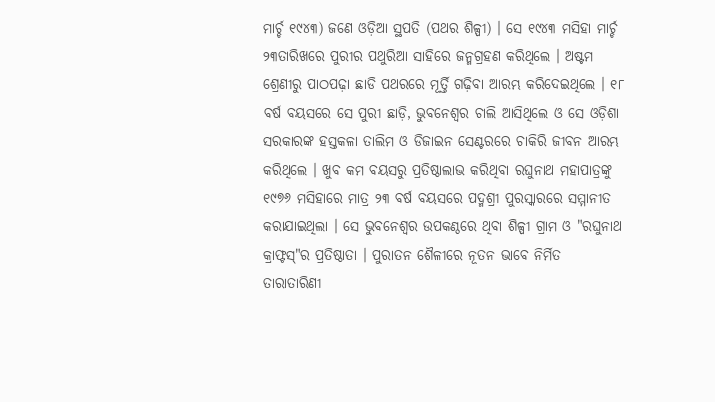ମାର୍ଚ୍ଚ ୧୯୪୩) ଜଣେ ଓଡ଼ିଆ ସ୍ଥପତି (ପଥର ଶିଳ୍ପୀ) । ସେ ୧୯୪୩ ମସିହା ମାର୍ଚ୍ଚ ୨୩ତାରିଖରେ ପୁରୀର ପଥୁରିଆ ସାହିରେ ଜନ୍ମଗ୍ରହଣ କରିଥିଲେ । ଅଷ୍ଟମ ଶ୍ରେଣୀରୁ ପାଠପଢ଼ା ଛାଡି ପଥରରେ ମୂର୍ତ୍ତି ଗଢ଼ିବା ଆରମ୍ଭ କରିଦେଇଥିଲେ । ୧୮ ବର୍ଷ ବୟସରେ ସେ ପୁରୀ ଛାଡ଼ି, ଭୁବନେଶ୍ୱର ଚାଲି ଆସିଥିଲେ ଓ ସେ ଓଡ଼ିଶା ସରକାରଙ୍କ ହସ୍ତକଳା ତାଲିମ ଓ ଡିଜାଇନ ସେଣ୍ଟରରେ ଚାକିରି ଜୀବନ ଆରମ୍ଭ କରିଥିଲେ । ଖୁବ କମ ବୟସରୁ ପ୍ରତିଷ୍ଠାଲାଭ କରିଥିବା ରଘୁନାଥ ମହାପାତ୍ରଙ୍କୁ ୧୯୭୬ ମସିହାରେ ମାତ୍ର ୨୩ ବର୍ଷ ବୟସରେ ପଦ୍ମଶ୍ରୀ ପୁରସ୍କାରରେ ସମ୍ମାନୀତ କରାଯାଇଥିଲା । ସେ ଭୁବନେଶ୍ୱର ଉପକଣ୍ଠରେ ଥିବା ଶିଳ୍ପୀ ଗ୍ରାମ ଓ "ରଘୁନାଥ କ୍ରାଫ୍ଟସ୍"ର ପ୍ରତିଷ୍ଠାତା । ପୁରାତନ ଶୈଳୀରେ ନୂତନ ଭାବେ ନିର୍ମିତ ତାରାତାରିଣୀ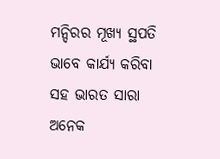ମନ୍ଦିରର ମୂଖ୍ୟ ସ୍ଥପତି ଭାବେ କାର୍ଯ୍ୟ କରିବା ସହ ଭାରତ ସାରା ଅନେକ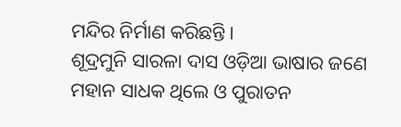ମନ୍ଦିର ନିର୍ମାଣ କରିଛନ୍ତି ।
ଶୂଦ୍ରମୁନି ସାରଳା ଦାସ ଓଡ଼ିଆ ଭାଷାର ଜଣେ ମହାନ ସାଧକ ଥିଲେ ଓ ପୁରାତନ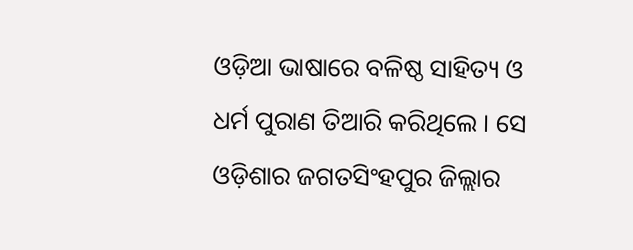ଓଡ଼ିଆ ଭାଷାରେ ବଳିଷ୍ଠ ସାହିତ୍ୟ ଓ ଧର୍ମ ପୁରାଣ ତିଆରି କରିଥିଲେ । ସେ ଓଡ଼ିଶାର ଜଗତସିଂହପୁର ଜିଲ୍ଲାର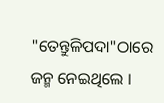"ତେନ୍ତୁଳିପଦା"ଠାରେ ଜନ୍ମ ନେଇଥିଲେ ।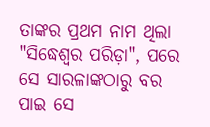ତାଙ୍କର ପ୍ରଥମ ନାମ ଥିଲା "ସିଦ୍ଧେଶ୍ୱର ପରିଡ଼ା", ପରେ ସେ ସାରଳାଙ୍କଠାରୁ ବର ପାଇ ସେ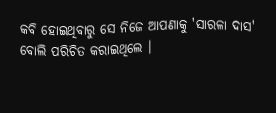କବି ହୋଇଥିବାରୁ ସେ ନିଜେ ଆପଣାକୁ 'ସାରଳା ଦାସ' ବୋଲି ପରିଚିତ କରାଇଥିଲେ ।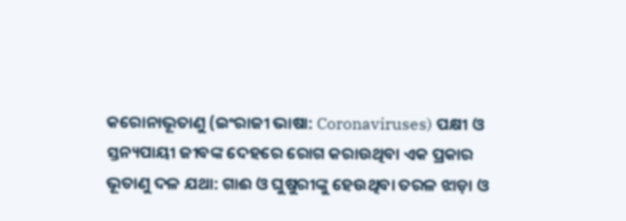କରୋନାଭୂତାଣୁ (ଇଂରାଜୀ ଭାଷା: Coronaviruses) ପକ୍ଷୀ ଓ ସ୍ତନ୍ୟପାୟୀ ଜୀବଙ୍କ ଦେହରେ ରୋଗ କରାଉଥିବା ଏକ ପ୍ରକାର ଭୂତାଣୁ ଦଳ ଯଥା: ଗାଈ ଓ ଘୁଷୁରୀଙ୍କୁ ହେଉଥିବା ତରଳ ଝାଡ଼ା ଓ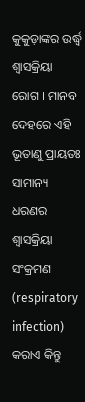କୁକୁଡ଼ାଙ୍କର ଉର୍ଦ୍ଧ୍ୱ ଶ୍ୱାସକ୍ରିୟା ରୋଗ । ମାନବ ଦେହରେ ଏହି ଭୂତାଣୁ ପ୍ରାୟତଃ ସାମାନ୍ୟ ଧରଣର ଶ୍ୱାସକ୍ରିୟା ସଂକ୍ରମଣ (respiratory infection) କରାଏ କିନ୍ତୁ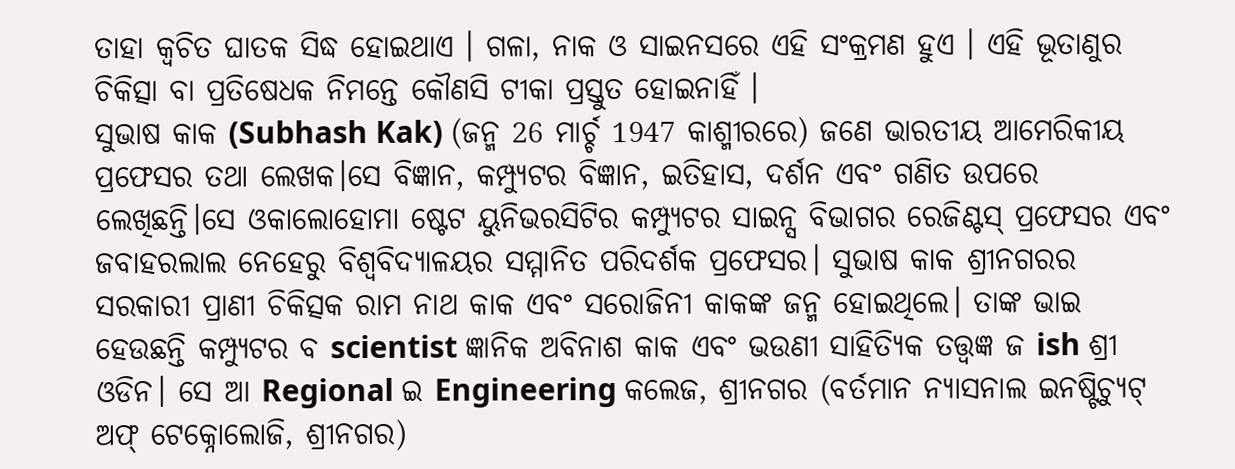ତାହା କ୍ୱଚିତ ଘାତକ ସିଦ୍ଧ ହୋଇଥାଏ । ଗଳା, ନାକ ଓ ସାଇନସରେ ଏହି ସଂକ୍ରମଣ ହୁଏ । ଏହି ଭୂତାଣୁର ଚିକିତ୍ସା ବା ପ୍ରତିଷେଧକ ନିମନ୍ତେ କୌଣସି ଟୀକା ପ୍ରସ୍ତୁତ ହୋଇନାହିଁ ।
ସୁଭାଷ କାକ (Subhash Kak) (ଜନ୍ମ 26 ମାର୍ଚ୍ଚ 1947 କାଶ୍ମୀରରେ) ଜଣେ ଭାରତୀୟ ଆମେରିକୀୟ ପ୍ରଫେସର ତଥା ଲେଖକ।ସେ ବିଜ୍ଞାନ, କମ୍ପ୍ୟୁଟର ବିଜ୍ଞାନ, ଇତିହାସ, ଦର୍ଶନ ଏବଂ ଗଣିତ ଉପରେ ଲେଖିଛନ୍ତି।ସେ ଓକାଲୋହୋମା ଷ୍ଟେଟ ୟୁନିଭରସିଟିର କମ୍ପ୍ୟୁଟର ସାଇନ୍ସ ବିଭାଗର ରେଜିଣ୍ଟସ୍ ପ୍ରଫେସର ଏବଂ ଜବାହରଲାଲ ନେହେରୁ ବିଶ୍ୱବିଦ୍ୟାଳୟର ସମ୍ମାନିତ ପରିଦର୍ଶକ ପ୍ରଫେସର। ସୁଭାଷ କାକ ଶ୍ରୀନଗରର ସରକାରୀ ପ୍ରାଣୀ ଚିକିତ୍ସକ ରାମ ନାଥ କାକ ଏବଂ ସରୋଜିନୀ କାକଙ୍କ ଜନ୍ମ ହୋଇଥିଲେ। ତାଙ୍କ ଭାଇ ହେଉଛନ୍ତି କମ୍ପ୍ୟୁଟର ବ scientist ଜ୍ଞାନିକ ଅବିନାଶ କାକ ଏବଂ ଭଉଣୀ ସାହିତ୍ୟିକ ତତ୍ତ୍ୱଜ୍ଞ ଜ ish ଶ୍ରୀ ଓଡିନ। ସେ ଆ Regional ଇ Engineering କଲେଜ, ଶ୍ରୀନଗର (ବର୍ତମାନ ନ୍ୟାସନାଲ ଇନଷ୍ଟିଚ୍ୟୁଟ୍ ଅଫ୍ ଟେକ୍ନୋଲୋଜି, ଶ୍ରୀନଗର)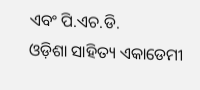ଏବଂ ପି.ଏଚ.ଡି.
ଓଡ଼ିଶା ସାହିତ୍ୟ ଏକାଡେମୀ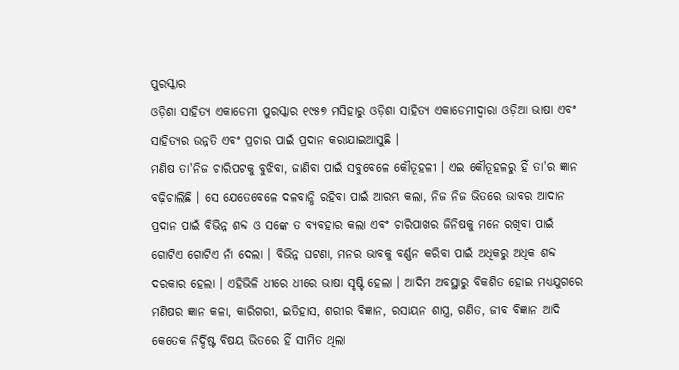ପୁରସ୍କାର
ଓଡ଼ିଶା ସାହିତ୍ୟ ଏକାଡେମୀ ପୁରସ୍କାର ୧୯୫୭ ମସିହାରୁ ଓଡ଼ିଶା ସାହିତ୍ୟ ଏକାଡେମୀଦ୍ୱାରା ଓଡ଼ିଆ ଭାଷା ଏବଂ ସାହିତ୍ୟର ଉନ୍ନତି ଏବଂ ପ୍ରଚାର ପାଇଁ ପ୍ରଦାନ କରାଯାଇଆସୁଛି ।
ମଣିଷ ତା'ନିଜ ଚାରିପଟକୁ ବୁଝିବା, ଜାଣିବା ପାଇଁ ସବୁବେଳେ କୌତୂହଳୀ । ଏଇ କୌତୂହଳରୁ ହିଁ ତା'ର ଜ୍ଞାନ ବଢ଼ିଚାଲିଛି । ସେ ଯେତେବେଳେ ଦଳବାନ୍ଧି ରହିବା ପାଇଁ ଆରମ୍ଭ କଲା, ନିଜ ନିଜ ଭିତରେ ଭାବର ଆଦାନ ପ୍ରଦାନ ପାଇଁ ବିଭିନ୍ନ ଶବ୍ଦ ଓ ସଙ୍କେ ତ ବ୍ୟବହାର କଲା ଏବଂ ଚାରିପାଖର ଜିନିଷକୁ ମନେ ରଖିବା ପାଇଁ ଗୋଟିଏ ଗୋଟିଏ ନାଁ ଦେଲା । ବିଭିନ୍ନ ଘଟଣା, ମନର ଭାବକୁ ବର୍ଣ୍ଣନ କରିବା ପାଇଁ ଅଧିକରୁ ଅଧିକ ଶବ୍ଦ ଦରକାର ହେଲା । ଏହିଭିଳି ଧୀରେ ଧୀରେ ଭାଷା ସୃଷ୍ଟି ହେଲା । ଆଦିମ ଅବସ୍ଥାରୁ ବିକଶିତ ହୋଇ ମଧ୍ୟଯୁଗରେ ମଣିଷର ଜ୍ଞାନ କଳା, କାରିଗରୀ, ଇତିହାସ, ଶରୀର ବିଜ୍ଞାନ, ରସାୟନ ଶାସ୍ତ୍ର, ଗଣିତ, ଜୀବ ବିଜ୍ଞାନ ଆଦି କେତେକ ନିର୍ଦ୍ଦିଷ୍ଟ ବିଷୟ ଭିତରେ ହିଁ ସୀମିତ ଥିଲା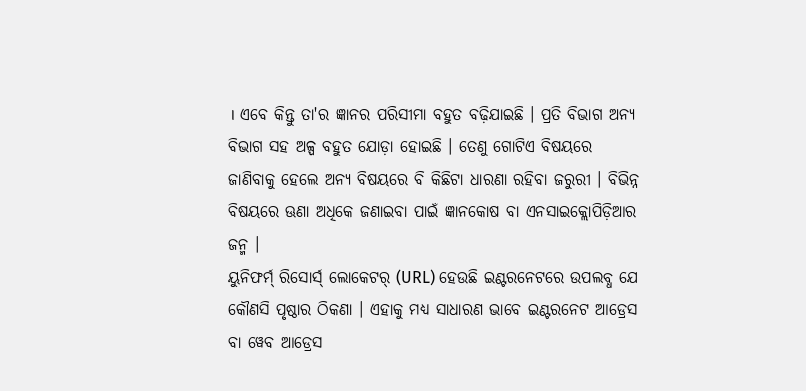। ଏବେ କିନ୍ତୁ ତା'ର ଜ୍ଞାନର ପରିସୀମା ବହୁତ ବଢ଼ିଯାଇଛି । ପ୍ରତି ବିଭାଗ ଅନ୍ୟ ବିଭାଗ ସହ ଅଳ୍ପ ବହୁତ ଯୋଡ଼ା ହୋଇଛି । ତେଣୁ ଗୋଟିଏ ବିଷୟରେ ଜାଣିବାକୁ ହେଲେ ଅନ୍ୟ ବିଷୟରେ ବି କିଛିଟା ଧାରଣା ରହିବା ଜରୁରୀ । ବିଭିନ୍ନ ବିଷୟରେ ଊଣା ଅଧିକେ ଜଣାଇବା ପାଇଁ ଜ୍ଞାନକୋଷ ବା ଏନସାଇକ୍ଲୋପିଡ଼ିଆର ଜନ୍ମ ।
ୟୁନିଫର୍ମ୍ ରିସୋର୍ସ୍ ଲୋକେଟର୍ (URL) ହେଉଛି ଇଣ୍ଟରନେଟରେ ଉପଲବ୍ଧ ଯେ କୌଣସି ପୃଷ୍ଠାର ଠିକଣା । ଏହାକୁ ମଧ୍ୟ ସାଧାରଣ ଭାବେ ଇଣ୍ଟରନେଟ ଆଡ୍ରେସ ବା ୱେବ ଆଡ୍ରେସ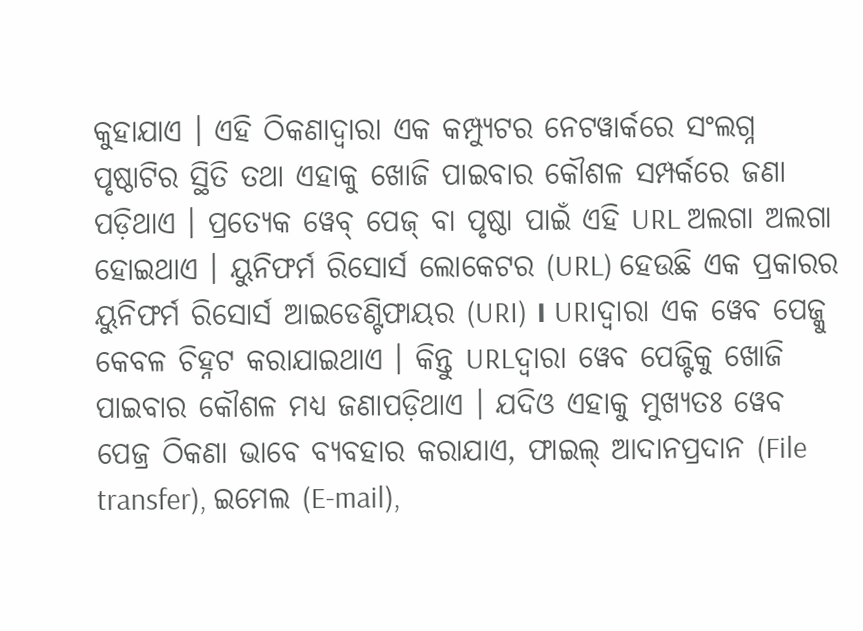କୁହାଯାଏ । ଏହି ଠିକଣାଦ୍ୱାରା ଏକ କମ୍ପ୍ୟୁଟର ନେଟୱାର୍କରେ ସଂଲଗ୍ନ ପୃଷ୍ଠାଟିର ସ୍ଥିତି ତଥା ଏହାକୁ ଖୋଜି ପାଇବାର କୌଶଳ ସମ୍ପର୍କରେ ଜଣା ପଡ଼ିଥାଏ । ପ୍ରତ୍ୟେକ ୱେବ୍ ପେଜ୍ ବା ପୃଷ୍ଠା ପାଇଁ ଏହି URL ଅଲଗା ଅଲଗା ହୋଇଥାଏ । ୟୁନିଫର୍ମ ରିସୋର୍ସ ଲୋକେଟର (URL) ହେଉଛି ଏକ ପ୍ରକାରର ୟୁନିଫର୍ମ ରିସୋର୍ସ ଆଇଡେଣ୍ଟିଫାୟର (URI) । URIଦ୍ୱାରା ଏକ ୱେବ ପେଜ୍କୁ କେବଳ ଚିହ୍ନଟ କରାଯାଇଥାଏ । କିନ୍ତୁ URLଦ୍ୱାରା ୱେବ ପେଜ୍ଟିକୁ ଖୋଜି ପାଇବାର କୌଶଳ ମଧ୍ୟ ଜଣାପଡ଼ିଥାଏ । ଯଦିଓ ଏହାକୁ ମୁଖ୍ୟତଃ ୱେବ ପେଜ୍ର ଠିକଣା ଭାବେ ବ୍ୟବହାର କରାଯାଏ, ଫାଇଲ୍ ଆଦାନପ୍ରଦାନ (File transfer), ଇମେଲ (E-mail),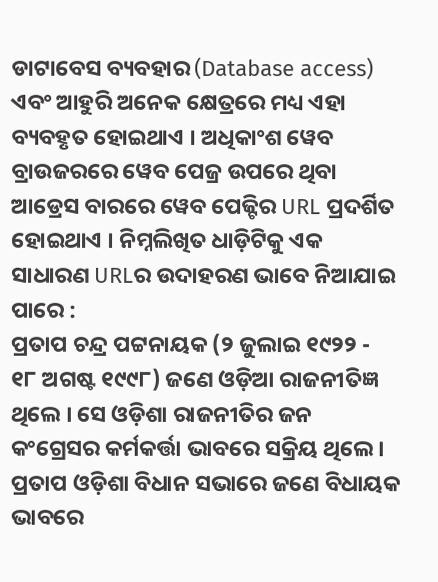ଡାଟାବେସ ବ୍ୟବହାର (Database access) ଏବଂ ଆହୁରି ଅନେକ କ୍ଷେତ୍ରରେ ମଧ୍ୟ ଏହା ବ୍ୟବହୃତ ହୋଇଥାଏ । ଅଧିକାଂଶ ୱେବ ବ୍ରାଉଜରରେ ୱେବ ପେଜ୍ର ଉପରେ ଥିବା ଆଡ୍ରେସ ବାରରେ ୱେବ ପେଜ୍ଟିର URL ପ୍ରଦର୍ଶିତ ହୋଇଥାଏ । ନିମ୍ନଲିଖିତ ଧାଡ଼ିଟିକୁ ଏକ ସାଧାରଣ URLର ଉଦାହରଣ ଭାବେ ନିଆଯାଇ ପାରେ :
ପ୍ରତାପ ଚନ୍ଦ୍ର ପଟ୍ଟନାୟକ (୨ ଜୁଲାଇ ୧୯୨୨ - ୧୮ ଅଗଷ୍ଟ ୧୯୯୮) ଜଣେ ଓଡ଼ିଆ ରାଜନୀତିଜ୍ଞ ଥିଲେ । ସେ ଓଡ଼ିଶା ରାଜନୀତିର ଜନ କଂଗ୍ରେସର କର୍ମକର୍ତ୍ତା ଭାବରେ ସକ୍ରିୟ ଥିଲେ । ପ୍ରତାପ ଓଡ଼ିଶା ବିଧାନ ସଭାରେ ଜଣେ ବିଧାୟକ ଭାବରେ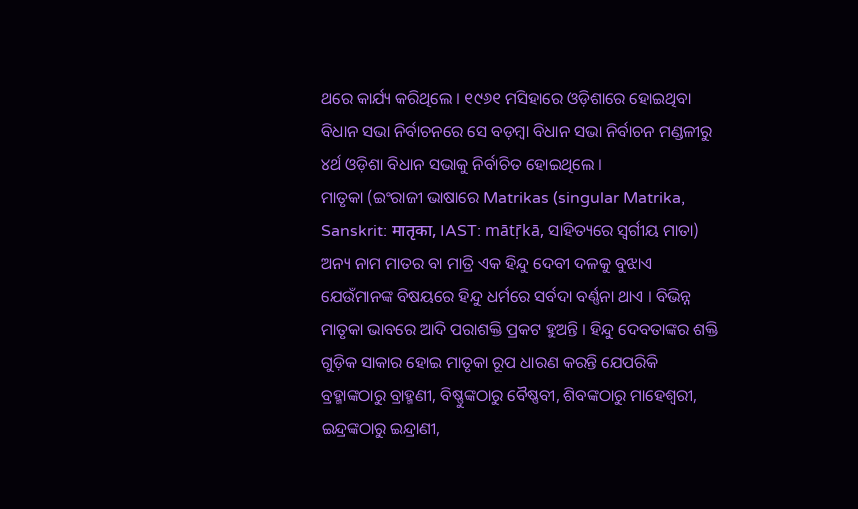ଥରେ କାର୍ଯ୍ୟ କରିଥିଲେ । ୧୯୬୧ ମସିହାରେ ଓଡ଼ିଶାରେ ହୋଇଥିବା ବିଧାନ ସଭା ନିର୍ବାଚନରେ ସେ ବଡ଼ମ୍ବା ବିଧାନ ସଭା ନିର୍ବାଚନ ମଣ୍ଡଳୀରୁ ୪ର୍ଥ ଓଡ଼ିଶା ବିଧାନ ସଭାକୁ ନିର୍ବାଚିତ ହୋଇଥିଲେ ।
ମାତୃକା (ଇଂରାଜୀ ଭାଷାରେ Matrikas (singular Matrika, Sanskrit: मातृका, IAST: mātṝkā, ସାହିତ୍ୟରେ ସ୍ୱର୍ଗୀୟ ମାତା) ଅନ୍ୟ ନାମ ମାତର ବା ମାତ୍ରି ଏକ ହିନ୍ଦୁ ଦେବୀ ଦଳକୁ ବୁଝାଏ ଯେଉଁମାନଙ୍କ ବିଷୟରେ ହିନ୍ଦୁ ଧର୍ମରେ ସର୍ବଦା ବର୍ଣ୍ଣନା ଥାଏ । ବିଭିନ୍ନ ମାତୃକା ଭାବରେ ଆଦି ପରାଶକ୍ତି ପ୍ରକଟ ହୁଅନ୍ତି । ହିନ୍ଦୁ ଦେବତାଙ୍କର ଶକ୍ତି ଗୁଡ଼ିକ ସାକାର ହୋଇ ମାତୃକା ରୂପ ଧାରଣ କରନ୍ତି ଯେପରିକି ବ୍ରହ୍ମାଙ୍କଠାରୁ ବ୍ରାହ୍ମଣୀ, ବିଷ୍ଣୁଙ୍କଠାରୁ ବୈଷ୍ଣବୀ, ଶିବଙ୍କଠାରୁ ମାହେଶ୍ୱରୀ, ଇନ୍ଦ୍ରଙ୍କଠାରୁ ଇନ୍ଦ୍ରାଣୀ,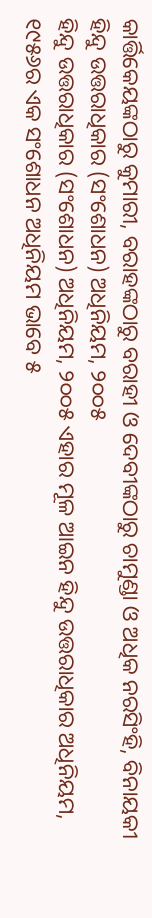କାର୍ତ୍ତିକେୟଙ୍କଠାରୁ କୁମାରୀ, ବରାହଙ୍କଠାରୁ ବରାହୀ ଓ ଦେବୀଙ୍କଠାରୁ ଚାମୁଣ୍ଡା ଓ ଅଧିକ ନରସିଂହି, ବିନାୟକୀ
ହିନ୍ଦୁ ଉତ୍ତରାଧିକାର (ସଂଶୋଧନ) ଅଧିନିୟମ, ୨୦୦୫
ହିନ୍ଦୁ ଉତ୍ତରାଧିକାର (ସଂଶୋଧନ) ଅଧିନିୟମ, ୨୦୦୫ ଏହାର ମୂଳ ଆଇନ ହିନ୍ଦୁ ଉତ୍ତରାଧିକାର ଅଧିନିୟମ, ୧୯୫୬ର ଏକ ସଂଶୋଧନ ଅଧିନିୟମ ଭାବେ ୫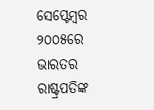ସେପ୍ଟେମ୍ବର ୨୦୦୫ରେ ଭାରତର ରାଷ୍ଟ୍ରପତିଙ୍କ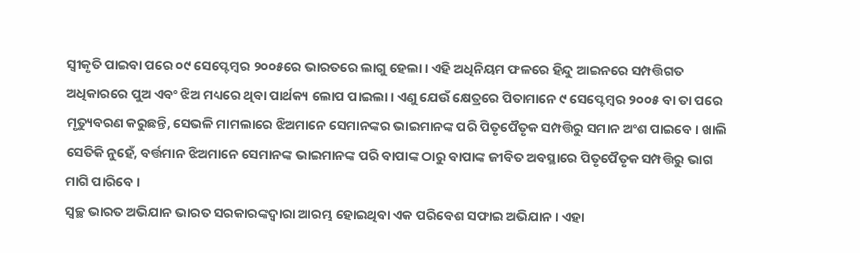ସ୍ୱୀକୃତି ପାଇବା ପରେ ୦୯ ସେପ୍ଟେମ୍ବର ୨୦୦୫ରେ ଭାରତରେ ଲାଗୁ ହେଲା । ଏହି ଅଧିନିୟମ ଫଳରେ ହିନ୍ଦୁ ଆଇନରେ ସମ୍ପତ୍ତିଗତ ଅଧିକାରରେ ପୁଅ ଏବଂ ଝିଅ ମଧ୍ୟରେ ଥିବା ପାର୍ଥକ୍ୟ ଲୋପ ପାଇଲା । ଏଣୁ ଯେଉଁ କ୍ଷେତ୍ରରେ ପିତାମାନେ ୯ ସେପ୍ଟେମ୍ବର ୨୦୦୫ ବା ତା ପରେ ମୃତ୍ୟୁବରଣ କରୁଛନ୍ତି, ସେଭଳି ମାମଲାରେ ଝିଅମାନେ ସେମାନଙ୍କର ଭାଇମାନଙ୍କ ପରି ପିତୃପୈତୃକ ସମ୍ପତ୍ତିରୁ ସମାନ ଅଂଶ ପାଇବେ । ଖାଲି ସେତିକି ନୁହେଁ, ବର୍ତ୍ତମାନ ଝିଅମାନେ ସେମାନଙ୍କ ଭାଇମାନଙ୍କ ପରି ବାପାଙ୍କ ଠାରୁ ବାପାଙ୍କ ଜୀବିତ ଅବସ୍ଥାରେ ପିତୃପୈତୃକ ସମ୍ପତ୍ତିରୁ ଭାଗ ମାଗି ପାରିବେ ।
ସ୍ୱଚ୍ଛ ଭାରତ ଅଭିଯାନ ଭାରତ ସରକାରଙ୍କଦ୍ୱାରା ଆରମ୍ଭ ହୋଇଥିବା ଏକ ପରିବେଶ ସଫାଇ ଅଭିଯାନ । ଏହା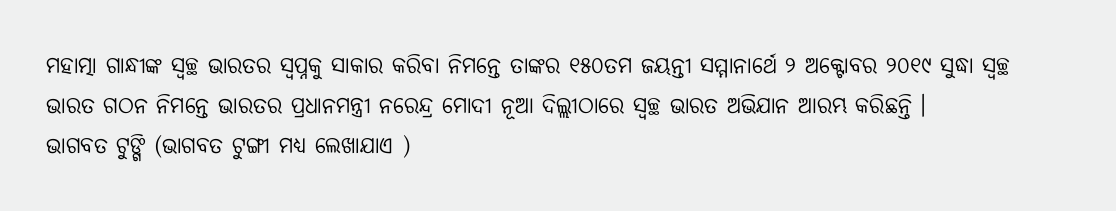ମହାତ୍ମା ଗାନ୍ଧୀଙ୍କ ସ୍ୱଚ୍ଛ ଭାରତର ସ୍ୱପ୍ନକୁ ସାକାର କରିବା ନିମନ୍ତେ ତାଙ୍କର ୧୫୦ତମ ଜୟନ୍ତୀ ସମ୍ମାନାର୍ଥେ ୨ ଅକ୍ଟୋବର ୨୦୧୯ ସୁଦ୍ଧା ସ୍ୱଚ୍ଛ ଭାରତ ଗଠନ ନିମନ୍ତେ ଭାରତର ପ୍ରଧାନମନ୍ତ୍ରୀ ନରେନ୍ଦ୍ର ମୋଦୀ ନୂଆ ଦିଲ୍ଲୀଠାରେ ସ୍ୱଚ୍ଛ ଭାରତ ଅଭିଯାନ ଆରମ୍ଭ କରିଛନ୍ତି ।
ଭାଗବତ ଟୁଙ୍ଗି (ଭାଗବତ ଟୁଙ୍ଗୀ ମଧ୍ୟ ଲେଖାଯାଏ )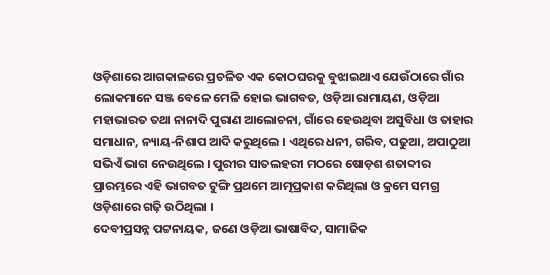ଓଡ଼ିଶାରେ ଆଗକାଳରେ ପ୍ରଚଳିତ ଏକ କୋଠଘରକୁ ବୁଝାଇଥାଏ ଯେଉଁଠାରେ ଗାଁର ଲୋକମାନେ ସଞ୍ଜ ବେଳେ ମେଳି ହୋଇ ଭାଗବତ, ଓଡ଼ିଆ ରାମାୟଣ, ଓଡ଼ିଆ ମହାଭାରତ ତଥା ନାନାଦି ପୁରାଣ ଆଲୋଚନା, ଗାଁରେ ହେଉଥିବା ଅସୁବିଧା ଓ ତାହାର ସମାଧାନ, ନ୍ୟାୟ-ନିଶାପ ଆଦି କରୁଥିଲେ । ଏଥିରେ ଧନୀ, ଗରିବ, ପଢୁଆ, ଅପାଠୁଆ ସଭିଏଁ ଭାଗ ନେଉଥିଲେ । ପୁରୀର ସାତଲହରୀ ମଠରେ ଷୋଡ଼ଶ ଶତାବ୍ଦୀର ପ୍ରାରମ୍ଭରେ ଏହି ଭାଗବତ ଟୁଙ୍ଗି ପ୍ରଥମେ ଆତ୍ମପ୍ରକାଶ କରିଥିଲା ଓ କ୍ରମେ ସମଗ୍ର ଓଡ଼ିଶାରେ ଗଢ଼ି ଉଠିଥିଲା ।
ଦେବୀପ୍ରସନ୍ନ ପଟ୍ଟନାୟକ, ଜଣେ ଓଡ଼ିଆ ଭାଷାବିଦ, ସାମାଜିକ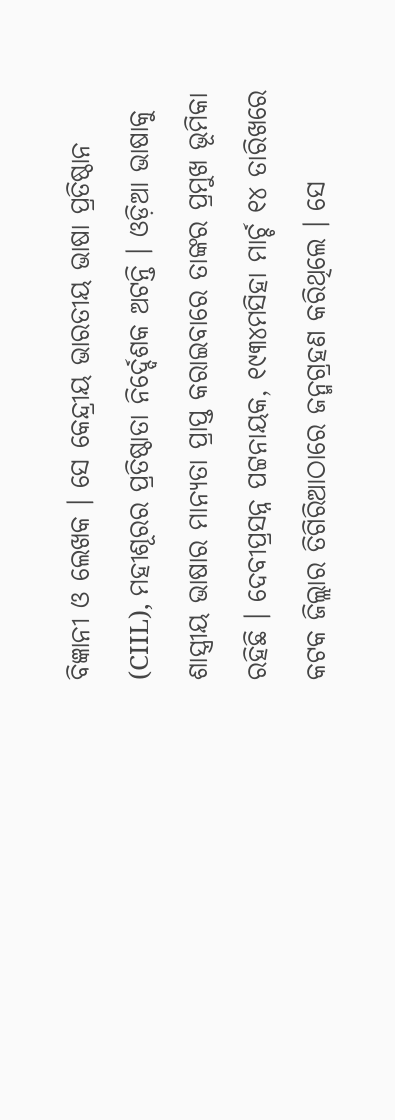ବିଜ୍ଞାନୀ ଓ ଲେଖକ । ସେ କେନ୍ଦ୍ରୀୟ ଭାରତୀୟ ଭାଷା ପ୍ରତିଷ୍ଠାନ (CIIL), ମହୀଶୂରର ପ୍ରତିଷ୍ଠାତା ନିର୍ଦ୍ଦେଶକ ଅଟନ୍ତି । ଓଡ଼ିଆ ଭାଷାକୁ ଶାସ୍ତ୍ରୀୟ ଭାଷାର ମାନ୍ୟତା ପ୍ରାପ୍ତ କରାଇବାରେ ତାଙ୍କର ପ୍ରମୁଖ ଭୂମିକା ରହିଛି । ଦେବୀପ୍ରସନ୍ନ ପଟ୍ଟନାୟକ, ୧୯୩୪ମସିହା ମାର୍ଚ୍ଚ ୧୪ ତାରିଖରେ କଟକ ଜିଲ୍ଲାର ତିଗିରିଆଠାରେ ଜନ୍ମଗ୍ରହଣ କରିଥିଲେ । ସେ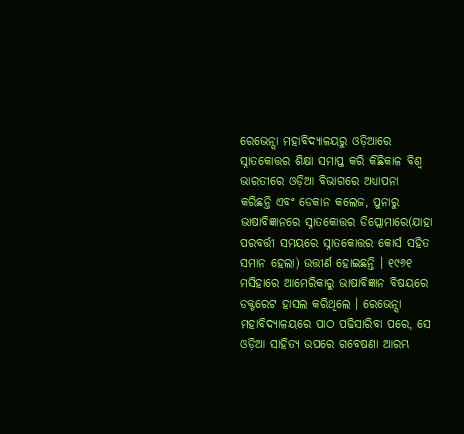ରେଭେନ୍ସା ମହାବିଦ୍ୟାଳୟରୁ ଓଡ଼ିଆରେ ସ୍ନାତକୋତ୍ତର ଶିକ୍ଷା ସମାପ୍ତ କରି କିଛିକାଳ ବିଶ୍ୱ ଭାରତୀରେ ଓଡ଼ିଆ ବିଭାଗରେ ଅଧ୍ୟାପନା କରିଛନ୍ତି ଏବଂ ଡେକାନ କଲେଜ, ପୁନାରୁ ଭାଷାବିଜ୍ଞାନରେ ସ୍ନାତକୋତ୍ତର ଡିପ୍ଲୋମାରେ(ଯାହା ପରବର୍ତ୍ତୀ ସମୟରେ ସ୍ନାତକୋତ୍ତର କୋର୍ସ ସହିତ ସମାନ ହେଲା) ଉତ୍ତୀର୍ଣ ହୋଇଛନ୍ତି । ୧୯୬୧ ମସିହାରେ ଆମେରିକାରୁ ଭାଷାବିଜ୍ଞାନ ବିଷୟରେ ଡକ୍ଟରେଟ ହାସଲ କରିଥିଲେ । ରେଭେନ୍ସା ମହାବିଦ୍ୟାଳୟରେ ପାଠ ପଢିସାରିବା ପରେ, ସେ ଓଡ଼ିଆ ସାହିତ୍ୟ ଉପରେ ଗବେଷଣା ଆରମ୍ଭ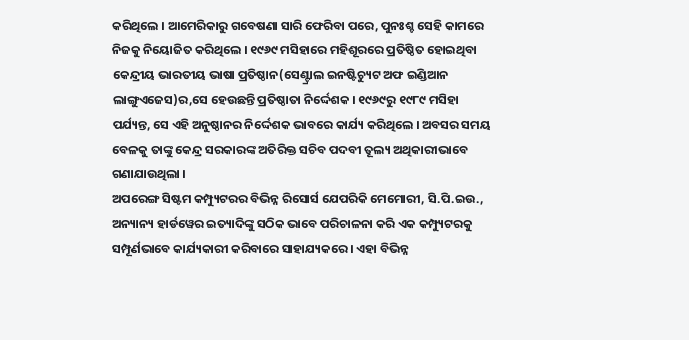କରିଥିଲେ । ଆମେରିକାରୁ ଗବେଷଣା ସାରି ଫେରିବା ପରେ, ପୁନଃଶ୍ଚ ସେହି କାମରେ ନିଜକୁ ନିୟୋଜିତ କରିଥିଲେ । ୧୯୬୯ ମସିହାରେ ମହିଶୂରରେ ପ୍ରତିଷ୍ଠିତ ହୋଇଥିବା କେନ୍ଦ୍ରୀୟ ଭାରତୀୟ ଭାଷା ପ୍ରତିଷ୍ଠାନ(ସେଣ୍ଟ୍ରାଲ ଇନଷ୍ଟିଚ୍ୟୁଟ ଅଫ ଇଣ୍ଡିଆନ ଲାଙ୍ଗୁଏଜେସ)ର,ସେ ହେଉଛନ୍ତି ପ୍ରତିଷ୍ଠାତା ନିର୍ଦ୍ଦେଶକ । ୧୯୬୯ରୁ ୧୯୮୯ ମସିହା ପର୍ଯ୍ୟନ୍ତ, ସେ ଏହି ଅନୁଷ୍ଠାନର ନିର୍ଦ୍ଦେଶକ ଭାବରେ କାର୍ଯ୍ୟ କରିଥିଲେ । ଅବସର ସମୟ ବେଳକୁ ତାଙ୍କୁ କେନ୍ଦ୍ର ସରକାରଙ୍କ ଅତିରିକ୍ତ ସଚିବ ପଦବୀ ତୂଲ୍ୟ ଅଥିକାରୀଭାବେ ଗଣାଯାଉଥିଲା ।
ଅପରେଙ୍ଗ ସିଷ୍ଟମ କମ୍ପ୍ୟୁଟରର ବିଭିନ୍ନ ରିସୋର୍ସ ଯେପରିକି ମେମୋରୀ, ସି.ପି.ଇଉ., ଅନ୍ୟାନ୍ୟ ହାର୍ଡୱେର ଇତ୍ୟାଦିଙ୍କୁ ସଠିକ ଭାବେ ପରିଚାଳନା କରି ଏକ କମ୍ପ୍ୟୁଟରକୁ ସମ୍ପୂର୍ଣଭାବେ କାର୍ଯ୍ୟକାରୀ କରିବାରେ ସାହାଯ୍ୟକରେ । ଏହା ବିଭିନ୍ନ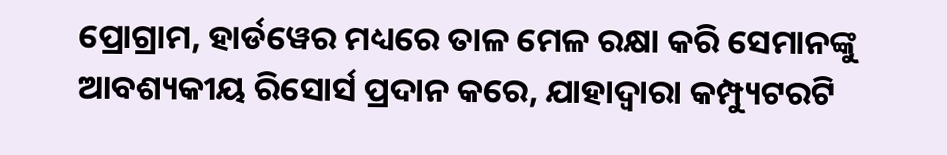ପ୍ରୋଗ୍ରାମ, ହାର୍ଡୱେର ମଧ୍ୟରେ ତାଳ ମେଳ ରକ୍ଷା କରି ସେମାନଙ୍କୁ ଆବଶ୍ୟକୀୟ ରିସୋର୍ସ ପ୍ରଦାନ କରେ, ଯାହାଦ୍ୱାରା କମ୍ପ୍ୟୁଟରଟି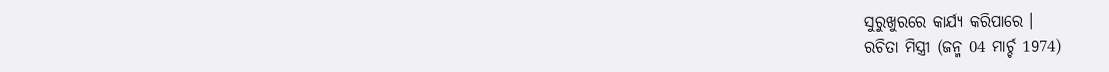ସୁରୁଖୁରରେ କାର୍ଯ୍ୟ କରିପାରେ ।
ରଚିତା ମିସ୍ତ୍ରୀ (ଜନ୍ମ 04 ମାର୍ଚ୍ଚ 1974)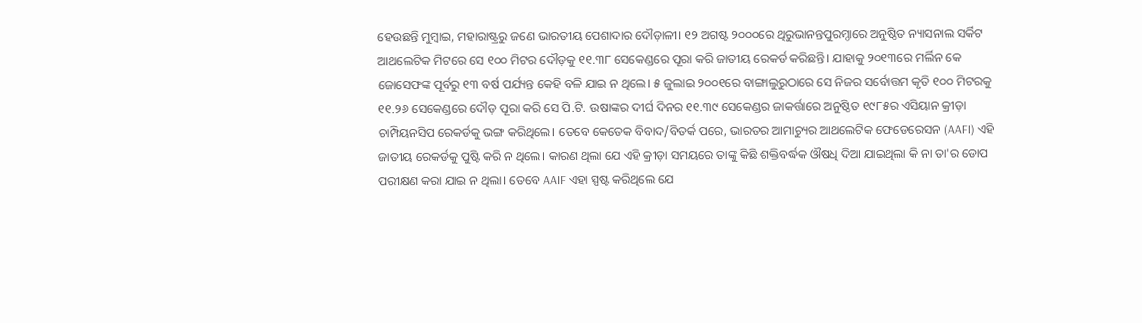ହେଉଛନ୍ତି ମୁମ୍ବାଇ, ମହାରାଷ୍ଟ୍ରରୁ ଜଣେ ଭାରତୀୟ ପେଶାଦାର ଦୌଡ଼ାଳୀ। ୧୨ ଅଗଷ୍ଟ ୨୦୦୦ରେ ଥିରୁଭାନନ୍ତପୁରମ୍ଠାରେ ଅନୁଷ୍ଠିତ ନ୍ୟାସନାଲ ସର୍କିଟ ଆଥଲେଟିକ ମିଟରେ ସେ ୧୦୦ ମିଟର ଦୌଡ଼କୁ ୧୧.୩୮ ସେକେଣ୍ଡରେ ପୂରା କରି ଜାତୀୟ ରେକର୍ଡ କରିଛନ୍ତି। ଯାହାକୁ ୨୦୧୩ରେ ମର୍ଲିନ କେ ଜୋସେଫଙ୍କ ପୂର୍ବରୁ ୧୩ ବର୍ଷ ପର୍ଯ୍ୟନ୍ତ କେହି ବଳି ଯାଇ ନ ଥିଲେ। ୫ ଜୁଲାଇ ୨୦୦୧ରେ ବାଙ୍ଗାଲୁରୁଠାରେ ସେ ନିଜର ସର୍ବୋତ୍ତମ କୃତି ୧୦୦ ମିଟରକୁ ୧୧.୨୬ ସେକେଣ୍ଡରେ ଦୌଡ଼ ପୂରା କରି ସେ ପି.ଟି. ଉଷାଙ୍କର ଦୀର୍ଘ ଦିନର ୧୧.୩୯ ସେକେଣ୍ଡର ଜାକର୍ତ୍ତାରେ ଅନୁଷ୍ଠିତ ୧୯୮୫ର ଏସିୟାନ କ୍ରୀଡ଼ା ଚାମ୍ପିୟନସିପ ରେକର୍ଡକୁ ଭଙ୍ଗ କରିଥିଲେ। ତେବେ କେତେକ ବିବାଦ/ବିତର୍କ ପରେ, ଭାରତର ଆମାଚ୍ୟୁର ଆଥଲେଟିକ ଫେଡେରେସନ (AAFI) ଏହି ଜାତୀୟ ରେକର୍ଡକୁ ପୁଷ୍ଟି କରି ନ ଥିଲେ। କାରଣ ଥିଲା ଯେ ଏହି କ୍ରୀଡ଼ା ସମୟରେ ତାଙ୍କୁ କିଛି ଶକ୍ତିବର୍ଦ୍ଧକ ଔଷଧି ଦିଆ ଯାଇଥିଲା କି ନା ତା'ର ଡୋପ ପରୀକ୍ଷଣ କରା ଯାଇ ନ ଥିଲା। ତେବେ AAIF ଏହା ସ୍ପଷ୍ଟ କରିଥିଲେ ଯେ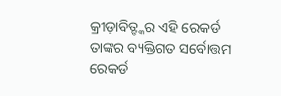କ୍ରୀଡ଼ାବିତ୍ଙ୍କର ଏହି ରେକର୍ଡ ତାଙ୍କର ବ୍ୟକ୍ତିଗତ ସର୍ବୋତ୍ତମ ରେକର୍ଡ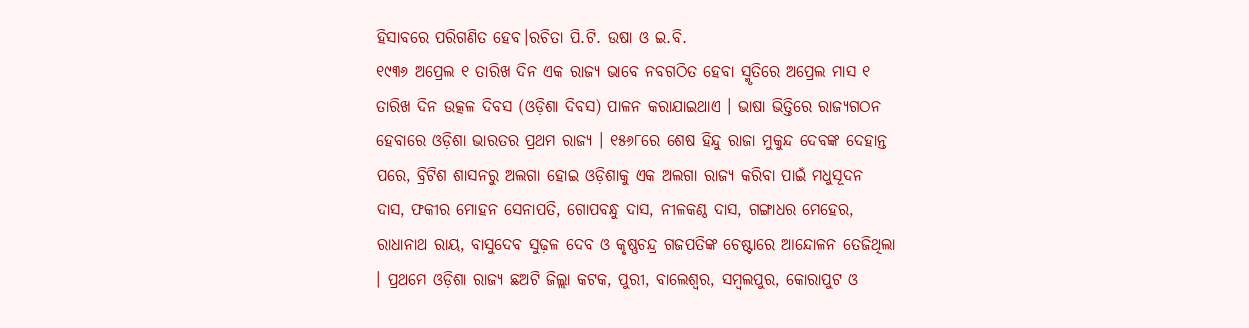ହିସାବରେ ପରିଗଣିତ ହେବ।ରଚିତା ପି.ଟି. ଉଷା ଓ ଇ.ବି.
୧୯୩୬ ଅପ୍ରେଲ ୧ ତାରିଖ ଦିନ ଏକ ରାଜ୍ୟ ଭାବେ ନବଗଠିତ ହେବା ସ୍ମୃତିରେ ଅପ୍ରେଲ ମାସ ୧ ତାରିଖ ଦିନ ଉତ୍କଳ ଦିବସ (ଓଡ଼ିଶା ଦିବସ) ପାଳନ କରାଯାଇଥାଏ । ଭାଷା ଭିତ୍ତିରେ ରାଜ୍ୟଗଠନ ହେବାରେ ଓଡ଼ିଶା ଭାରତର ପ୍ରଥମ ରାଜ୍ୟ । ୧୫୬୮ରେ ଶେଷ ହିନ୍ଦୁ ରାଜା ମୁକୁନ୍ଦ ଦେବଙ୍କ ଦେହାନ୍ତ ପରେ, ବ୍ରିଟିଶ ଶାସନରୁ ଅଲଗା ହୋଇ ଓଡ଼ିଶାକୁ ଏକ ଅଲଗା ରାଜ୍ୟ କରିବା ପାଇଁ ମଧୁସୂଦନ ଦାସ, ଫକୀର ମୋହନ ସେନାପତି, ଗୋପବନ୍ଧୁ ଦାସ, ନୀଳକଣ୍ଠ ଦାସ, ଗଙ୍ଗାଧର ମେହେର, ରାଧାନାଥ ରାୟ, ବାସୁଦେବ ସୁଢ଼ଳ ଦେବ ଓ କୃଷ୍ଣଚନ୍ଦ୍ର ଗଜପତିଙ୍କ ଚେଷ୍ଟାରେ ଆନ୍ଦୋଳନ ତେଜିଥିଲା । ପ୍ରଥମେ ଓଡ଼ିଶା ରାଜ୍ୟ ଛଅଟି ଜିଲ୍ଲା କଟକ, ପୁରୀ, ବାଲେଶ୍ୱର, ସମ୍ବଲପୁର, କୋରାପୁଟ ଓ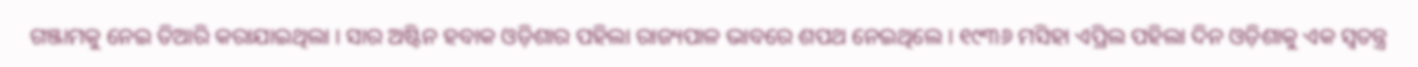ଗଞ୍ଜାମକୁ ନେଇ ତିଆରି କରାଯାଇଥିଲା । ସାର ଅଷ୍ଟିନ ହବାକ ଓଡ଼ିଶାର ପହିଲା ରାଜ୍ୟପାଳ ଭାବରେ ଶପଥ ନେଇଥିଲେ । ୧୯୩୬ ମସିହା ଏପ୍ରିଲ ପହିଲା ଦିନ ଓଡ଼ିଶାକୁ ଏକ ସ୍ୱତନ୍ତ୍ର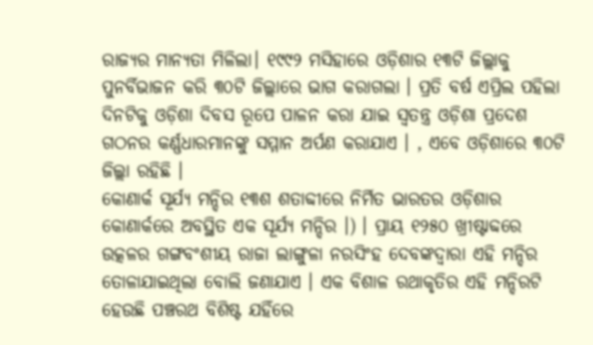ରାଜ୍ୟର ମାନ୍ୟତା ମିଳିଲା। ୧୯୯୨ ମସିହାରେ ଓଡ଼ିଶାର ୧୩ଟି ଜିଲ୍ଲାକୁ ପୁନର୍ବିଭାଜନ କରି ୩୦ଟି ଜିଲ୍ଲାରେ ଭାଗ କରାଗଲା । ପ୍ରତି ବର୍ଷ ଏପ୍ରିଲ ପହିଲା ଦିନଟିକୁ ଓଡ଼ିଶା ଦିବସ ରୂପେ ପାଳନ କରା ଯାଇ ସ୍ୱତନ୍ତ୍ର ଓଡ଼ିଶା ପ୍ରଦେଶ ଗଠନର କର୍ଣ୍ଣଧାରମାନଙ୍କୁ ସମ୍ମାନ ଅର୍ପଣ କରାଯାଏ । , ଏବେ ଓଡ଼ିଶାରେ ୩୦ଟି ଜିଲ୍ଲା ରହିଛି ।
କୋଣାର୍କ ସୂର୍ଯ୍ୟ ମନ୍ଦିର ୧୩ଶ ଶତାବ୍ଦୀରେ ନିର୍ମିତ ଭାରତର ଓଡ଼ିଶାର କୋଣାର୍କରେ ଅବସ୍ଥିତ ଏକ ସୂର୍ଯ୍ୟ ମନ୍ଦିର ।) । ପ୍ରାୟ ୧୨୫୦ ଖ୍ରୀଷ୍ଟାବ୍ଦରେ ଉତ୍କଳର ଗଙ୍ଗବଂଶୀୟ ରାଜା ଲାଙ୍ଗୁଳା ନରସିଂହ ଦେବଙ୍କଦ୍ୱାରା ଏହି ମନ୍ଦିର ତୋଳାଯାଇଥିଲା ବୋଲି ଜଣାଯାଏ । ଏକ ବିଶାଳ ରଥାକୃତିର ଏହି ମନ୍ଦିରଟି ହେଉଛି ପଞ୍ଚରଥ ବିଶିଷ୍ଟ ଯହିଁରେ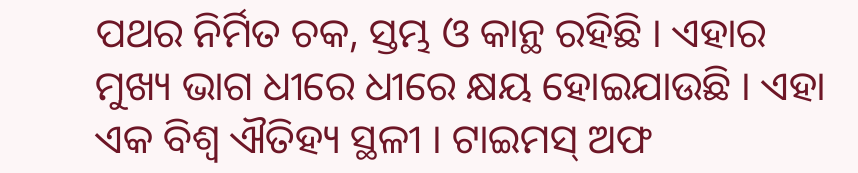ପଥର ନିର୍ମିତ ଚକ, ସ୍ତମ୍ଭ ଓ କାନ୍ଥ ରହିଛି । ଏହାର ମୁଖ୍ୟ ଭାଗ ଧୀରେ ଧୀରେ କ୍ଷୟ ହୋଇଯାଉଛି । ଏହା ଏକ ବିଶ୍ୱ ଐତିହ୍ୟ ସ୍ଥଳୀ । ଟାଇମସ୍ ଅଫ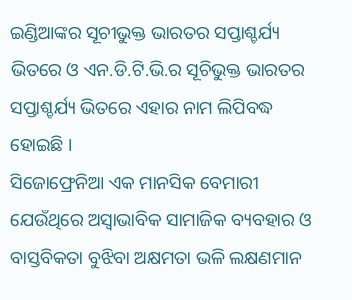ଇଣ୍ଡିଆଙ୍କର ସୂଚୀଭୁକ୍ତ ଭାରତର ସପ୍ତାଶ୍ଚର୍ଯ୍ୟ ଭିତରେ ଓ ଏନ.ଡି.ଟି.ଭି.ର ସୂଚିଭୁକ୍ତ ଭାରତର ସପ୍ତାଶ୍ଚର୍ଯ୍ୟ ଭିତରେ ଏହାର ନାମ ଲିପିବଦ୍ଧ ହୋଇଛି ।
ସିଜୋଫ୍ରେନିଆ ଏକ ମାନସିକ ବେମାରୀ ଯେଉଁଥିରେ ଅସ୍ୱାଭାବିକ ସାମାଜିକ ବ୍ୟବହାର ଓ ବାସ୍ତବିକତା ବୁଝିବା ଅକ୍ଷମତା ଭଳି ଲକ୍ଷଣମାନ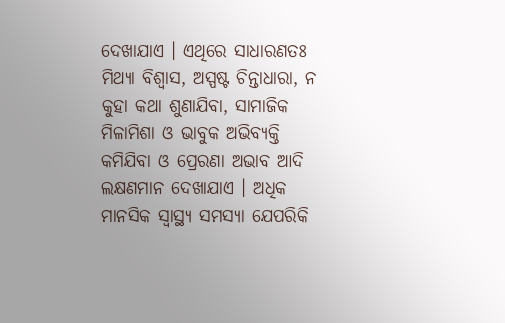ଦେଖାଯାଏ । ଏଥିରେ ସାଧାରଣତଃ ମିଥ୍ୟା ବିଶ୍ୱାସ, ଅସ୍ପଷ୍ଟ ଚିନ୍ତାଧାରା, ନ କୁହା କଥା ଶୁଣାଯିବା, ସାମାଜିକ ମିଳାମିଶା ଓ ଭାବୁକ ଅଭିବ୍ୟକ୍ତି କମିଯିବା ଓ ପ୍ରେରଣା ଅଭାବ ଆଦି ଲକ୍ଷଣମାନ ଦେଖାଯାଏ । ଅଧିକ ମାନସିକ ସ୍ୱାସ୍ଥ୍ୟ ସମସ୍ୟା ଯେପରିକି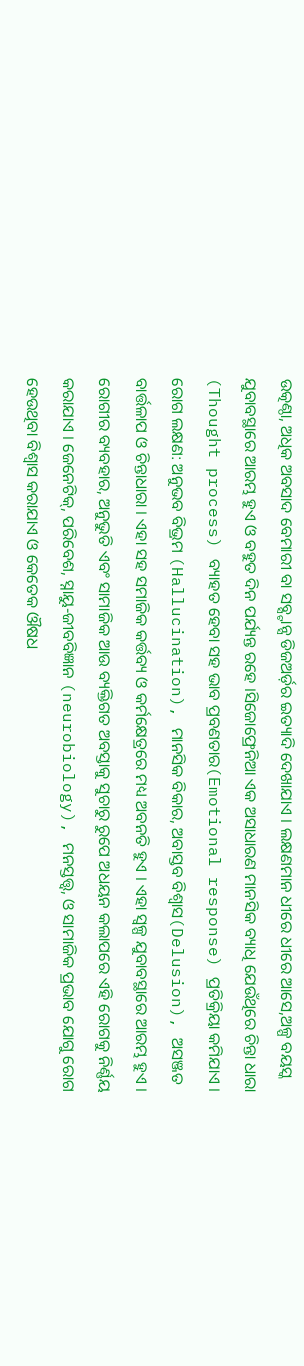ଉତ୍କଣ୍ଠା, ଅଧିକ ଅବସାଦ ବେମାରୀ ବା ସବ୍ସ୍ଟାନ୍ସ ଡିଜଅର୍ଡ଼ର ଇତ୍ୟାଦି ଦେଖାଯାଏ । ଲକ୍ଷଣମାନ ଧୀରେ ଧୀରେ ଆସେ,ଅଳ୍ପ ବୟସ୍କ ଯୁବାବସ୍ଥାରେ ଆରମ୍ଭ ହୁଏ ଓ ବହୁତ ଦିନ ପର୍ଯ୍ୟନ୍ତ ରହେ ।ସିଜୋଫ୍ରେନିଆ ଏକ ଅସାଧାରଣ ମାନସିକ ବ୍ୟାଧି ଯେଉଁଥିରେ ଚିନ୍ତା ଧାରା (Thought process) ବ୍ୟାହତ ହେବା ସହ ଭାବ ପ୍ରବଣତାର(Emotional response) ପ୍ରତିକ୍ରିୟା କମିଯାଏ । ରୋଗ ଲକ୍ଷଣ: ଅନୁଭବ ବିଭ୍ରମ (Hallucination), ମାନସିକ ବିକାର, ଅବାସ୍ତବ ବିଶ୍ୱାସ(Delusion), ଅସଞ୍ଜତ ବାର୍ତ୍ତଳାପ ଓ ଚିନ୍ତାଧାରା । ଏହା ସହ ସମାଜିକ କର୍ତ୍ତବ୍ୟ ଓ କର୍ମକ୍ଷେତ୍ରରେ ମଧ୍ୟ ଅବନତି ହୁଏ । ଏହା ସ୍ୱଳ୍ପ ଯୁବାବସ୍ଥାରେ ଆରମ୍ଭ ହୁଏ । ରୋଗୀର ବ୍ୟବହାର, ଅନୁଭୁତି ଏବଂ ସାମାଜିକ ଆଉ ବ୍ୟକ୍ତିଗତ ଅବସ୍ତାକୁ ସୁଚାରୁ ରୁପେ ଅଧୟନ କଲାପରେ ଏହି ରୋଗକୁ ନିର୍ଣ୍ଣୟ କରାଯାଏ । ଜେନେଟିକ୍, ପରିବେଶ, ସ୍ନାୟୁ-ଜୀବବିଜ୍ଞାନ (neurobiology), ମନସ୍ତତ୍ତ୍ୱ, ଓ ସାମାଜିକ ପ୍ରଭାବ ଯୋଗୁ ରୋଗ ହେଉଥିବା ବିଶ୍ୱାସ କରାଯାଏ ଓ କେତେକ ଔଷଧ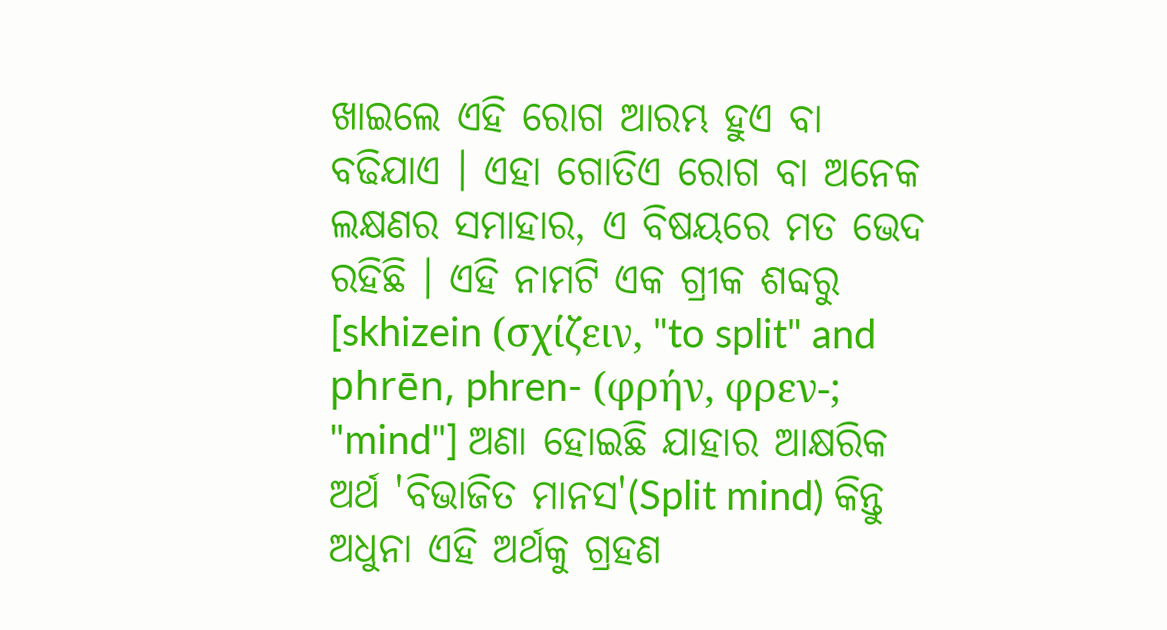ଖାଇଲେ ଏହି ରୋଗ ଆରମ୍ଭ ହୁଏ ବା ବଢିଯାଏ । ଏହା ଗୋତିଏ ରୋଗ ବା ଅନେକ ଲକ୍ଷଣର ସମାହାର, ଏ ବିଷୟରେ ମତ ଭେଦ ରହିଛି । ଏହି ନାମଟି ଏକ ଗ୍ରୀକ ଶବ୍ଦରୁ [skhizein (σχίζειν, "to split" and phrēn, phren- (φρήν, φρεν-; "mind"] ଅଣା ହୋଇଛି ଯାହାର ଆକ୍ଷରିକ ଅର୍ଥ 'ବିଭାଜିତ ମାନସ'(Split mind) କିନ୍ତୁ ଅଧୁନା ଏହି ଅର୍ଥକୁ ଗ୍ରହଣ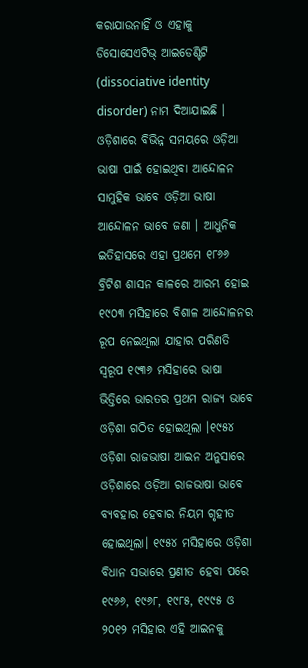କରାଯାଉନାହିଁ ଓ ଏହାକୁ ଡିସୋସେଏଟିଭ୍ ଆଇଡେଣ୍ଟିଟି (dissociative identity disorder) ନାମ ଦିଆଯାଇଛି ।
ଓଡ଼ିଶାରେ ବିଭିନ୍ନ ସମୟରେ ଓଡ଼ିଆ ଭାଷା ପାଇଁ ହୋଇଥିବା ଆନ୍ଦୋଳନ ସାମୁହିକ ଭାବେ ଓଡ଼ିଆ ଭାଷା ଆନ୍ଦୋଳନ ଭାବେ ଜଣା । ଆଧୁନିକ ଇତିହାସରେ ଏହା ପ୍ରଥମେ ୧୮୬୬ ବ୍ରିଟିଶ ଶାସନ କାଳରେ ଆରମ୍ଭ ହୋଇ ୧୯୦୩ ମସିହାରେ ବିଶାଳ ଆନ୍ଦୋଳନର ରୂପ ନେଇଥିଲା ଯାହାର ପରିଣତି ସ୍ୱରୂପ ୧୯୩୬ ମସିହାରେ ଭାଷା ଭିତ୍ତିରେ ଭାରତର ପ୍ରଥମ ରାଜ୍ୟ ଭାବେ ଓଡ଼ିଶା ଗଠିତ ହୋଇଥିଲା ।୧୯୫୪ ଓଡ଼ିଶା ରାଜଭାଷା ଆଇନ ଅନୁସାରେ ଓଡ଼ିଶାରେ ଓଡ଼ିଆ ରାଜଭାଷା ଭାବେ ବ୍ୟବହାର ହେବାର ନିୟମ ଗୃହୀତ ହୋଇଥିଲା। ୧୯୫୪ ମସିହାରେ ଓଡ଼ିଶା ବିଧାନ ସଭାରେ ପ୍ରଣୀତ ହେବା ପରେ ୧୯୬୬, ୧୯୬୮, ୧୯୮୫, ୧୯୯୫ ଓ ୨୦୧୨ ମସିହାର ଏହି ଆଇନକୁ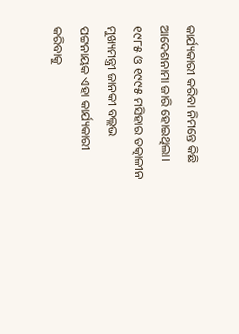କାର୍ଯ୍ୟକାରୀ କରିବା ନିମନ୍ତେ କିଛି ଆଦେଶନାମା ଜାରି ହୋଇଥିଲା। ୧୯୮୫ ଓ ୧୯୯୫ ମସିହାର ତତ୍କାଳୀନ ମୁଖ୍ୟମନ୍ତ୍ରୀ ଜାନକୀ ବଲ୍ଲଭ ପଟ୍ଟନାୟକ ଏହା କାର୍ଯ୍ୟକାରୀ କରିବାକୁ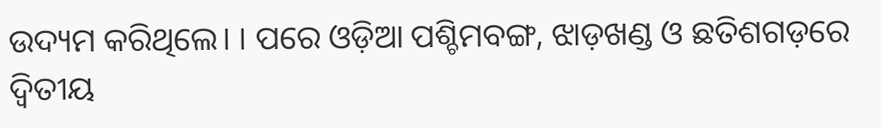ଉଦ୍ୟମ କରିଥିଲେ। । ପରେ ଓଡ଼ିଆ ପଶ୍ଚିମବଙ୍ଗ, ଝାଡ଼ଖଣ୍ଡ ଓ ଛତିଶଗଡ଼ରେ ଦ୍ୱିତୀୟ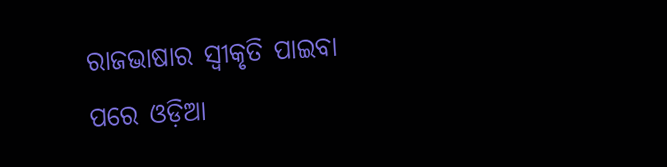ରାଜଭାଷାର ସ୍ୱୀକୃତି ପାଇବା ପରେ ଓଡ଼ିଆ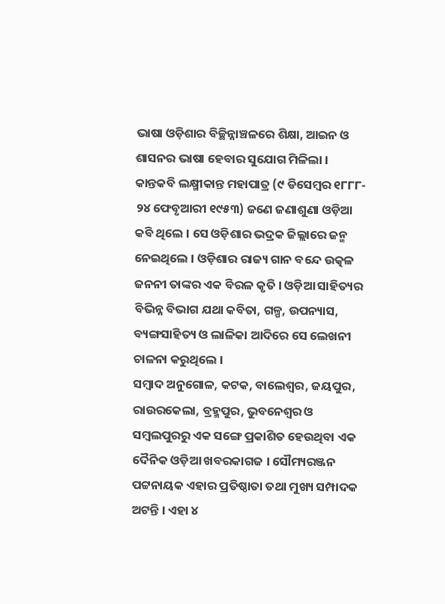ଭାଷା ଓଡ଼ିଶାର ବିଚ୍ଛିନ୍ନାଞ୍ଚଳରେ ଶିକ୍ଷା, ଆଇନ ଓ ଶାସନର ଭାଷା ହେବାର ସୁଯୋଗ ମିଳିଲା ।
କାନ୍ତକବି ଲକ୍ଷ୍ମୀକାନ୍ତ ମହାପାତ୍ର (୯ ଡିସେମ୍ବର ୧୮୮୮- ୨୪ ଫେବୃଆରୀ ୧୯୫୩) ଜଣେ ଜଣାଶୁଣା ଓଡ଼ିଆ କବି ଥିଲେ । ସେ ଓଡ଼ିଶାର ଭଦ୍ରକ ଜିଲ୍ଲାରେ ଜନ୍ମ ନେଇଥିଲେ । ଓଡ଼ିଶାର ରାଜ୍ୟ ଗାନ ବନ୍ଦେ ଉତ୍କଳ ଜନନୀ ତାଙ୍କର ଏକ ବିରଳ କୃତି । ଓଡ଼ିଆ ସାହିତ୍ୟର ବିଭିନ୍ନ ବିଭାଗ ଯଥା କବିତା, ଗଳ୍ପ, ଉପନ୍ୟାସ, ବ୍ୟଙ୍ଗସାହିତ୍ୟ ଓ ଲାଳିକା ଆଦିରେ ସେ ଲେଖନୀ ଚାଳନା କରୁଥିଲେ ।
ସମ୍ବାଦ ଅନୁଗୋଳ, କଟକ, ବାଲେଶ୍ୱର, ଜୟପୁର, ରାଉରକେଲା, ବ୍ରହ୍ମପୁର, ଭୁବନେଶ୍ୱର ଓ ସମ୍ବଲପୁରରୁ ଏକ ସଙ୍ଗେ ପ୍ରକାଶିତ ହେଉଥିବା ଏକ ଦୈନିକ ଓଡ଼ିଆ ଖବରକାଗଜ । ସୌମ୍ୟରଞ୍ଜନ ପଟ୍ଟନାୟକ ଏହାର ପ୍ରତିଷ୍ଠାତା ତଥା ମୁଖ୍ୟ ସମ୍ପାଦକ ଅଟନ୍ତି । ଏହା ୪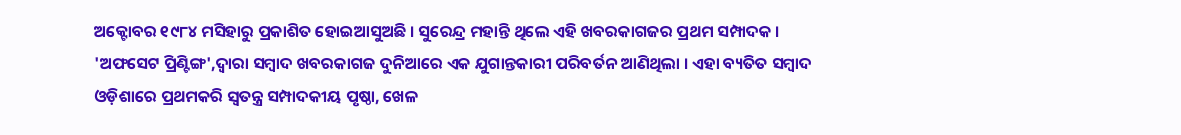ଅକ୍ଟୋବର ୧୯୮୪ ମସିହାରୁ ପ୍ରକାଶିତ ହୋଇଆସୁଅଛି । ସୁରେନ୍ଦ୍ର ମହାନ୍ତି ଥିଲେ ଏହି ଖବରକାଗଜର ପ୍ରଥମ ସମ୍ପାଦକ । 'ଅଫସେଟ ପ୍ରିଣ୍ଟିଙ୍ଗ',ଦ୍ୱାରା ସମ୍ବାଦ ଖବରକାଗଜ ଦୁନିଆରେ ଏକ ଯୁଗାନ୍ତକାରୀ ପରିବର୍ତନ ଆଣିଥିଲା । ଏହା ବ୍ୟତିତ ସମ୍ବାଦ ଓଡ଼ିଶାରେ ପ୍ରଥମକରି ସ୍ୱତନ୍ତ୍ର ସମ୍ପାଦକୀୟ ପୃଷ୍ଠା, ଖେଳ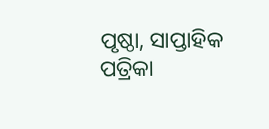ପୃଷ୍ଠା, ସାପ୍ତାହିକ ପତ୍ରିକା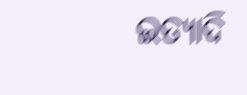ଇତ୍ୟାଦି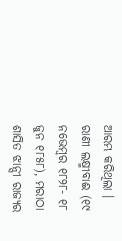ଆରମ୍ଭ କରିଥିଲା ।
ରାଣୀ ଲକ୍ଷ୍ମୀବାଈ (୧୯ ନଭେମ୍ବର ୧୮୨୮- ୧୮ ଜୁନ ୧୮୫୮), ମରାଠା ଶାସିତ ଝାନ୍ସୀ ରାଜ୍ୟର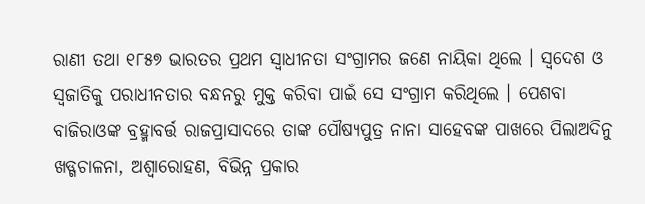ରାଣୀ ତଥା ୧୮୫୭ ଭାରତର ପ୍ରଥମ ସ୍ୱାଧୀନତା ସଂଗ୍ରାମର ଜଣେ ନାୟିକା ଥିଲେ । ସ୍ୱଦେଶ ଓ ସ୍ୱଜାତିକୁ ପରାଧୀନତାର ବନ୍ଧନରୁ ମୁକ୍ତ କରିବା ପାଇଁ ସେ ସଂଗ୍ରାମ କରିଥିଲେ । ପେଶବା ବାଜିରାଓଙ୍କ ବ୍ରହ୍ମାବର୍ତ୍ତ ରାଜପ୍ରାସାଦରେ ତାଙ୍କ ପୌଷ୍ୟପୁତ୍ର ନାନା ସାହେବଙ୍କ ପାଖରେ ପିଲାଅଦିନୁ ଖଡ୍ଗଚାଳନା, ଅଶ୍ୱାରୋହଣ, ବିଭିନ୍ନ ପ୍ରକାର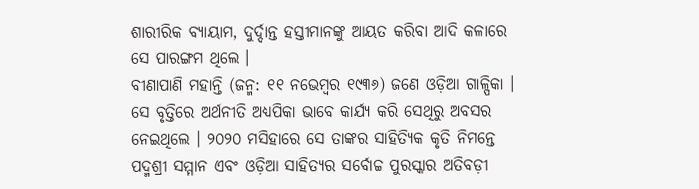ଶାରୀରିକ ବ୍ୟାୟାମ, ଦୁର୍ଦ୍ଦାନ୍ତ ହସ୍ତୀମାନଙ୍କୁ ଆୟତ କରିବା ଆଦି କଳାରେ ସେ ପାରଙ୍ଗମ ଥିଲେ ।
ବୀଣାପାଣି ମହାନ୍ତି (ଜନ୍ମ: ୧୧ ନଭେମ୍ବର ୧୯୩୬) ଜଣେ ଓଡ଼ିଆ ଗାଳ୍ପିକା । ସେ ବୃତ୍ତିରେ ଅର୍ଥନୀତି ଅଧ୍ୟପିକା ଭାବେ କାର୍ଯ୍ୟ କରି ସେଥିରୁ ଅବସର ନେଇଥିଲେ । ୨୦୨୦ ମସିହାରେ ସେ ତାଙ୍କର ସାହିତ୍ୟିକ କୃତି ନିମନ୍ତେ ପଦ୍ମଶ୍ରୀ ସମ୍ମାନ ଏବଂ ଓଡ଼ିଆ ସାହିତ୍ୟର ସର୍ବୋଚ୍ଚ ପୁରସ୍କାର ଅତିବଡ଼ୀ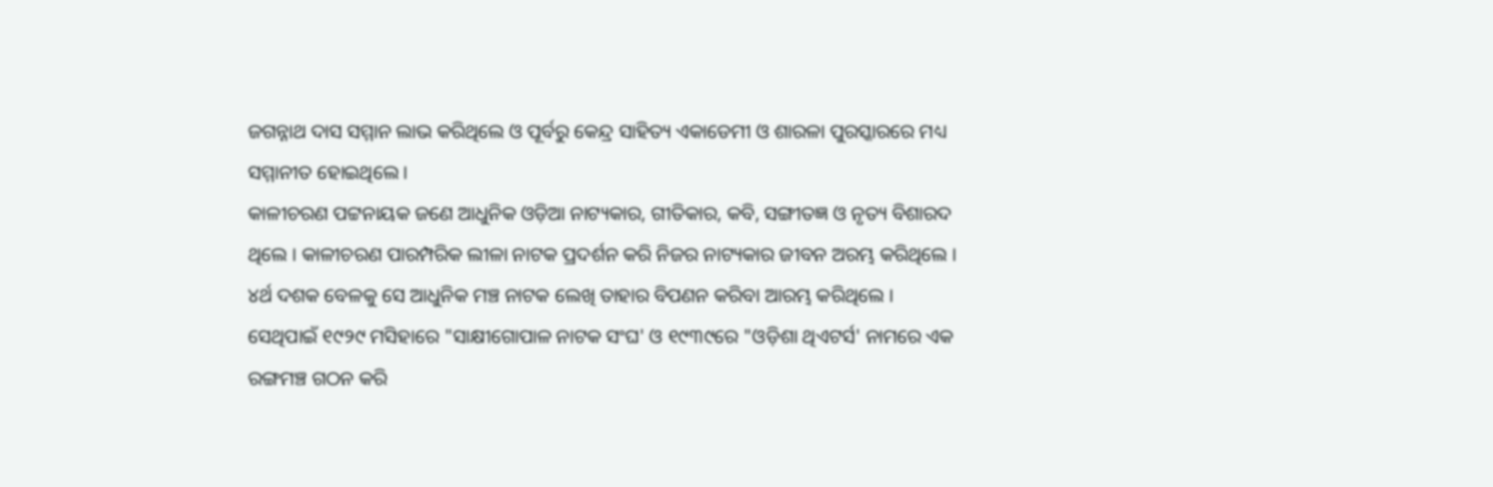ଜଗନ୍ନାଥ ଦାସ ସମ୍ମାନ ଲାଭ କରିଥିଲେ ଓ ପୂର୍ବରୁ କେନ୍ଦ୍ର ସାହିତ୍ୟ ଏକାଡେମୀ ଓ ଶାରଳା ପୁରସ୍କାରରେ ମଧ୍ୟ ସମ୍ମାନୀତ ହୋଇଥିଲେ ।
କାଳୀଚରଣ ପଟ୍ଟନାୟକ ଜଣେ ଆଧୁନିକ ଓଡ଼ିଆ ନାଟ୍ୟକାର, ଗୀତିକାର, କବି, ସଙ୍ଗୀତଜ୍ଞ ଓ ନୃତ୍ୟ ବିଶାରଦ ଥିଲେ । କାଳୀଚରଣ ପାରମ୍ପରିକ ଲୀଳା ନାଟକ ପ୍ରଦର୍ଶନ କରି ନିଜର ନାଟ୍ୟକାର ଜୀବନ ଅରମ୍ଭ କରିଥିଲେ । ୪ର୍ଥ ଦଶକ ବେଳକୁ ସେ ଆଧୁନିକ ମଞ୍ଚ ନାଟକ ଲେଖି ତାହାର ବିପଣନ କରିବା ଆରମ୍ଭ କରିଥିଲେ । ସେଥିପାଇଁ ୧୯୨୯ ମସିହାରେ "ସାକ୍ଷୀଗୋପାଳ ନାଟକ ସଂଘ' ଓ ୧୯୩୯ରେ "ଓଡ଼ିଶା ଥିଏଟର୍ସ' ନାମରେ ଏକ ରଙ୍ଗମଞ୍ଚ ଗଠନ କରି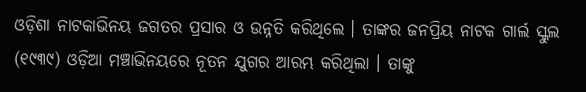ଓଡ଼ିଶା ନାଟକାଭିନୟ ଜଗତର ପ୍ରସାର ଓ ଉନ୍ନତି କରିଥିଲେ । ତାଙ୍କର ଜନପ୍ରିୟ ନାଟକ ଗାର୍ଲ ସ୍କୁଲ (୧୯୩୯) ଓଡ଼ିଆ ମଞ୍ଚାଭିନୟରେ ନୂତନ ଯୁଗର ଆରମ୍ଭ କରିଥିଲା । ତାଙ୍କୁ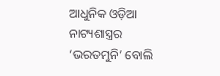ଆଧୁନିକ ଓଡ଼ିଆ ନାଟ୍ୟଶାସ୍ତ୍ରର ‘ଭରତମୁନି’ ବୋଲି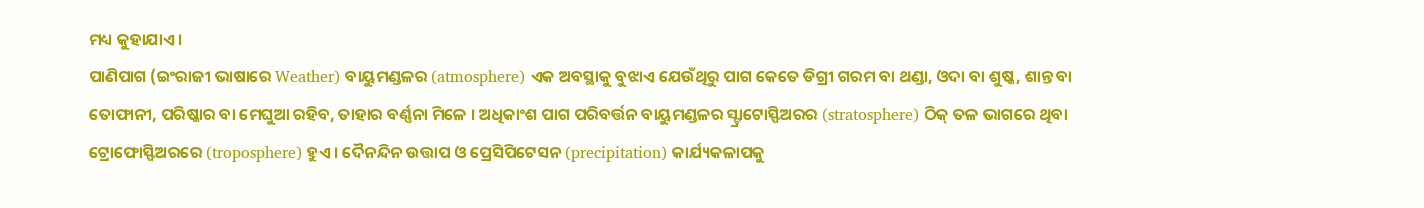ମଧ୍ୟ କୁହାଯାଏ ।
ପାଣିପାଗ (ଇଂରାଜୀ ଭାଷାରେ Weather) ବାୟୁମଣ୍ଡଳର (atmosphere) ଏକ ଅବସ୍ଥାକୁ ବୁଝାଏ ଯେଉଁଥିରୁ ପାଗ କେତେ ଡିଗ୍ରୀ ଗରମ ବା ଥଣ୍ଡା, ଓଦା ବା ଶୁଷ୍କ, ଶାନ୍ତ ବା ତୋଫାନୀ, ପରିଷ୍କାର ବା ମେଘୁଆ ରହିବ, ତାହାର ବର୍ଣ୍ଣନା ମିଳେ । ଅଧିକାଂଶ ପାଗ ପରିବର୍ତ୍ତନ ବାୟୁମଣ୍ଡଳର ସ୍ଟ୍ରାଟୋସ୍ଫିଅରର (stratosphere) ଠିକ୍ ତଳ ଭାଗରେ ଥିବା ଟ୍ରୋଫୋସ୍ଫିଅରରେ (troposphere) ହୁଏ । ଦୈନନ୍ଦିନ ଉତ୍ତାପ ଓ ପ୍ରେସିପିଟେସନ (precipitation) କାର୍ଯ୍ୟକଳାପକୁ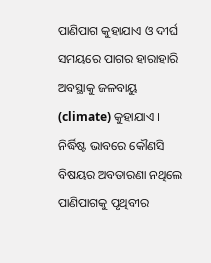ପାଣିପାଗ କୁହାଯାଏ ଓ ଦୀର୍ଘ ସମୟରେ ପାଗର ହାରାହାରି ଅବସ୍ଥାକୁ ଜଳବାୟୁ (climate) କୁହାଯାଏ । ନିର୍ଦ୍ଧିଷ୍ଟ ଭାବରେ କୌଣସି ବିଷୟର ଅବତାରଣା ନଥିଲେ ପାଣିପାଗକୁ ପୃଥିବୀର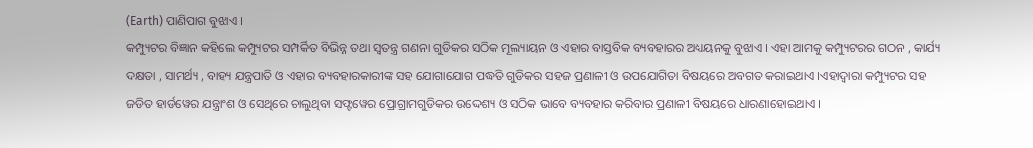(Earth) ପାଣିପାଗ ବୁଝାଏ ।
କମ୍ପ୍ୟୁଟର ବିଜ୍ଞାନ କହିଲେ କମ୍ପ୍ୟୁଟର ସମ୍ପର୍କିତ ବିଭିନ୍ନ ତଥା ସ୍ୱତନ୍ତ୍ର ଗଣନା ଗୁଡିକର ସଠିକ ମୂଲ୍ୟାୟନ ଓ ଏହାର ବାସ୍ତବିକ ବ୍ୟବହାରର ଅଧ୍ୟୟନକୁ ବୁଝାଏ । ଏହା ଆମକୁ କମ୍ପ୍ୟୁଟରର ଗଠନ , କାର୍ଯ୍ୟ ଦକ୍ଷତା , ସାମର୍ଥ୍ୟ , ବାହ୍ୟ ଯନ୍ତ୍ରପାତି ଓ ଏହାର ବ୍ୟବହାରକାରୀଙ୍କ ସହ ଯୋଗାଯୋଗ ପଦ୍ଧତି ଗୁଡିକର ସହଜ ପ୍ରଣାଳୀ ଓ ଉପଯୋଗିତା ବିଷୟରେ ଅବଗତ କରାଇଥାଏ ।ଏହାଦ୍ୱାରା କମ୍ପ୍ୟୁଟର ସହ ଜଡିତ ହାର୍ଡୱେର ଯନ୍ତ୍ରାଂଶ ଓ ସେଥିରେ ଚାଲୁଥିବା ସଫ୍ଟୱେର ପ୍ରୋଗ୍ରାମଗୁଡିକର ଉଦ୍ଦେଶ୍ୟ ଓ ସଠିକ ଭାବେ ବ୍ୟବହାର କରିବାର ପ୍ରଣାଳୀ ବିଷୟରେ ଧାରଣାହୋଇଥାଏ ।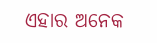ଏହାର ଅନେକ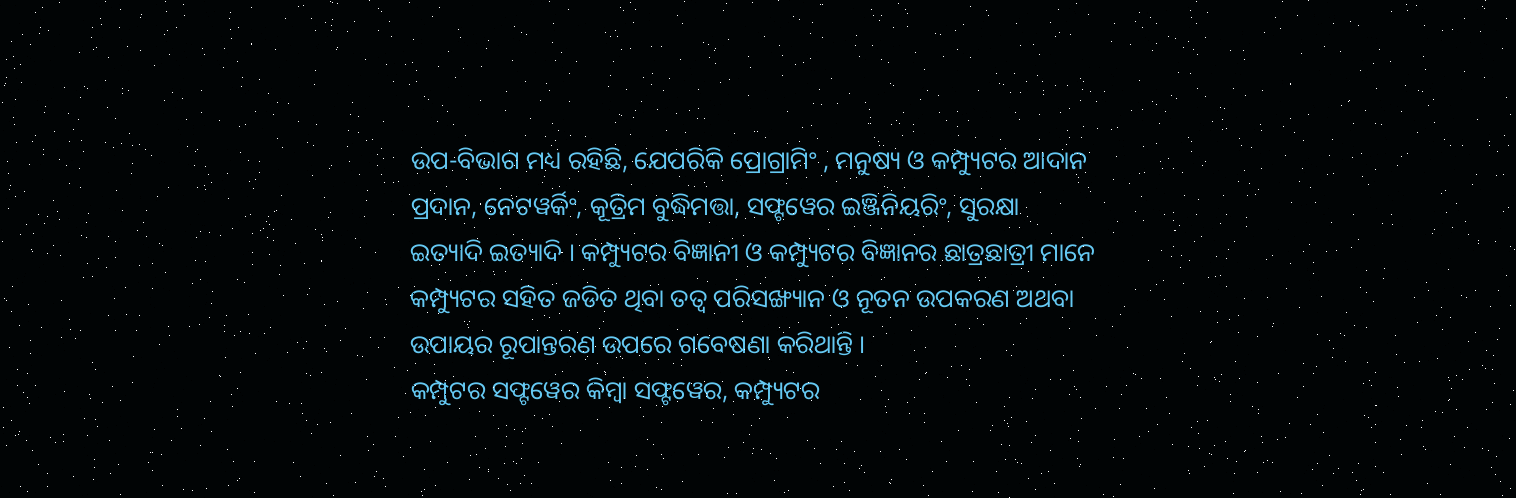ଉପ-ବିଭାଗ ମଧ୍ୟ ରହିଛି, ଯେପରିକି ପ୍ରୋଗ୍ରାମିଂ , ମନୁଷ୍ୟ ଓ କମ୍ପ୍ୟୁଟର ଆଦାନ ପ୍ରଦାନ, ନେଟୱର୍କିଂ, କୂତ୍ରିମ ବୁଦ୍ଧିମତ୍ତା, ସଫ୍ଟୱେର ଇଞ୍ଜିନିୟରିଂ, ସୁରକ୍ଷା ଇତ୍ୟାଦି ଇତ୍ୟାଦି । କମ୍ପ୍ୟୁଟର ବିଜ୍ଞାନୀ ଓ କମ୍ପ୍ୟୁଟର ବିଜ୍ଞାନର ଛାତ୍ରଛାତ୍ରୀ ମାନେ କମ୍ପ୍ୟୁଟର ସହିତ ଜଡିତ ଥିବା ତତ୍ୱ ପରିସଙ୍ଖ୍ୟାନ ଓ ନୂତନ ଉପକରଣ ଅଥବା ଉପାୟର ରୂପାନ୍ତରଣ ଉପରେ ଗବେଷଣା କରିଥାନ୍ତି ।
କମ୍ପୁଟର ସଫ୍ଟୱେର କିମ୍ବା ସଫ୍ଟୱେର, କମ୍ପ୍ୟୁଟର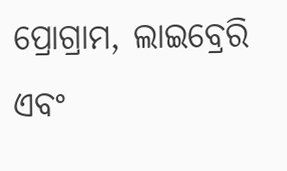ପ୍ରୋଗ୍ରାମ, ଲାଇବ୍ରେରି ଏବଂ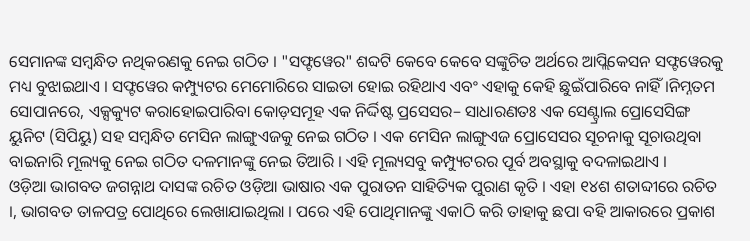ସେମାନଙ୍କ ସମ୍ବନ୍ଧିତ ନଥିକରଣକୁ ନେଇ ଗଠିତ । "ସଫ୍ଟୱେର" ଶବ୍ଦଟି କେବେ କେବେ ସଙ୍କୁଚିତ ଅର୍ଥରେ ଆପ୍ଲିକେସନ ସଫ୍ଟୱେରକୁ ମଧ୍ୟ ବୁଝାଇଥାଏ । ସଫ୍ଟୱେର କମ୍ପ୍ୟୁଟର ମେମୋରିରେ ସାଇତା ହୋଇ ରହିଥାଏ ଏବଂ ଏହାକୁ କେହି ଛୁଇଁପାରିବେ ନାହିଁ ।ନିମ୍ନତମ ସୋପାନରେ, ଏକ୍ସକ୍ୟୁଟ କରାହୋଇପାରିବା କୋଡ଼ସମୂହ ଏକ ନିର୍ଦ୍ଦିଷ୍ଟ ପ୍ରସେସର– ସାଧାରଣତଃ ଏକ ସେଣ୍ଟ୍ରାଲ ପ୍ରୋସେସିଙ୍ଗ ୟୁନିଟ (ସିପିୟୁ) ସହ ସମ୍ବନ୍ଧିତ ମେସିନ ଲାଙ୍ଗୁଏଜକୁ ନେଇ ଗଠିତ । ଏକ ମେସିନ ଲାଙ୍ଗୁଏଜ ପ୍ରୋସେସର ସୂଚନାକୁ ସୂଚାଉଥିବା ବାଇନାରି ମୂଲ୍ୟକୁ ନେଇ ଗଠିତ ଦଳମାନଙ୍କୁ ନେଇ ତିଆରି । ଏହି ମୂଲ୍ୟସବୁ କମ୍ପ୍ୟୁଟରର ପୂର୍ବ ଅବସ୍ଥାକୁ ବଦଳାଇଥାଏ ।
ଓଡ଼ିଆ ଭାଗବତ ଜଗନ୍ନାଥ ଦାସଙ୍କ ରଚିତ ଓଡ଼ିଆ ଭାଷାର ଏକ ପୁରାତନ ସାହିତ୍ୟିକ ପୁରାଣ କୃତି । ଏହା ୧୪ଶ ଶତାବ୍ଦୀରେ ରଚିତ ।, ଭାଗବତ ତାଳପତ୍ର ପୋଥିରେ ଲେଖାଯାଇଥିଲା । ପରେ ଏହି ପୋଥିମାନଙ୍କୁ ଏକାଠି କରି ତାହାକୁ ଛପା ବହି ଆକାରରେ ପ୍ରକାଶ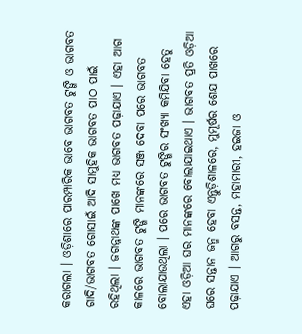କରାଗଲା । ଓଡ଼ିଶାରେ ପାରମ୍ପାରିକ ଭାବେ ଭାଗବତ ଟୁଙ୍ଗି ଓ ଭାଗବତ ଗାଦି/ଭାଗବତ ଗୋସାଇଁ ଆଦି ସାମୁହିକ ଭାଗବତ ପାଠ ପାଇଁ ରହିଥିଲା । ଜଗନ୍ନାଥଙ୍କ ପାଖେ ମଧ୍ୟ ଭାଗବତ ପଢ଼ାଯାଏ । ଏହା ଆଗ କାଳରେ ଭାଗବତ ଟୁଙ୍ଗି ମାନଙ୍କରେ ସଞ୍ଜ ଦେବା ପରେ ଭାଗବତ ବୋଲାଯାଉଥିଲା । ପରେ ଭାଗବତ ଟୁଙ୍ଗିର ସଂଖ୍ୟା କମିଯିବା ହେତୁ ଏହା ଓଡ଼ିଆ ଘର ମାନଙ୍କରେ ବୋଲାଯାଇଥାଏ । ଭାଗବତ ପ୍ରତି ଓଡ଼ିଆ ଘରେ ସନ୍ତାନ ଜନ୍ମ ହେବା ଏନ୍ତୁଡ଼ିଶାଳରେ, ମୁମୂର୍ଷର ଶେଯ ପାଖରେ ପଢ଼ାଯାଏ । ଆଗରୁ ବସନ୍ତ, ମହାମାରୀ, ହଇଜା ଓ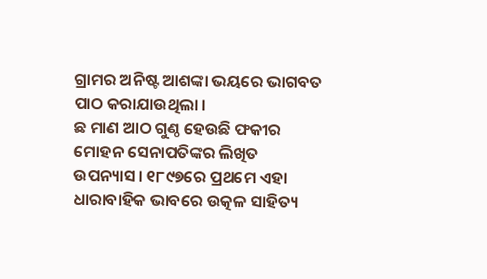ଗ୍ରାମର ଅନିଷ୍ଟ ଆଶଙ୍କା ଭୟରେ ଭାଗବତ ପାଠ କରାଯାଉଥିଲା ।
ଛ ମାଣ ଆଠ ଗୁଣ୍ଠ ହେଉଛି ଫକୀର ମୋହନ ସେନାପତିଙ୍କର ଲିଖିତ ଉପନ୍ୟାସ। ୧୮୯୭ରେ ପ୍ରଥମେ ଏହା ଧାରାବାହିକ ଭାବରେ ଉତ୍କଳ ସାହିତ୍ୟ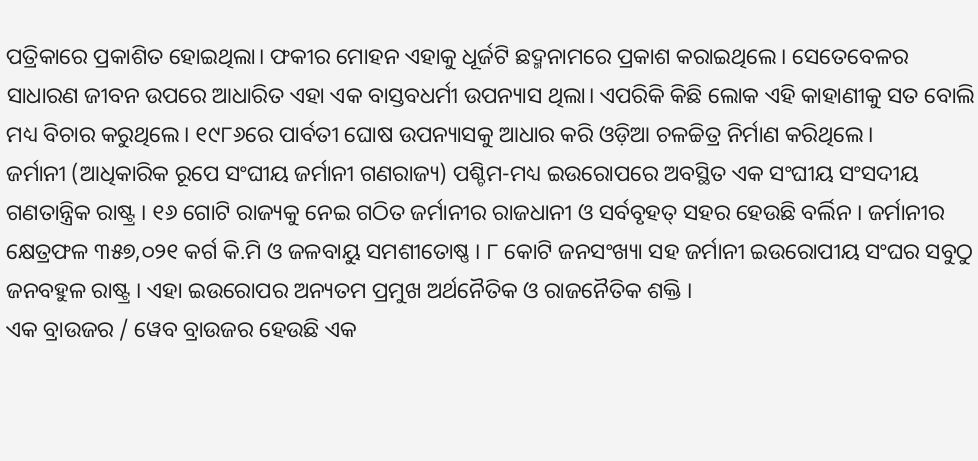ପତ୍ରିକାରେ ପ୍ରକାଶିତ ହୋଇଥିଲା। ଫକୀର ମୋହନ ଏହାକୁ ଧୂର୍ଜଟି ଛଦ୍ମନାମରେ ପ୍ରକାଶ କରାଇଥିଲେ। ସେତେବେଳର ସାଧାରଣ ଜୀବନ ଉପରେ ଆଧାରିତ ଏହା ଏକ ବାସ୍ତବଧର୍ମୀ ଉପନ୍ୟାସ ଥିଲା। ଏପରିକି କିଛି ଲୋକ ଏହି କାହାଣୀକୁ ସତ ବୋଲି ମଧ୍ୟ ବିଚାର କରୁଥିଲେ। ୧୯୮୬ରେ ପାର୍ବତୀ ଘୋଷ ଉପନ୍ୟାସକୁ ଆଧାର କରି ଓଡ଼ିଆ ଚଳଚ୍ଚିତ୍ର ନିର୍ମାଣ କରିଥିଲେ।
ଜର୍ମାନୀ (ଆଧିକାରିକ ରୂପେ ସଂଘୀୟ ଜର୍ମାନୀ ଗଣରାଜ୍ୟ) ପଶ୍ଚିମ-ମଧ୍ୟ ଇଉରୋପରେ ଅବସ୍ଥିତ ଏକ ସଂଘୀୟ ସଂସଦୀୟ ଗଣତାନ୍ତ୍ରିକ ରାଷ୍ଟ୍ର । ୧୬ ଗୋଟି ରାଜ୍ୟକୁ ନେଇ ଗଠିତ ଜର୍ମାନୀର ରାଜଧାନୀ ଓ ସର୍ବବୃହତ୍ ସହର ହେଉଛି ବର୍ଲିନ । ଜର୍ମାନୀର କ୍ଷେତ୍ରଫଳ ୩୫୭,୦୨୧ କର୍ଗ କି.ମି ଓ ଜଳବାୟୁ ସମଶୀତୋଷ୍ଣ । ୮ କୋଟି ଜନସଂଖ୍ୟା ସହ ଜର୍ମାନୀ ଇଉରୋପୀୟ ସଂଘର ସବୁଠୁ ଜନବହୁଳ ରାଷ୍ଟ୍ର । ଏହା ଇଉରୋପର ଅନ୍ୟତମ ପ୍ରମୁଖ ଅର୍ଥନୈତିକ ଓ ରାଜନୈତିକ ଶକ୍ତି ।
ଏକ ବ୍ରାଉଜର / ୱେବ ବ୍ରାଉଜର ହେଉଛି ଏକ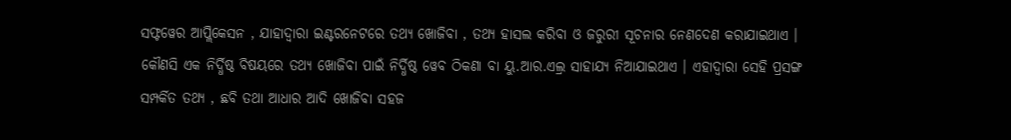ସଫ୍ଟୱେର ଆପ୍ଲିକେସନ , ଯାହାଦ୍ୱାରା ଇଣ୍ଟରନେଟରେ ତଥ୍ୟ ଖୋଜିବା , ତଥ୍ୟ ହାସଲ କରିବା ଓ ଜରୁରୀ ସୂଚନାର ନେଣଦେଣ କରାଯାଇଥାଏ । କୌଣସି ଏକ ନିର୍ଦ୍ଧିଷ୍ଠ ବିଷୟରେ ତଥ୍ୟ ଖୋଜିବା ପାଇଁ ନିର୍ଦ୍ଧିଷ୍ଠ ୱେବ ଠିକଣା ବା ୟୁ.ଆର.ଏଲ୍ର ସାହାଯ୍ୟ ନିଆଯାଇଥାଏ । ଏହାଦ୍ୱାରା ସେହି ପ୍ରସଙ୍ଗ ସମ୍ପର୍କିତ ତଥ୍ୟ , ଛବି ତଥା ଆଧାର ଆଦି ଖୋଜିବା ସହଜ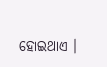ହୋଇଥାଏ ।